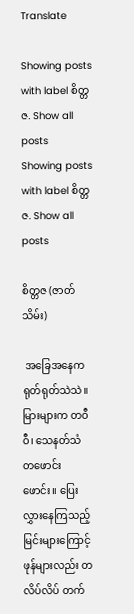Translate

Showing posts with label စိတ္တဇ. Show all posts
Showing posts with label စိတ္တဇ. Show all posts

စိတ္တဇ (ဇာတ်သိမ်း)

 အခြေအနေက ရုတ်ရုတ်သဲသဲ။ မြားများက တဝီဝီ၊ သေနတ်သံ တဖောင်းဖောင်း။ ပြေးလွှားနေကြသည့် မြင်းများကြောင့် ဖုန်များလည်း တလိပ်လိပ် တက်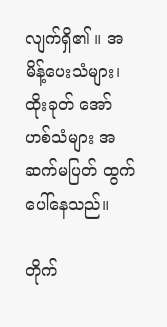လျက်ရှိ၏ ။ အမိန့်ပေးသံများ၊ ထိုးခုတ် အော်ဟစ်သံများ အဆက်မပြတ် ထွက်ပေါ်နေသည်။

တိုက်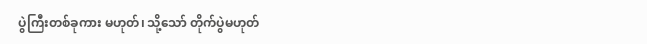ပွဲကြီးတစ်ခုကား မဟုတ်၊ သို့သော် တိုက်ပွဲမဟုတ်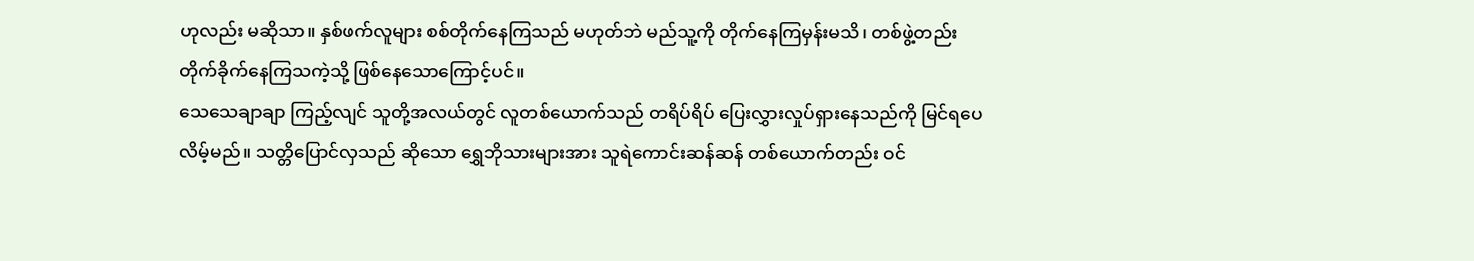ဟုလည်း မဆိုသာ။ နှစ်ဖက်လူများ စစ်တိုက်နေကြသည် မဟုတ်ဘဲ မည်သူ့ကို တိုက်နေကြမှန်းမသိ၊ တစ်ဖွဲ့တည်း တိုက်ခိုက်နေကြသကဲ့သို့ ဖြစ်နေသောကြောင့်ပင်။
သေသေချာချာ ကြည့်လျင် သူတို့အလယ်တွင် လူတစ်ယောက်သည် တရိပ်ရိပ် ပြေးလွှားလှုပ်ရှားနေသည်ကို မြင်ရပေလိမ့်မည်။ သတ္တိပြောင်လှသည် ဆိုသော ရွှေဘိုသားများအား သူရဲကောင်းဆန်ဆန် တစ်ယောက်တည်း ဝင်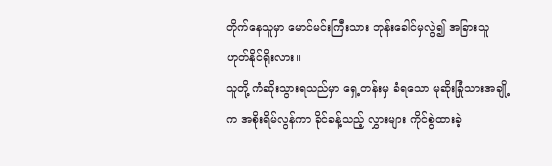တိုက်နေသူမှာ မောင်မင်းကြီးသား ဘုန်းခေါင်မှလွဲ၍ အခြားသူ ဟုတ်နိုင်ရိုးလား။
သူတို့ ကံဆိုးသွားရသည်မှာ ရှေ့တန်းမှ ခံရသော မုဆိုးခြုံသားအချို့က အစိုးရိမ်လွန်ကာ ခိုင်ခန့်သည့် လွှားများ ကိုင်စွဲထားခဲ့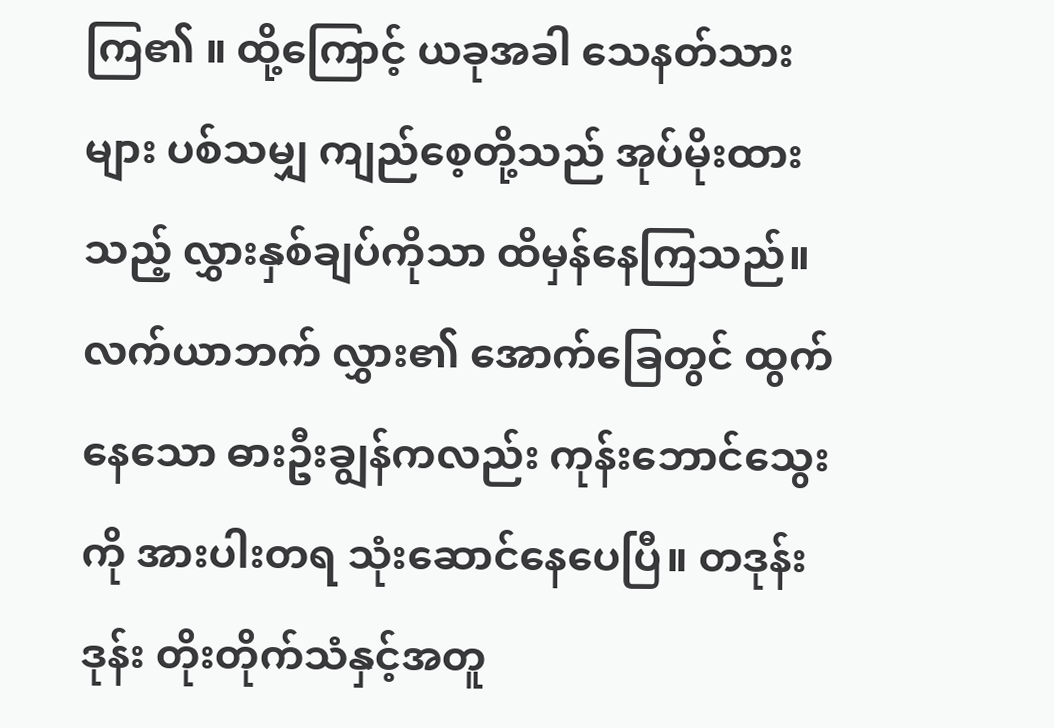ကြ၏ ။ ထို့ကြောင့် ယခုအခါ သေနတ်သားများ ပစ်သမျှ ကျည်စေ့တို့သည် အုပ်မိုးထားသည့် လွှားနှစ်ချပ်ကိုသာ ထိမှန်နေကြသည်။
လက်ယာဘက် လွှား၏ အောက်ခြေတွင် ထွက်နေသော ဓားဦးချွန်ကလည်း ကုန်းဘောင်သွေးကို အားပါးတရ သုံးဆောင်နေပေပြီ။ တဒုန်းဒုန်း တိုးတိုက်သံနှင့်အတူ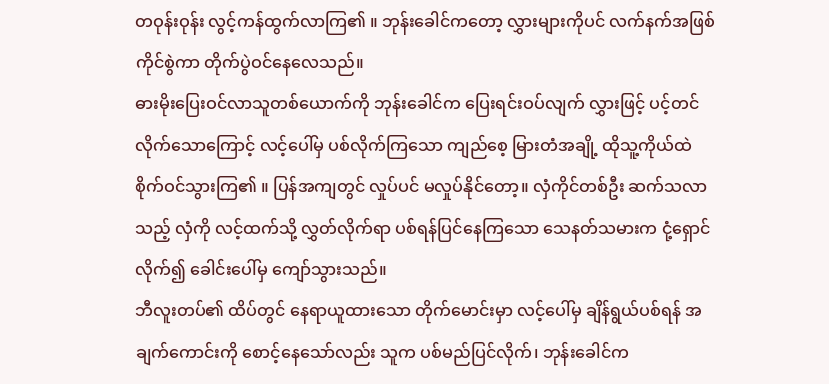တဝုန်းဝုန်း လွင့်ကန်ထွက်လာကြ၏ ။ ဘုန်းခေါင်ကတော့ လွှားများကိုပင် လက်နက်အဖြစ် ကိုင်စွဲကာ တိုက်ပွဲဝင်နေလေသည်။
ဓားမိုးပြေးဝင်လာသူတစ်ယောက်ကို ဘုန်းခေါင်က ပြေးရင်းဝပ်လျက် လွှားဖြင့် ပင့်တင်လိုက်သောကြောင့် လင့်ပေါ်မှ ပစ်လိုက်ကြသော ကျည်စေ့ မြားတံအချို့ ထိုသူ့ကိုယ်ထဲ စိုက်ဝင်သွားကြ၏ ။ ပြန်အကျတွင် လှုပ်ပင် မလှုပ်နိုင်တော့။ လှံကိုင်တစ်ဦး ဆက်သလာသည့် လှံကို လင့်ထက်သို့ လွှတ်လိုက်ရာ ပစ်ရန်ပြင်နေကြသော သေနတ်သမားက ငုံ့ရှောင်လိုက်၍ ခေါင်းပေါ်မှ ကျော်သွားသည်။
ဘီလူးတပ်၏ ထိပ်တွင် နေရာယူထားသော တိုက်မောင်းမှာ လင့်ပေါ်မှ ချိန်ရွယ်ပစ်ရန် အချက်ကောင်းကို စောင့်နေသော်လည်း သူက ပစ်မည်ပြင်လိုက်၊ ဘုန်းခေါင်က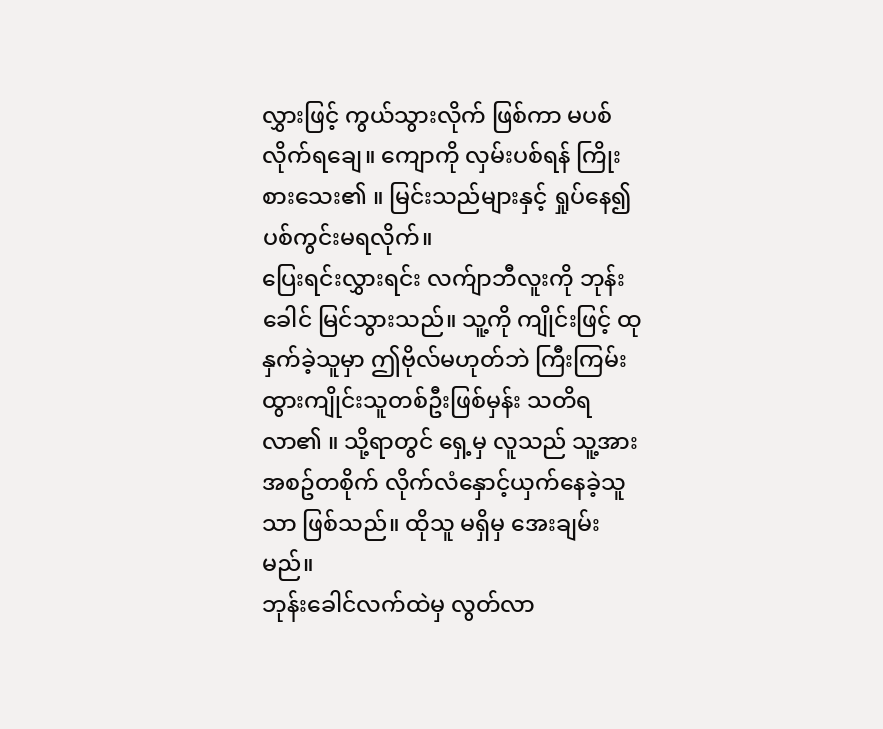လွှားဖြင့် ကွယ်သွားလိုက် ဖြစ်ကာ မပစ်လိုက်ရချေ။ ကျောကို လှမ်းပစ်ရန် ကြိုးစားသေး၏ ။ မြင်းသည်များနှင့် ရှုပ်နေ၍ ပစ်ကွင်းမရလိုက်။
ပြေးရင်းလွှားရင်း လက်ျာဘီလူးကို ဘုန်းခေါင် မြင်သွားသည်။ သူ့ကို ကျိုင်းဖြင့် ထုနှက်ခဲ့သူမှာ ဤဗိုလ်မဟုတ်ဘဲ ကြီးကြမ်းထွားကျိုင်းသူတစ်ဦးဖြစ်မှန်း သတိရလာ၏ ။ သို့ရာတွင် ရှေ့မှ လူသည် သူ့အား အစဥ်တစိုက် လိုက်လံနှောင့်ယှက်နေခဲ့သူသာ ဖြစ်သည်။ ထိုသူ မရှိမှ အေးချမ်းမည်။
ဘုန်းခေါင်လက်ထဲမှ လွတ်လာ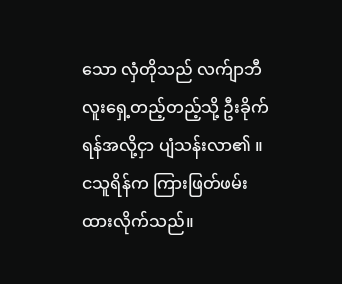သော လှံတိုသည် လက်ျာဘီလူးရှေ့တည့်တည့်သို့ ဦးခိုက်ရန်အလို့ငှာ ပျံသန်းလာ၏ ။ ငသူရိန်က ကြားဖြတ်ဖမ်းထားလိုက်သည်။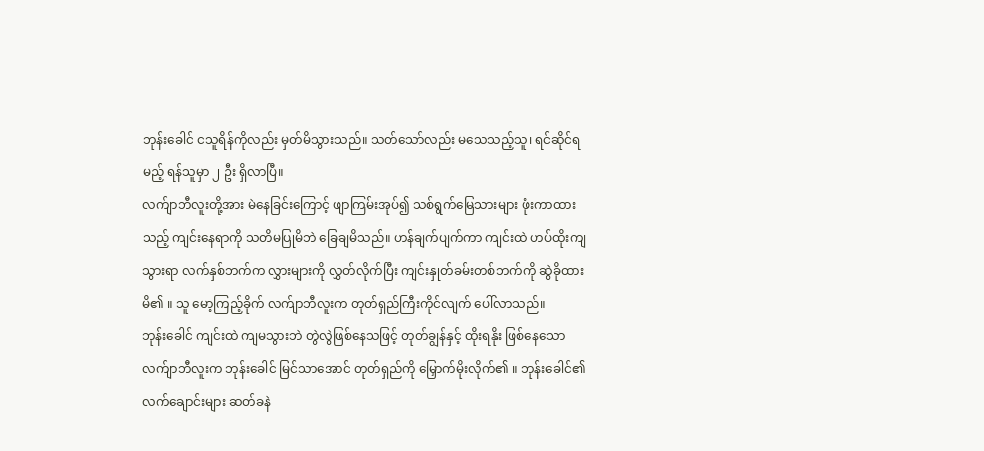ဘုန်းခေါင် ငသူရိန်ကိုလည်း မှတ်မိသွားသည်။ သတ်သော်လည်း မသေသည့်သူ၊ ရင်ဆိုင်ရမည့် ရန်သူမှာ ၂ ဦး ရှိလာပြီ။
လက်ျာဘီလူးတို့အား မဲနေခြင်းကြောင့် ဖျာကြမ်းအုပ်၍ သစ်ရွက်မြေသားများ ဖုံးကာထားသည့် ကျင်းနေရာကို သတိမပြုမိဘဲ ခြေချမိသည်။ ဟန်ချက်ပျက်ကာ ကျင်းထဲ ဟပ်ထိုးကျသွားရာ လက်နှစ်ဘက်က လွှားများကို လွှတ်လိုက်ပြီး ကျင်းနှုတ်ခမ်းတစ်ဘက်ကို ဆွဲခိုထားမိ၏ ။ သူ မော့ကြည့်ခိုက် လက်ျာဘီလူးက တုတ်ရှည်ကြီးကိုင်လျက် ပေါ်လာသည်။
ဘုန်းခေါင် ကျင်းထဲ ကျမသွားဘဲ တွဲလွဲဖြစ်နေသဖြင့် တုတ်ချွန်နှင့် ထိုးရနိုး ဖြစ်နေသော လက်ျာဘီလူးက ဘုန်းခေါင် မြင်သာအောင် တုတ်ရှည်ကို မြှောက်မိုးလိုက်၏ ။ ဘုန်းခေါင်၏ လက်ချောင်းများ ဆတ်ခနဲ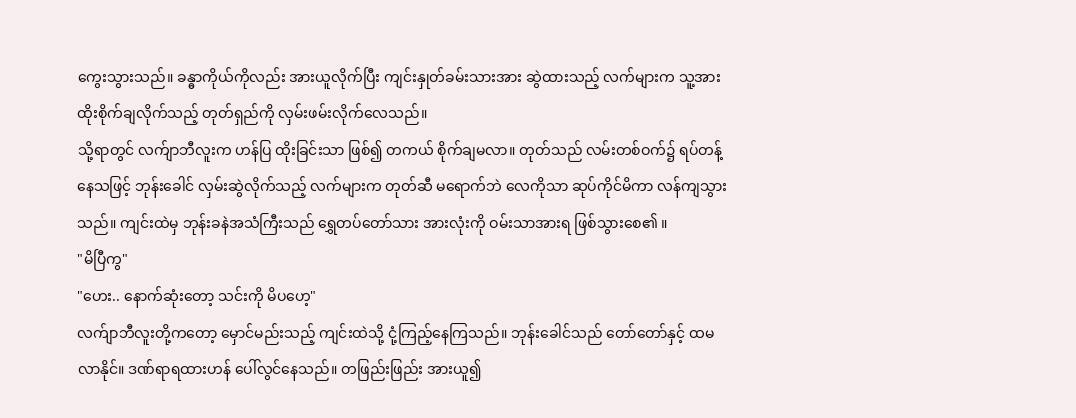ကွေးသွားသည်။ ခန္ဓာကိုယ်ကိုလည်း အားယူလိုက်ပြီး ကျင်းနှုတ်ခမ်းသားအား ဆွဲထားသည့် လက်များက သူ့အား ထိုးစိုက်ချလိုက်သည့် တုတ်ရှည်ကို လှမ်းဖမ်းလိုက်လေသည်။
သို့ရာတွင် လက်ျာဘီလူးက ဟန်ပြ ထိုးခြင်းသာ ဖြစ်၍ တကယ် စိုက်ချမလာ။ တုတ်သည် လမ်းတစ်ဝက်၌ ရပ်တန့်နေသဖြင့် ဘုန်းခေါင် လှမ်းဆွဲလိုက်သည့် လက်များက တုတ်ဆီ မရောက်ဘဲ လေကိုသာ ဆုပ်ကိုင်မိကာ လန်ကျသွားသည်။ ကျင်းထဲမှ ဘုန်းခနဲအသံကြီးသည် ရွှေတပ်တော်သား အားလုံးကို ဝမ်းသာအားရ ဖြစ်သွားစေ၏ ။
"မိပြီကွ"
"ဟေး.. နောက်ဆုံးတော့ သင်းကို မိပဟေ့"
လက်ျာဘီလူးတို့ကတော့ မှောင်မည်းသည့် ကျင်းထဲသို့ ငုံ့ကြည့်နေကြသည်။ ဘုန်းခေါင်သည် တော်တော်နှင့် ထမလာနိုင်။ ဒဏ်ရာရထားဟန် ပေါ်လွင်နေသည်။ တဖြည်းဖြည်း အားယူ၍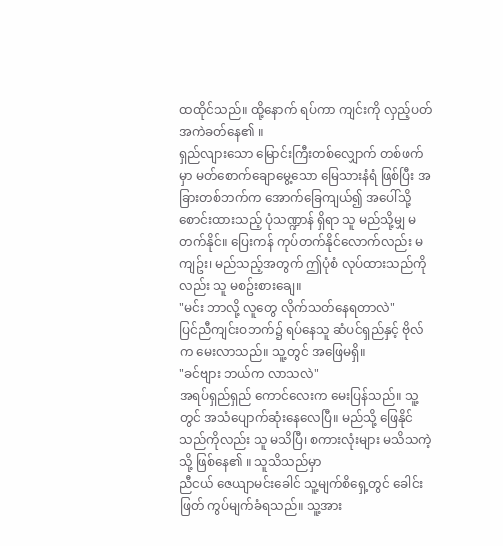ထထိုင်သည်။ ထို့နောက် ရပ်ကာ ကျင်းကို လှည့်ပတ် အကဲခတ်နေ၏ ။
ရှည်လျားသော မြောင်းကြီးတစ်လျှောက် တစ်ဖက်မှာ မတ်စောက်ချောမွေ့သော မြေသားနံရံ ဖြစ်ပြီး အခြားတစ်ဘက်က အောက်ခြေကျယ်၍ အပေါ်သို့ စောင်းထားသည့် ပုံသဏ္ဍာန် ရှိရာ သူ မည်သို့မျှ မတက်နိုင်။ ပြေးကန် ကုပ်တက်နိုင်လောက်လည်း မကျဥ်း၊ မည်သည့်အတွက် ဤပုံစံ လုပ်ထားသည်ကိုလည်း သူ မစဥ်းစားချေ။
"မင်း ဘာလို့ လူတွေ လိုက်သတ်နေရတာလဲ"
ပြင်ညီကျင်းဝဘက်၌ ရပ်နေသူ ဆံပင်ရှည်နှင့် ဗိုလ်က မေးလာသည်။ သူ့တွင် အဖြေမရှိ။
"ခင်ဗျား ဘယ်က လာသလဲ"
အရပ်ရှည်ရှည် ကောင်လေးက မေးပြန်သည်။ သူ့တွင် အသံပျောက်ဆုံးနေလေပြီ။ မည်သို့ ဖြေနိုင်သည်ကိုလည်း သူ မသိပြီ၊ စကားလုံးများ မသိသကဲ့သို့ ဖြစ်နေ၏ ။ သူသိသည်မှာ
ညီငယ် ဇေယျာမင်းခေါင် သူ့မျက်စိရှေ့တွင် ခေါင်းဖြတ် ကွပ်မျက်ခံရသည်။ သူ့အား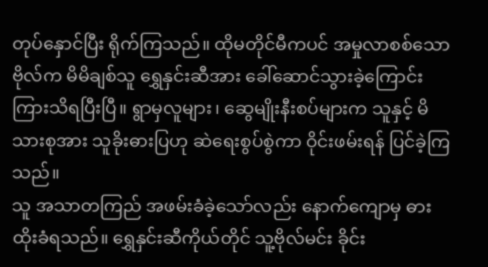တုပ်နှောင်ပြီး ရိုက်ကြသည်။ ထိုမတိုင်မီကပင် အမှုလာစစ်သော ဗိုလ်က မိမိချစ်သူ ရွှေနှင်းဆီအား ခေါ်ဆောင်သွားခဲ့ကြောင်း ကြားသိရပြီးပြီ။ ရွာမှလူများ၊ ဆွေမျိုးနီးစပ်များက သူနှင့် မိသားစုအား သူခိုးဓားပြဟု ဆဲရေးစွပ်စွဲကာ ဝိုင်းဖမ်းရန် ပြင်ခဲ့ကြသည်။
သူ အသာတကြည် အဖမ်းခံခဲ့သော်လည်း နောက်ကျောမှ ဓားထိုးခံရသည်။ ရွှေနှင်းဆီကိုယ်တိုင် သူ့ဗိုလ်မင်း ခိုင်း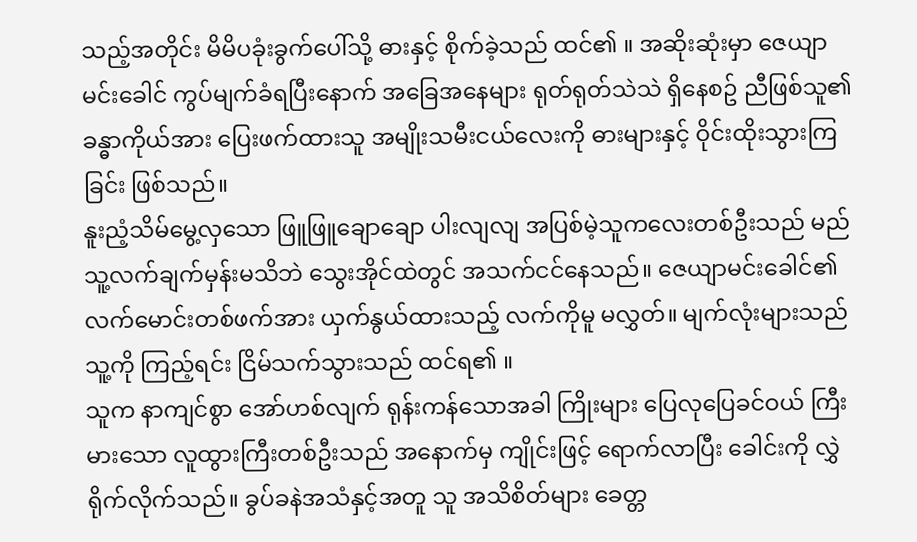သည့်အတိုင်း မိမိပခုံးခွက်ပေါ်သို့ ဓားနှင့် စိုက်ခဲ့သည် ထင်၏ ။ အဆိုးဆုံးမှာ ဇေယျာမင်းခေါင် ကွပ်မျက်ခံရပြီးနောက် အခြေအနေများ ရုတ်ရုတ်သဲသဲ ရှိနေစဥ် ညီဖြစ်သူ၏ ခန္ဓာကိုယ်အား ပြေးဖက်ထားသူ အမျိုးသမီးငယ်လေးကို ဓားများနှင့် ဝိုင်းထိုးသွားကြခြင်း ဖြစ်သည်။
နူးညံ့သိမ်မွေ့လှသော ဖြူဖြူချောချော ပါးလျလျ အပြစ်မဲ့သူကလေးတစ်ဦးသည် မည်သူ့လက်ချက်မှန်းမသိဘဲ သွေးအိုင်ထဲတွင် အသက်ငင်နေသည်။ ဇေယျာမင်းခေါင်၏ လက်မောင်းတစ်ဖက်အား ယှက်နွယ်ထားသည့် လက်ကိုမူ မလွှတ်။ မျက်လုံးများသည် သူ့ကို ကြည့်ရင်း ငြိမ်သက်သွားသည် ထင်ရ၏ ။
သူက နာကျင်စွာ အော်ဟစ်လျက် ရုန်းကန်သောအခါ ကြိုးများ ပြေလုပြေခင်ဝယ် ကြီးမားသော လူထွားကြီးတစ်ဦးသည် အနောက်မှ ကျိုင်းဖြင့် ရောက်လာပြီး ခေါင်းကို လွှဲရိုက်လိုက်သည်။ ခွပ်ခနဲအသံနှင့်အတူ သူ အသိစိတ်များ ခေတ္တ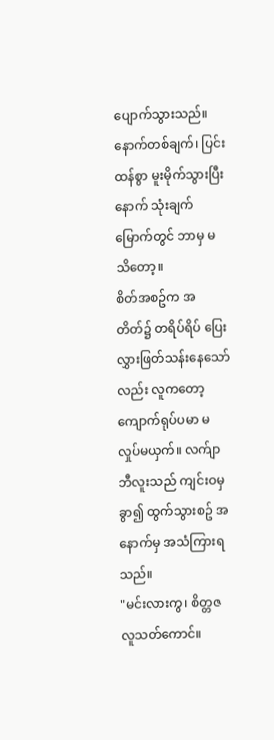ပျောက်သွားသည်။ နောက်တစ်ချက်၊ ပြင်းထန်စွာ မူးမိုက်သွားပြီးနောက် သုံးချက်မြောက်တွင် ဘာမှ မသိတော့။
စိတ်အစဥ်က အတိတ်၌ တရိပ်ရိပ် ပြေးလွှားဖြတ်သန်းနေသော်လည်း လူကတော့ ကျောက်ရုပ်ပမာ မလှုပ်မယှက်။ လက်ျာဘီလူးသည် ကျင်းဝမှ ခွာ၍ ထွက်သွားစဥ် အနောက်မှ အသံကြားရသည်။
"မင်းလားကွ၊ စိတ္တဇလူသတ်ကောင်။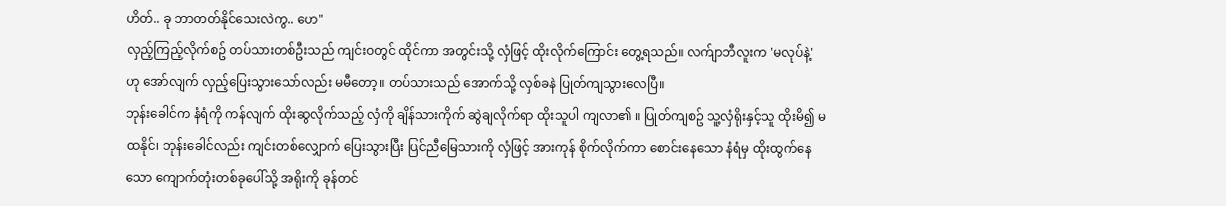ဟိတ်.. ခု ဘာတတ်နိုင်သေးလဲကွ.. ဟေ"
လှည့်ကြည့်လိုက်စဥ် တပ်သားတစ်ဦးသည် ကျင်းဝတွင် ထိုင်ကာ အတွင်းသို့ လှံဖြင့် ထိုးလိုက်ကြောင်း တွေ့ရသည်။ လက်ျာဘီလူးက 'မလုပ်နဲ့' ဟု အော်လျက် လှည့်ပြေးသွားသော်လည်း မမီတော့။ တပ်သားသည် အောက်သို့ လှစ်ခနဲ ပြုတ်ကျသွားလေပြီ။
ဘုန်းခေါင်က နံရံကို ကန်လျက် ထိုးဆွလိုက်သည့် လှံကို ချိန်သားကိုက် ဆွဲချလိုက်ရာ ထိုးသူပါ ကျလာ၏ ။ ပြုတ်ကျစဥ် သူ့လှံရိုးနှင့်သူ ထိုးမိ၍ မထနိုင်၊ ဘုန်းခေါင်လည်း ကျင်းတစ်လျှောက် ပြေးသွားပြီး ပြင်ညီမြေသားကို လှံဖြင့် အားကုန် စိုက်လိုက်ကာ စောင်းနေသော နံရံမှ ထိုးထွက်နေသော ကျောက်တုံးတစ်ခုပေါ်သို့ အရိုးကို ခုန်တင်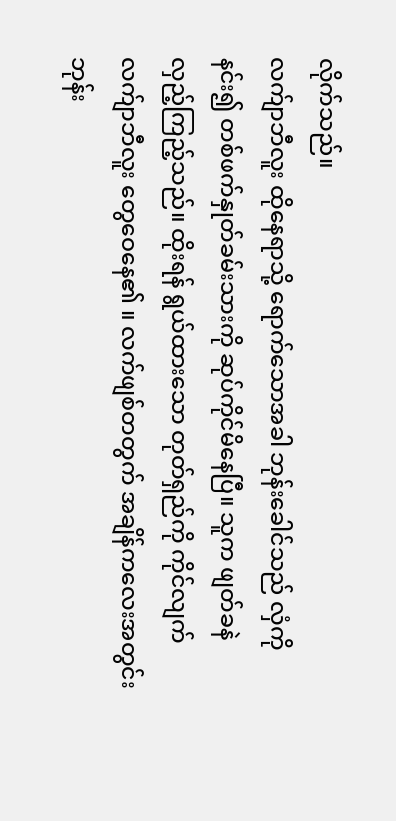လိုက်သည်။
လက်ျာဘီလူး ထိုနေရာသို့ ရောက်သောအခါ ဘုန်းခေါင်သည် လှံကိုနင်း၍ တစ်ဖက်နှုတ်ခမ်းသားကို ဆုပ်ကိုင်မိနေပြီ။ သူက ဖျတ်ခနဲ လှည့်ကြည့်သည်။ ထိုးရန် ရွယ်ထားသော တုတ်ရှည်ကို ကိုင်လျက် လက်ျာဘီလူး တွေဝေနေ၏ ။ လက်ဖျစ်တတွက် အချိန်ကလေးအတွင်း ဘုန်း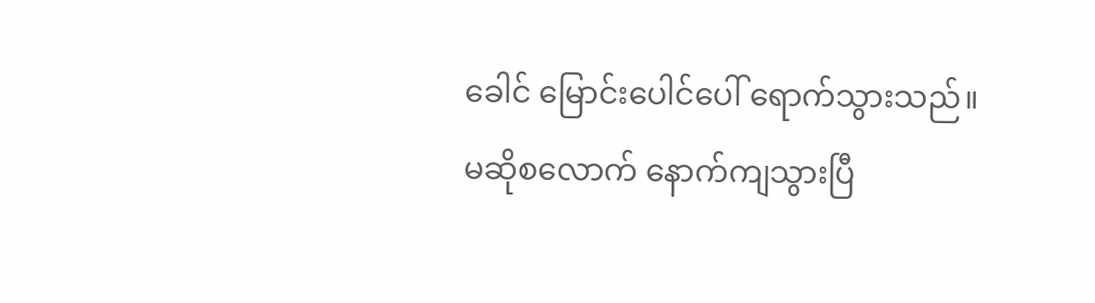ခေါင် မြောင်းပေါင်ပေါ် ရောက်သွားသည်။
မဆိုစလောက် နောက်ကျသွားပြီ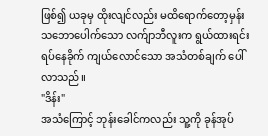ဖြစ်၍ ယခုမှ ထိုးလျင်လည်း မထိရောက်တော့မှန်း သဘောပေါက်သော လက်ျာဘီလူးက ရွယ်ထားရင်း ရပ်နေခိုက် ကျယ်လောင်သော အသံတစ်ချက် ပေါ်လာသည်။
"ဒိန်း"
အသံကြောင့် ဘုန်းခေါင်ကလည်း သူ့ကို ခုန်အုပ်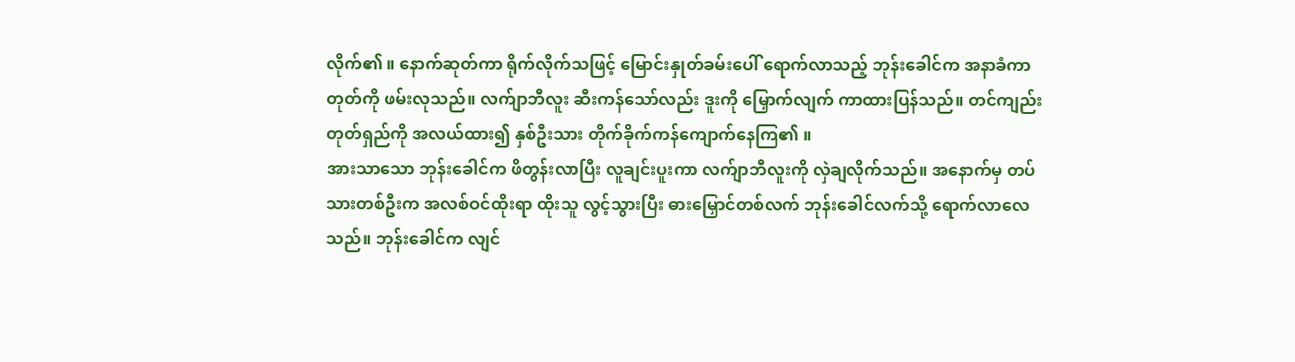လိုက်၏ ။ နောက်ဆုတ်ကာ ရိုက်လိုက်သဖြင့် မြောင်းနှုတ်ခမ်းပေါ် ရောက်လာသည့် ဘုန်းခေါင်က အနာခံကာ တုတ်ကို ဖမ်းလုသည်။ လက်ျာဘီလူး ဆီးကန်သော်လည်း ဒူးကို မြှောက်လျက် ကာထားပြန်သည်။ တင်ကျည်းတုတ်ရှည်ကို အလယ်ထား၍ နှစ်ဦးသား တိုက်ခိုက်ကန်ကျောက်နေကြ၏ ။
အားသာသော ဘုန်းခေါင်က ဖိတွန်းလာပြီး လူချင်းပူးကာ လက်ျာဘီလူးကို လှဲချလိုက်သည်။ အနောက်မှ တပ်သားတစ်ဦးက အလစ်ဝင်ထိုးရာ ထိုးသူ လွင့်သွားပြီး ဓားမြှောင်တစ်လက် ဘုန်းခေါင်လက်သို့ ရောက်လာလေသည်။ ဘုန်းခေါင်က လျင်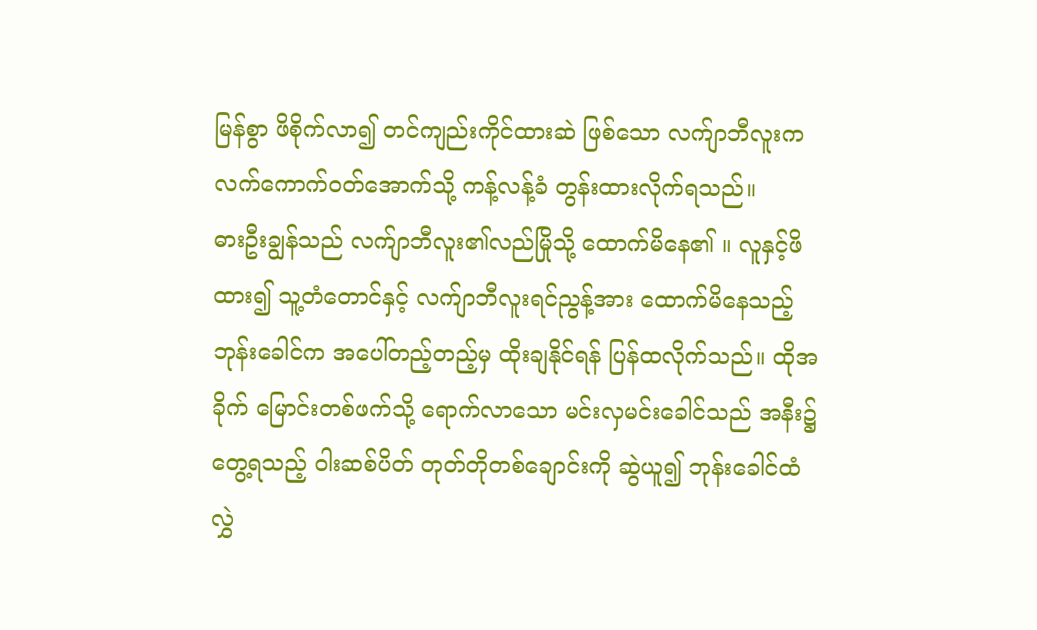မြန်စွာ ဖိစိုက်လာ၍ တင်ကျည်းကိုင်ထားဆဲ ဖြစ်သော လက်ျာဘီလူးက လက်ကောက်ဝတ်အောက်သို့ ကန့်လန့်ခံ တွန်းထားလိုက်ရသည်။
ဓားဦးချွန်သည် လက်ျာဘီလူး၏လည်မြိုသို့ ထောက်မိနေ၏ ။ လူနှင့်ဖိထား၍ သူ့တံတောင်နှင့် လက်ျာဘီလူးရင်ညွန့်အား ထောက်မိနေသည့် ဘုန်းခေါင်က အပေါ်တည့်တည့်မှ ထိုးချနိုင်ရန် ပြန်ထလိုက်သည်။ ထိုအခိုက် မြောင်းတစ်ဖက်သို့ ရောက်လာသော မင်းလှမင်းခေါင်သည် အနီး၌ တွေ့ရသည့် ဝါးဆစ်ပိတ် တုတ်တိုတစ်ချောင်းကို ဆွဲယူ၍ ဘုန်းခေါင်ထံ လွှဲ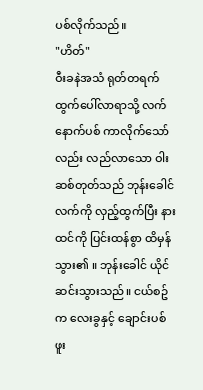ပစ်လိုက်သည်။
"ဟိတ်"
ဝီးခနဲအသံ ရုတ်တရက် ထွက်ပေါ်လာရာသို့ လက်နောက်ပစ် ကာလိုက်သော်လည်း လည်လာသော ဝါးဆစ်တုတ်သည် ဘုန်းခေါင်လက်ကို လှည့်ထွက်ပြီး နားထင်ကို ပြင်းထန်စွာ ထိမှန်သွား၏ ။ ဘုန်းခေါင် ယိုင်ဆင်းသွားသည်။ ငယ်စဥ်က လေးခွနှင့် ချောင်းပစ်ဖူး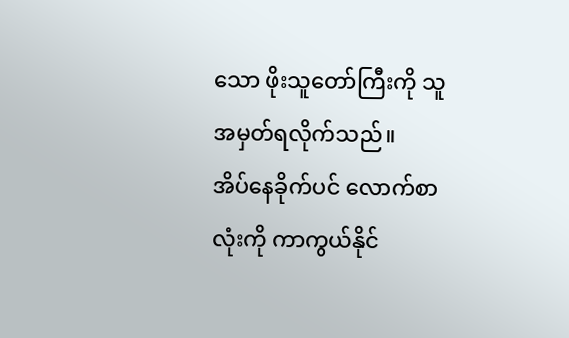သော ဖိုးသူတော်ကြီးကို သူ အမှတ်ရလိုက်သည်။
အိပ်နေခိုက်ပင် လောက်စာလုံးကို ကာကွယ်နိုင်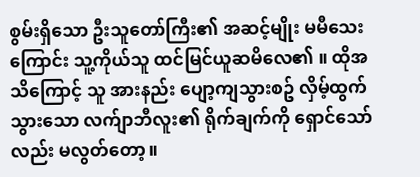စွမ်းရှိသော ဦးသူတော်ကြီး၏ အဆင့်မျိုး မမီသေးကြောင်း သူ့ကိုယ်သူ ထင်မြင်ယူဆမိလေ၏ ။ ထိုအသိကြောင့် သူ အားနည်း ပျော့ကျသွားစဥ် လှိမ့်ထွက်သွားသော လက်ျာဘီလူး၏ ရိုက်ချက်ကို ရှောင်သော်လည်း မလွတ်တော့။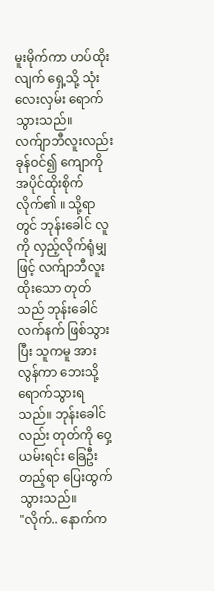မူးမိုက်ကာ ဟပ်ထိုးလျက် ရှေ့သို့ သုံးလေးလှမ်း ရောက်သွားသည်။
လက်ျာဘီလူးလည်း ခုန်ဝင်၍ ကျောကို အပိုင်ထိုးစိုက်လိုက်၏ ။ သို့ရာတွင် ဘုန်းခေါင် လူကို လှည့်လိုက်ရုံမျှဖြင့် လက်ျာဘီလူး ထိုးသော တုတ်သည် ဘုန်းခေါင်လက်နက် ဖြစ်သွားပြီး သူကမူ အားလွန်ကာ ဘေးသို့ ရောက်သွားရသည်။ ဘုန်းခေါင်လည်း တုတ်ကို ဝှေ့ယမ်းရင်း ခြေဦးတည့်ရာ ပြေးထွက်သွားသည်။
"လိုက်.. နောက်က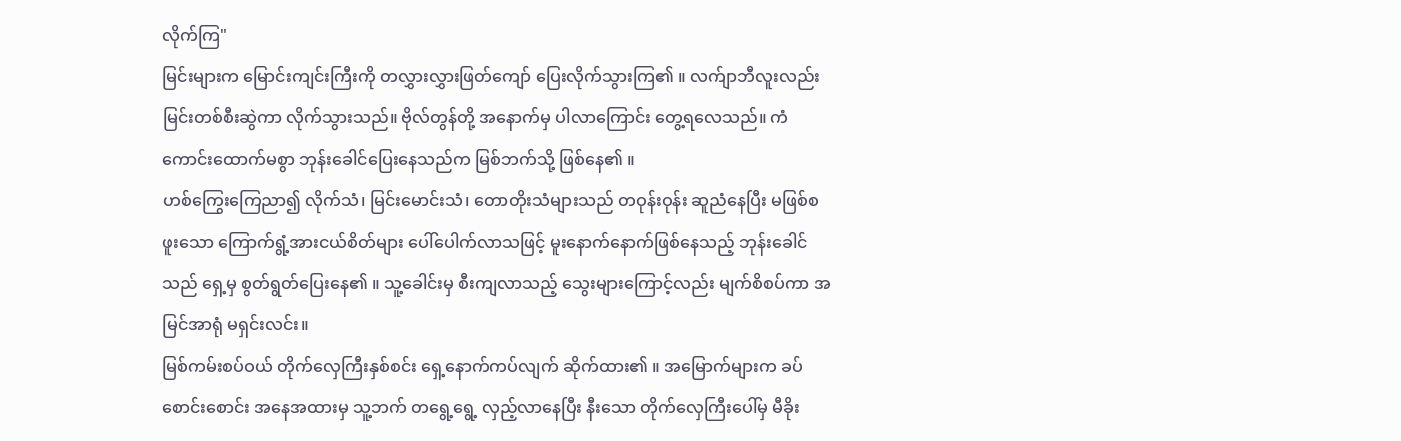လိုက်ကြ"
မြင်းများက မြောင်းကျင်းကြီးကို တလွှားလွှားဖြတ်ကျော် ပြေးလိုက်သွားကြ၏ ။ လက်ျာဘီလူးလည်း မြင်းတစ်စီးဆွဲကာ လိုက်သွားသည်။ ဗိုလ်တွန်တို့ အနောက်မှ ပါလာကြောင်း တွေ့ရလေသည်။ ကံကောင်းထောက်မစွာ ဘုန်းခေါင်ပြေးနေသည်က မြစ်ဘက်သို့ ဖြစ်နေ၏ ။
ဟစ်ကြွေးကြေညာ၍ လိုက်သံ၊ မြင်းမောင်းသံ၊ တောတိုးသံများသည် တဝုန်းဝုန်း ဆူညံနေပြီး မဖြစ်စဖူးသော ကြောက်ရွံ့အားငယ်စိတ်များ ပေါ်ပေါက်လာသဖြင့် မူးနောက်နောက်ဖြစ်နေသည့် ဘုန်းခေါင်သည် ရှေ့မှ စွတ်ရွတ်ပြေးနေ၏ ။ သူ့ခေါင်းမှ စီးကျလာသည့် သွေးများကြောင့်လည်း မျက်စိစပ်ကာ အမြင်အာရုံ မရှင်းလင်း။
မြစ်ကမ်းစပ်ဝယ် တိုက်လှေကြီးနှစ်စင်း ရှေ့နောက်ကပ်လျက် ဆိုက်ထား၏ ။ အမြောက်များက ခပ်စောင်းစောင်း အနေအထားမှ သူ့ဘက် တရွေ့ရွေ့ လှည့်လာနေပြီး နီးသော တိုက်လှေကြီးပေါ်မှ မီခိုး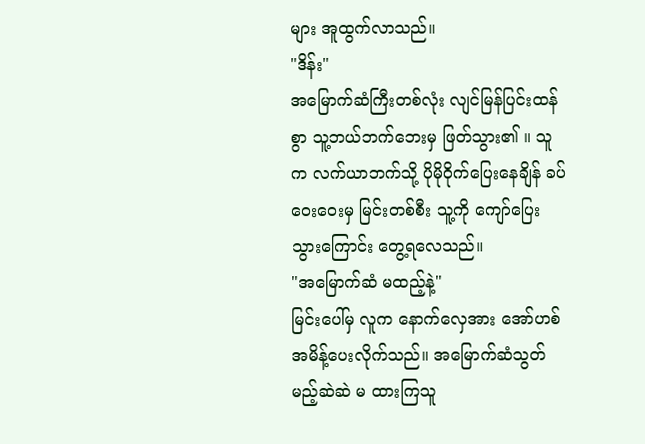များ အူထွက်လာသည်။
"ဒိန်း"
အမြောက်ဆံကြီးတစ်လုံး လျင်မြန်ပြင်းထန်စွာ သူ့ဘယ်ဘက်ဘေးမှ ဖြတ်သွား၏ ။ သူက လက်ယာဘက်သို့ ပိုမိုဝိုက်ပြေးနေချိန် ခပ်ဝေးဝေးမှ မြင်းတစ်စီး သူ့ကို ကျော်ပြေးသွားကြောင်း တွေ့ရလေသည်။
"အမြောက်ဆံ မထည့်နဲ့"
မြင်းပေါ်မှ လူက နောက်လှေအား အော်ဟစ်အမိန့်ပေးလိုက်သည်။ အမြောက်ဆံသွတ်မည့်ဆဲဆဲ မ ထားကြသူ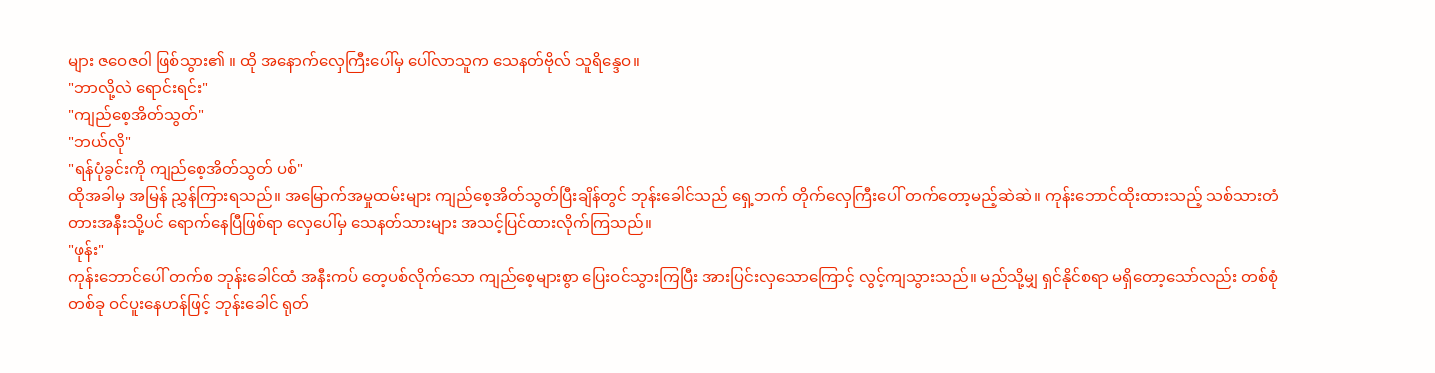များ ဇဝေဇဝါ ဖြစ်သွား၏ ။ ထို အနောက်လှေကြီးပေါ်မှ ပေါ်လာသူက သေနတ်ဗိုလ် သူရိန္ဒေဝ။
"ဘာလို့လဲ ရောင်းရင်း"
"ကျည်စေ့အိတ်သွတ်"
"ဘယ်လို"
"ရန်ပုံခွင်းကို ကျည်စေ့အိတ်သွတ် ပစ်"
ထိုအခါမှ အမြန် ညွှန်ကြားရသည်။ အမြောက်အမှုထမ်းများ ကျည်စေ့အိတ်သွတ်ပြီးချိန်တွင် ဘုန်းခေါင်သည် ရှေ့ဘက် တိုက်လှေကြီးပေါ် တက်တော့မည့်ဆဲဆဲ။ ကုန်းဘောင်ထိုးထားသည့် သစ်သားတံတားအနီးသို့ပင် ရောက်နေပြီဖြစ်ရာ လှေပေါ်မှ သေနတ်သားများ အသင့်ပြင်ထားလိုက်ကြသည်။
"ဖုန်း"
ကုန်းဘောင်ပေါ် တက်စ ဘုန်းခေါင်ထံ အနီးကပ် တေ့ပစ်လိုက်သော ကျည်စေ့များစွာ ပြေးဝင်သွားကြပြီး အားပြင်းလှသောကြောင့် လွင့်ကျသွားသည်။ မည်သို့မျှ ရှင်နိုင်စရာ မရှိတော့သော်လည်း တစ်စုံတစ်ခု ဝင်ပူးနေဟန်ဖြင့် ဘုန်းခေါင် ရုတ်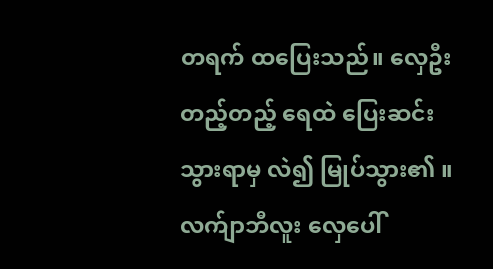တရက် ထပြေးသည်။ လှေဦးတည့်တည့် ရေထဲ ပြေးဆင်းသွားရာမှ လဲ၍ မြုပ်သွား၏ ။
လက်ျာဘီလူး လှေပေါ်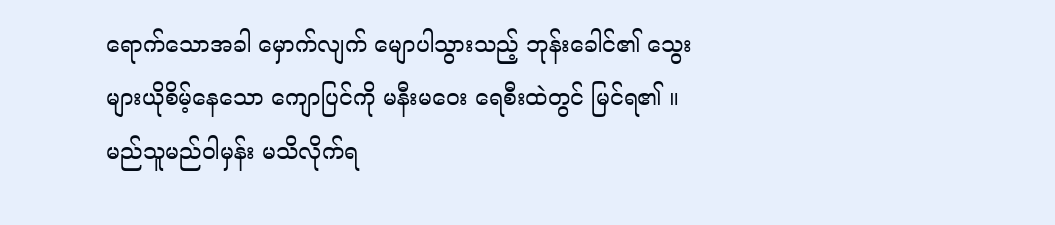ရောက်သောအခါ မှောက်လျက် မျောပါသွားသည့် ဘုန်းခေါင်၏ သွေးများယိုစိမ့်နေသော ကျောပြင်ကို မနီးမဝေး ရေစီးထဲတွင် မြင်ရ၏ ။ မည်သူမည်ဝါမှန်း မသိလိုက်ရ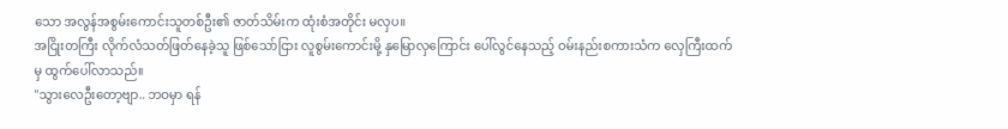သော အလွန်အစွမ်းကောင်းသူတစ်ဦး၏ ဇာတ်သိမ်းက ထုံးစံအတိုင်း မလှပ။
အငြိုးတကြီး လိုက်လံသတ်ဖြတ်နေခဲ့သူ ဖြစ်သော်ငြား လူစွမ်းကောင်းမို့ နှမြောလှကြောင်း ပေါ်လွင်နေသည့် ဝမ်းနည်းစကားသံက လှေကြီးထက်မှ ထွက်ပေါ်လာသည်။
"သွားလေဦးတော့ဗျာ.. ဘဝမှာ ရန်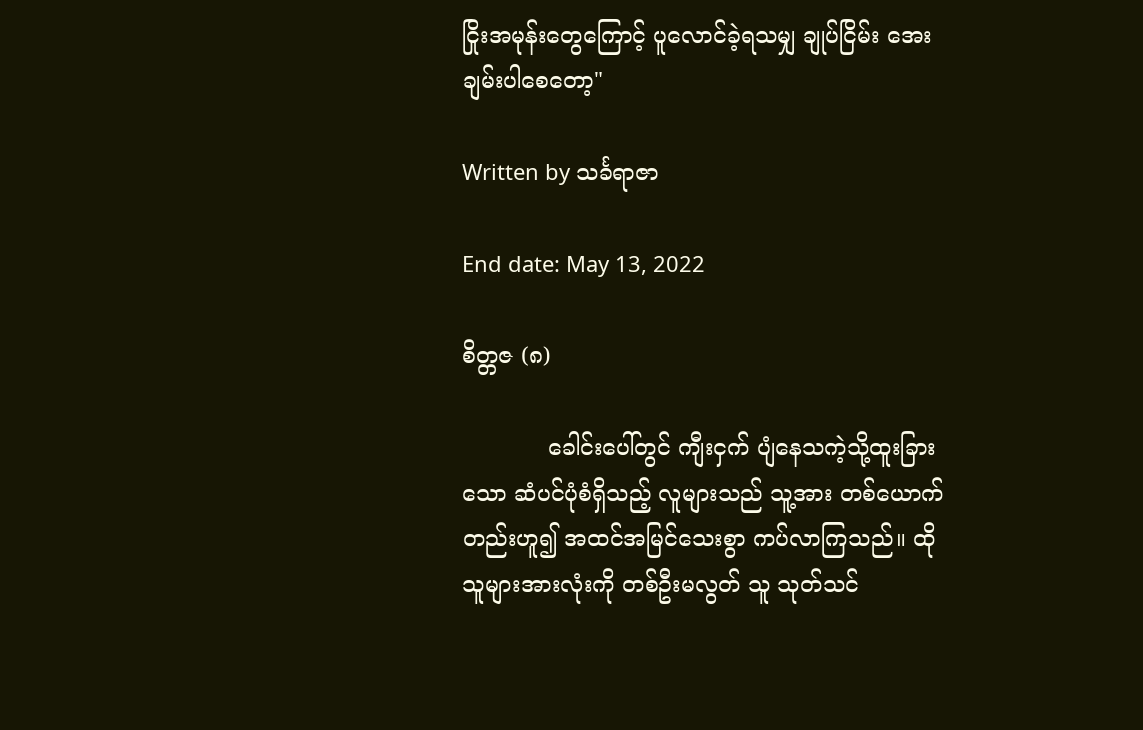ငြိုးအမုန်းတွေကြောင့် ပူလောင်ခဲ့ရသမျှ ချုပ်ငြိမ်း အေးချမ်းပါစေတော့"

Written by သင်္ခရာဇာ

End date: May 13, 2022

စိတ္တဇ (၈)

            ခေါင်းပေါ်တွင် ကျီးငှက် ပျံနေသကဲ့သို့ထူးခြားသော ဆံပင်ပုံစံရှိသည့် လူများသည် သူ့အား တစ်ယောက်တည်းဟူ၍ အထင်အမြင်သေးစွာ ကပ်လာကြသည်။ ထိုသူများအားလုံးကို တစ်ဦးမလွတ် သူ သုတ်သင်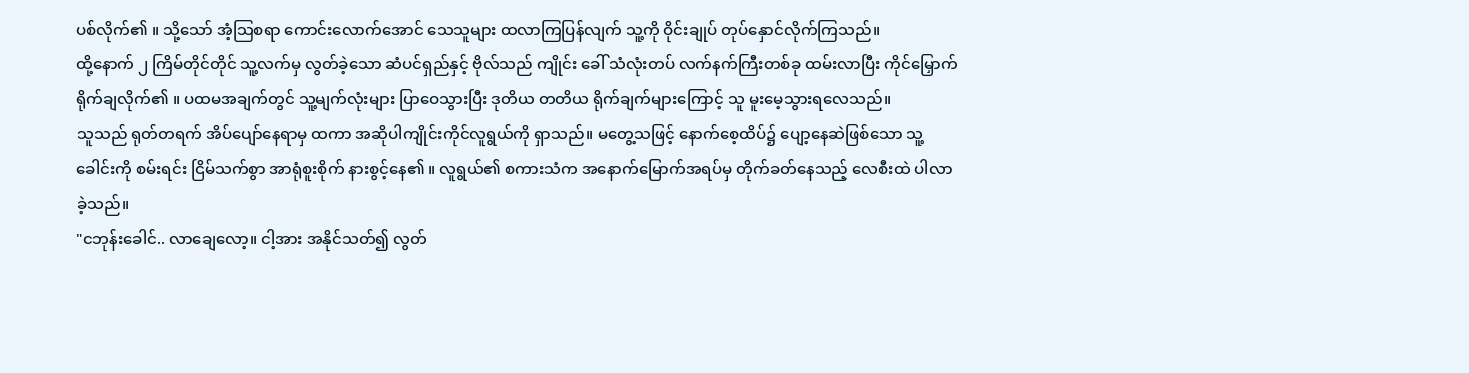ပစ်လိုက်၏ ။ သို့သော် အံ့သြစရာ ကောင်းလောက်အောင် သေသူများ ထလာကြပြန်လျက် သူ့ကို ဝိုင်းချုပ် တုပ်နှောင်လိုက်ကြသည်။
ထို့နောက် ၂ ကြိမ်တိုင်တိုင် သူ့လက်မှ လွတ်ခဲ့သော ဆံပင်ရှည်နှင့် ဗိုလ်သည် ကျိုင်း ခေါ် သံလုံးတပ် လက်နက်ကြီးတစ်ခု ထမ်းလာပြီး ကိုင်မြှောက် ရိုက်ချလိုက်၏ ။ ပထမအချက်တွင် သူ့မျက်လုံးများ ပြာဝေသွားပြီး ဒုတိယ တတိယ ရိုက်ချက်များကြောင့် သူ မူးမေ့သွားရလေသည်။
သူသည် ရုတ်တရက် အိပ်ပျော်နေရာမှ ထကာ အဆိုပါကျိုင်းကိုင်လူရွယ်ကို ရှာသည်။ မတွေ့သဖြင့် နောက်စေ့ထိပ်၌ ပျော့နေဆဲဖြစ်သော သူ့ခေါင်းကို စမ်းရင်း ငြိမ်သက်စွာ အာရုံစူးစိုက် နားစွင့်နေ၏ ။ လူရွယ်၏ စကားသံက အနောက်မြောက်အရပ်မှ တိုက်ခတ်နေသည့် လေစီးထဲ ပါလာခဲ့သည်။
"ငဘုန်းခေါင်.. လာချေလော့။ ငါ့အား အနိုင်သတ်၍ လွတ်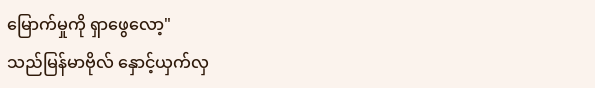မြောက်မှုကို ရှာဖွေလော့"
သည်မြန်မာဗိုလ် နှောင့်ယှက်လှ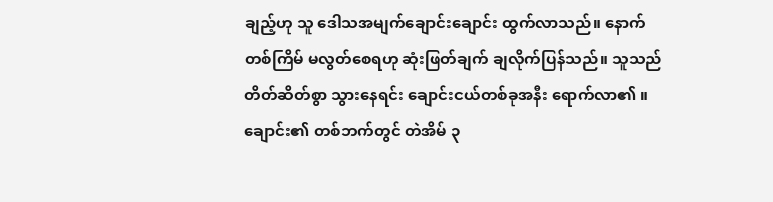ချည့်ဟု သူ ဒေါသအမျက်ချောင်းချောင်း ထွက်လာသည်။ နောက်တစ်ကြိမ် မလွတ်စေရဟု ဆုံးဖြတ်ချက် ချလိုက်ပြန်သည်။ သူသည် တိတ်ဆိတ်စွာ သွားနေရင်း ချောင်းငယ်တစ်ခုအနီး ရောက်လာ၏ ။ ချောင်း၏ တစ်ဘက်တွင် တဲအိမ် ၃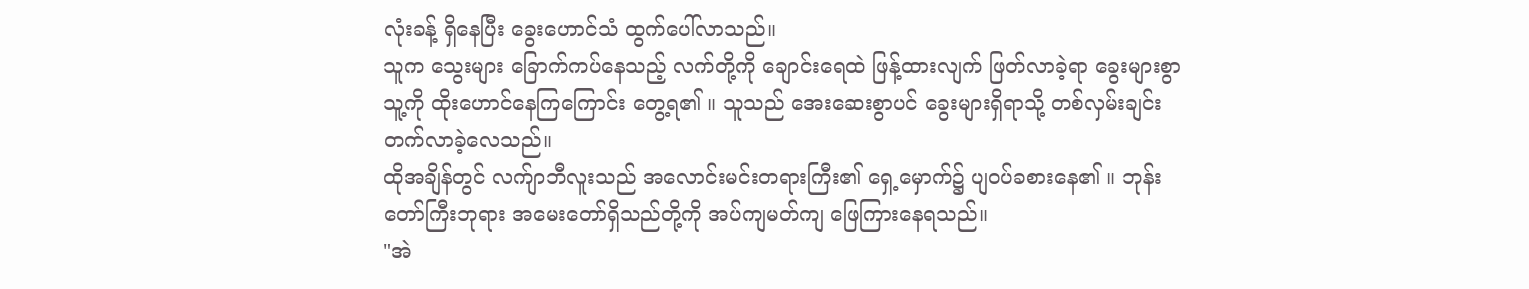လုံးခန့် ရှိနေပြီး ခွေးဟောင်သံ ထွက်ပေါ်လာသည်။
သူက သွေးများ ခြောက်ကပ်နေသည့် လက်တို့ကို ချောင်းရေထဲ ဖြန့်ထားလျက် ဖြတ်လာခဲ့ရာ ခွေးများစွာ သူ့ကို ထိုးဟောင်နေကြကြောင်း တွေ့ရ၏ ။ သူသည် အေးဆေးစွာပင် ခွေးများရှိရာသို့ တစ်လှမ်းချင်း တက်လာခဲ့လေသည်။
ထိုအချိန်တွင် လက်ျာဘီလူးသည် အလောင်းမင်းတရားကြီး၏ ရှေ့မှောက်၌ ပျဝပ်ခစားနေ၏ ။ ဘုန်းတော်ကြီးဘုရား အမေးတော်ရှိသည်တို့ကို အပ်ကျမတ်ကျ ဖြေကြားနေရသည်။
"အဲ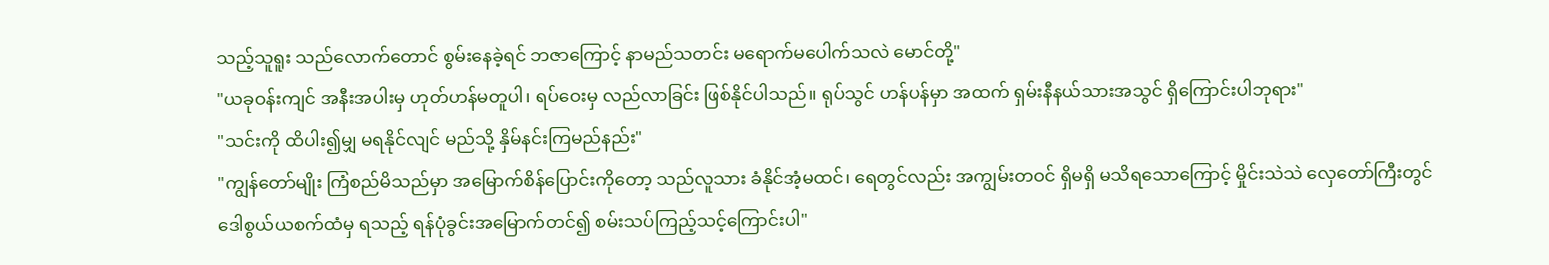သည့်သူရူး သည်လောက်တောင် စွမ်းနေခဲ့ရင် ဘဇာကြောင့် နာမည်သတင်း မရောက်မပေါက်သလဲ မောင်တို့"
"ယခုဝန်းကျင် အနီးအပါးမှ ဟုတ်ဟန်မတူပါ၊ ရပ်ဝေးမှ လည်လာခြင်း ဖြစ်နိုင်ပါသည်။ ရုပ်သွင် ဟန်ပန်မှာ အထက် ရှမ်းနီနယ်သားအသွင် ရှိကြောင်းပါဘုရား"
"သင်းကို ထိပါး၍မျှ မရနိုင်လျင် မည်သို့ နှိမ်နင်းကြမည်နည်း"
"ကျွန်တော်မျိုး ကြံစည်မိသည်မှာ အမြောက်စိန်ပြောင်းကိုတော့ သည်လူသား ခံနိုင်အံ့မထင်၊ ရေတွင်လည်း အကျွမ်းတဝင် ရှိမရှိ မသိရသောကြောင့် မှိုင်းသဲသဲ လှေတော်ကြီးတွင် ဒေါစွယ်ယစက်ထံမှ ရသည့် ရန်ပုံခွင်းအမြောက်တင်၍ စမ်းသပ်ကြည့်သင့်ကြောင်းပါ"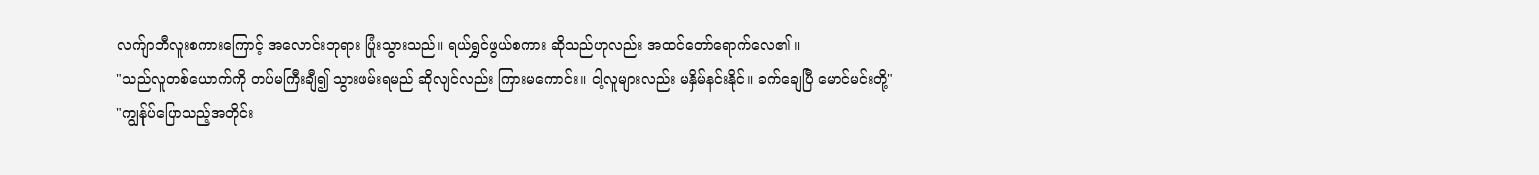လက်ျာဘီလူးစကားကြောင့် အလောင်းဘုရား ပြုံးသွားသည်။ ရယ်ရွှင်ဖွယ်စကား ဆိုသည်ဟုလည်း အထင်တော်ရောက်လေ၏ ။
"သည်လူတစ်ယောက်ကို တပ်မကြီးချီ၍ သွားဖမ်းရမည် ဆိုလျင်လည်း ကြားမကောင်း။ ငါ့လူများလည်း မနှိမ်နင်းနိုင်။ ခက်ချေပြီ မောင်မင်းတို့"
"ကျွန်ုပ်ပြောသည့်အတိုင်း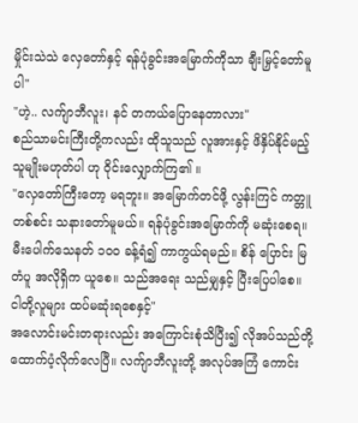မှိုင်းသဲသဲ လှေတော်နှင့် ရန်ပုံခွင်းအမြောက်ကိုသာ ချီးမြှင့်တော်မူပါ"
"ဟဲ့.. လက်ျာဘီလူး၊ နင် တကယ်ပြောနေတာလား"
စည်သာမင်းကြီးတို့ကလည်း ထိုသူသည် လူအားနှင့် ဖိနှိပ်နိုင်မည့် သူမျိုးမဟုတ်ပါ ဟု ဝိုင်းလျှောက်ကြ၏ ။
"လှေတော်ကြီးတော့ မရဘူး။ အမြောက်တင်ဖို့ လွန်းကြင် ကတ္တူတစ်စင်း သနားတော်မူမယ်။ ရန်ပုံခွင်းအမြောက်ကို မဆုံးစေရ။ မီးပေါက်သေနတ် ၁၀၀ ခန့်ရံ၍ ကာကွယ်ရမည်။ စိန် ပြောင်း မြတံပူ အလိုရှိက ယူစေ။ သည်အရေး သည်မျှနှင့် ပြီးပြေပါစေ။ ငါတို့လူများ ထပ်မဆုံးရစေနှင့်"
အလောင်းမင်းတရားလည်း အကြောင်းစုံသိပြီး၍ လိုအပ်သည်တို့ ထောက်ပံ့လိုက်လေပြီ။ လက်ျာဘီလူးတို့ အလုပ်အကြံ ကောင်း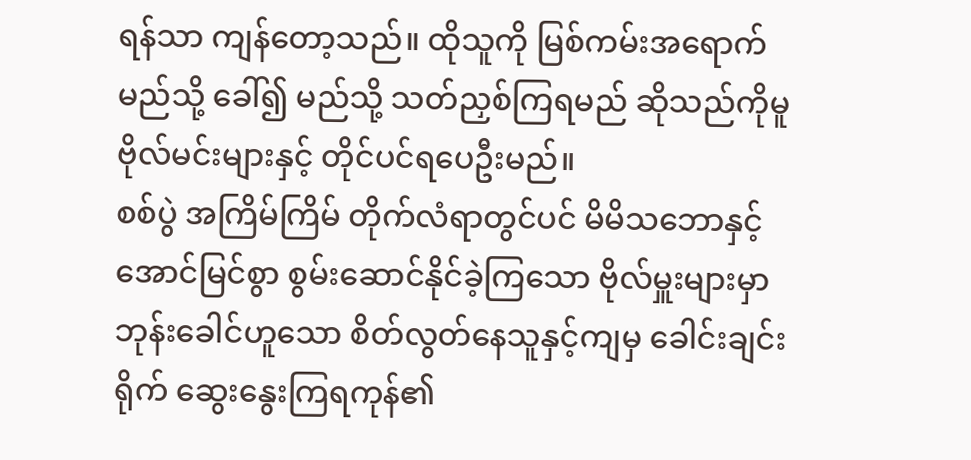ရန်သာ ကျန်တော့သည်။ ထိုသူကို မြစ်ကမ်းအရောက် မည်သို့ ခေါ်၍ မည်သို့ သတ်ညှစ်ကြရမည် ဆိုသည်ကိုမူ ဗိုလ်မင်းများနှင့် တိုင်ပင်ရပေဦးမည်။
စစ်ပွဲ အကြိမ်ကြိမ် တိုက်လံရာတွင်ပင် မိမိသဘောနှင့် အောင်မြင်စွာ စွမ်းဆောင်နိုင်ခဲ့ကြသော ဗိုလ်မှူးများမှာ ဘုန်းခေါင်ဟူသော စိတ်လွတ်နေသူနှင့်ကျမှ ခေါင်းချင်းရိုက် ဆွေးနွေးကြရကုန်၏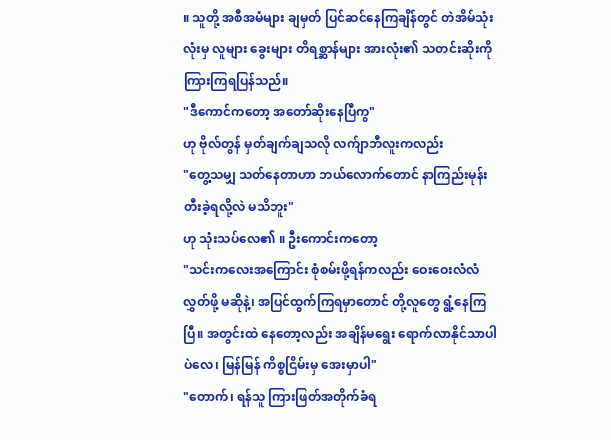။ သူတို့ အစီအမံများ ချမှတ် ပြင်ဆင်နေကြချိန်တွင် တဲအိမ်သုံးလုံးမှ လူများ ခွေးများ တိရစ္ဆာန်များ အားလုံး၏ သတင်းဆိုးကို ကြားကြရပြန်သည်။
"ဒီကောင်ကတော့ အတော်ဆိုးနေပြီကွ"
ဟု ဗိုလ်တွန် မှတ်ချက်ချသလို လက်ျာဘီလူးကလည်း
"တွေ့သမျှ သတ်နေတာဟာ ဘယ်လောက်တောင် နာကြည်းမုန်းတီးခဲ့ရလို့လဲ မသိဘူး"
ဟု သုံးသပ်လေ၏ ။ ဦးကောင်းကတော့
"သင်းကလေးအကြောင်း စုံစမ်းဖို့ရန်ကလည်း ဝေးဝေးလံလံ လွှတ်ဖို့ မဆိုနဲ့၊ အပြင်ထွက်ကြရမှာတောင် တို့လူတွေ ရွံ့နေကြပြီ။ အတွင်းထဲ နေတော့လည်း အချိန်မရွေး ရောက်လာနိုင်သာပါပဲလေ၊ မြန်မြန် ကိစ္စငြိမ်းမှ အေးမှာပါ"
"တောက်၊ ရန်သူ ကြားဖြတ်အတိုက်ခံရ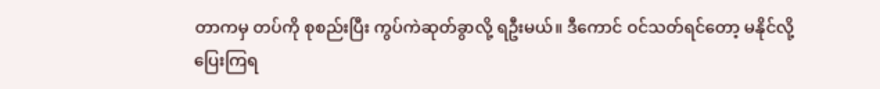တာကမှ တပ်ကို စုစည်းပြီး ကွပ်ကဲဆုတ်ခွာလို့ ရဦးမယ်။ ဒီကောင် ဝင်သတ်ရင်တော့ မနိုင်လို့ ပြေးကြရ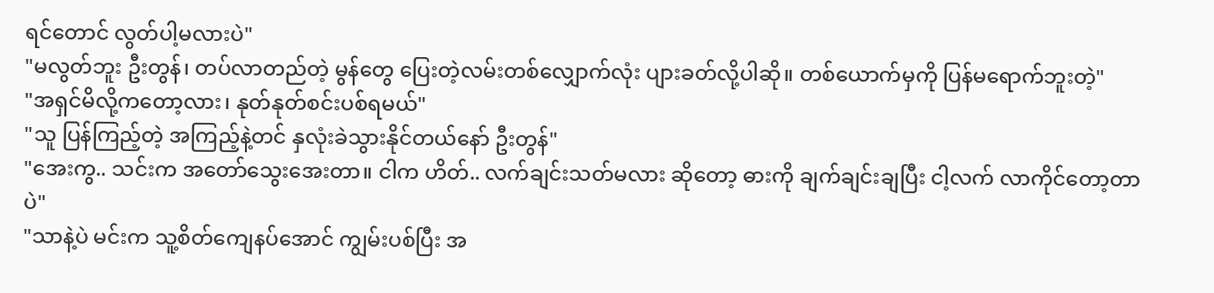ရင်တောင် လွတ်ပါ့မလားပဲ"
"မလွတ်ဘူး ဦးတွန်၊ တပ်လာတည်တဲ့ မွန်တွေ ပြေးတဲ့လမ်းတစ်လျှောက်လုံး ပျားခတ်လို့ပါဆို။ တစ်ယောက်မှကို ပြန်မရောက်ဘူးတဲ့"
"အရှင်မိလို့ကတော့လား၊ နုတ်နုတ်စင်းပစ်ရမယ်"
"သူ ပြန်ကြည့်တဲ့ အကြည့်နဲ့တင် နှလုံးခဲသွားနိုင်တယ်နော် ဦးတွန်"
"အေးကွ.. သင်းက အတော်သွေးအေးတာ။ ငါက ဟိတ်.. လက်ချင်းသတ်မလား ဆိုတော့ ဓားကို ချက်ချင်းချပြီး ငါ့လက် လာကိုင်တော့တာပဲ"
"သာနဲ့ပဲ မင်းက သူ့စိတ်ကျေနပ်အောင် ကျွမ်းပစ်ပြီး အ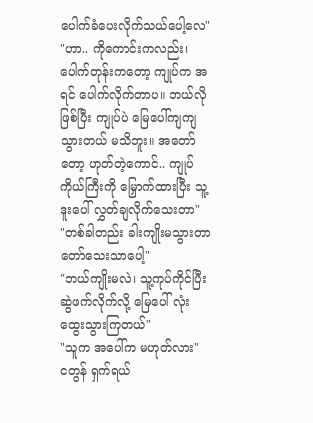ပေါက်ခံပေးလိုက်သယ်ပေါ့လေ"
"ဟာ.. ကိုကောင်းကလည်း၊ ပေါက်တုန်းကတော့ ကျုပ်က အရင် ပေါက်လိုက်တာပ။ ဘယ်လိုဖြစ်ပြီး ကျုပ်ပဲ မြေပေါ်ကျကျသွားတယ် မသိဘူး။ အတော်တော့ ဟုတ်တဲ့ကောင်.. ကျုပ်ကိုယ်ကြီးကို မြှောက်ထားပြီး သူ့ဒူးပေါ် လွှတ်ချလိုက်သေးတာ"
"တစ်ခါတည်း ခါးကျိုးမသွားတာ တော်သေးသာပေါ့"
"ဘယ်ကျိုးမလဲ၊ သူ့ကုပ်ကိုင်ပြီး ဆွဲဖက်လိုက်လို့ မြေပေါ် လုံးထွေးသွားကြတယ်"
"သူက အပေါ်က မဟုတ်လား"
ငတွန် ရှက်ရယ်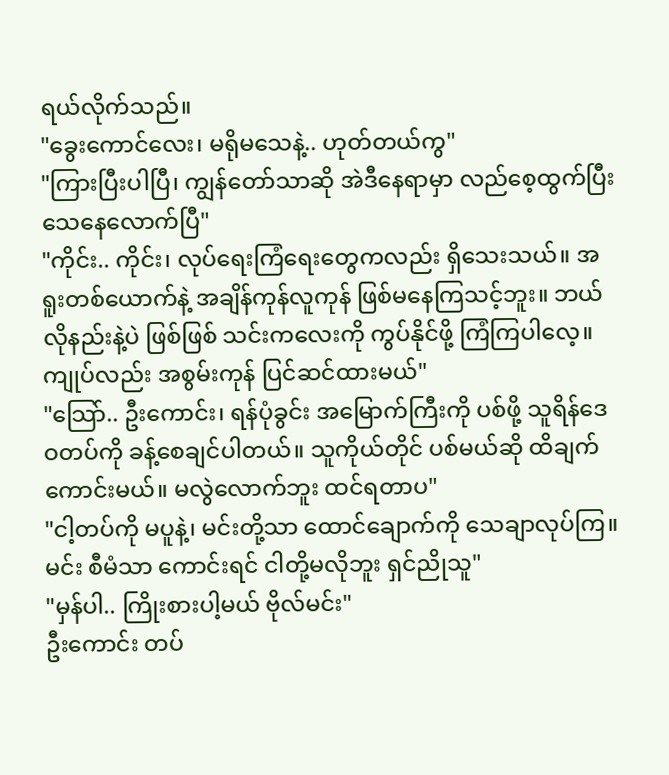ရယ်လိုက်သည်။
"ခွေးကောင်လေး၊ မရိုမသေနဲ့.. ဟုတ်တယ်ကွ"
"ကြားပြီးပါပြီ၊ ကျွန်တော်သာဆို အဲဒီနေရာမှာ လည်စေ့ထွက်ပြီး သေနေလောက်ပြီ"
"ကိုင်း.. ကိုင်း၊ လုပ်ရေးကြံရေးတွေကလည်း ရှိသေးသယ်။ အရူးတစ်ယောက်နဲ့ အချိန်ကုန်လူကုန် ဖြစ်မနေကြသင့်ဘူး။ ဘယ်လိုနည်းနဲ့ပဲ ဖြစ်ဖြစ် သင်းကလေးကို ကွပ်နိုင်ဖို့ ကြံကြပါလေ့။ ကျုပ်လည်း အစွမ်းကုန် ပြင်ဆင်ထားမယ်"
"သြော်.. ဦးကောင်း၊ ရန်ပုံခွင်း အမြောက်ကြီးကို ပစ်ဖို့ သူရိန်ဒေဝတပ်ကို ခန့်စေချင်ပါတယ်။ သူကိုယ်တိုင် ပစ်မယ်ဆို ထိချက်ကောင်းမယ်။ မလွဲလောက်ဘူး ထင်ရတာပ"
"ငါ့တပ်ကို မပူနဲ့၊ မင်းတို့သာ ထောင်ချောက်ကို သေချာလုပ်ကြ။ မင်း စီမံသာ ကောင်းရင် ငါတို့မလိုဘူး ရှင်ညိုသူ"
"မှန်ပါ.. ကြိုးစားပါ့မယ် ဗိုလ်မင်း"
ဦးကောင်း တပ်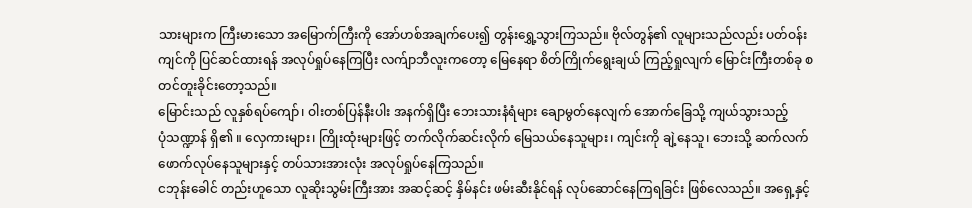သားများက ကြီးမားသော အမြောက်ကြီးကို အော်ဟစ်အချက်ပေး၍ တွန်းရွှေ့သွားကြသည်။ ဗိုလ်တွန်၏ လူများသည်လည်း ပတ်ဝန်းကျင်ကို ပြင်ဆင်ထားရန် အလုပ်ရှုပ်နေကြပြီး လက်ျာဘီလူးကတော့ မြေနေရာ စိတ်ကြိုက်ရွေးချယ် ကြည့်ရှုလျက် မြောင်းကြီးတစ်ခု စတင်တူးခိုင်းတော့သည်။
မြောင်းသည် လူနှစ်ရပ်ကျော်၊ ဝါးတစ်ပြန်နီးပါး အနက်ရှိပြီး ဘေးသားနံရံများ ချောမွတ်နေလျက် အောက်ခြေသို့ ကျယ်သွားသည့်
ပုံသဏ္ဍာန် ရှိ၏ ။ လှေကားများ၊ ကြိုးထုံးများဖြင့် တက်လိုက်ဆင်းလိုက် မြေသယ်နေသူများ၊ ကျင်းကို ချဲ့နေသူ၊ ဘေးသို့ ဆက်လက်ဖောက်လုပ်နေသူများနှင့် တပ်သားအားလုံး အလုပ်ရှုပ်နေကြသည်။
ငဘုန်းခေါင် တည်းဟူသော လူဆိုးသွမ်းကြီးအား အဆင့်ဆင့် နှိမ်နင်း ဖမ်းဆီးနိုင်ရန် လုပ်ဆောင်နေကြရခြင်း ဖြစ်လေသည်။ အရှေ့နှင့်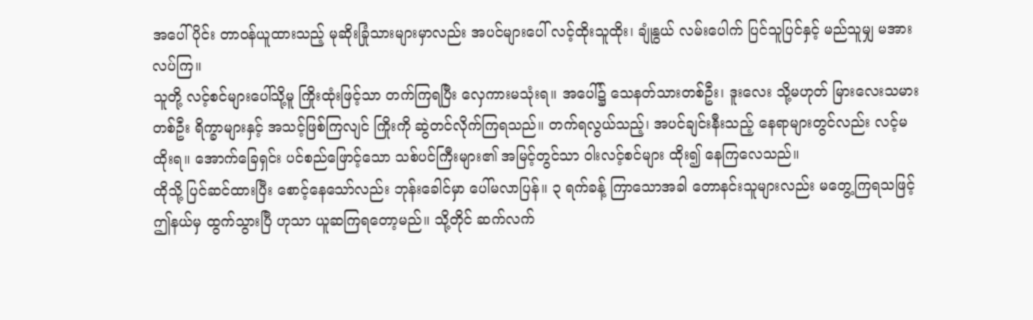အပေါ်ပိုင်း တာဝန်ယူထားသည့် မုဆိုးခြုံသားများမှာလည်း အပင်များပေါ် လင့်ထိုးသူထိုး၊ ချုံနွယ် လမ်းပေါက် ပြင်သူပြင်နှင့် မည်သူမျှ မအားလပ်ကြ။
သူတို့ လင့်စင်များပေါ်သို့မူ ကြိုးထုံးဖြင့်သာ တက်ကြရပြီး လှေကားမသုံးရ။ အပေါ်၌ သေနတ်သားတစ်ဦး၊ ဒူးလေး သို့မဟုတ် မြားလေးသမား တစ်ဦး ရိက္ခာများနှင့် အသင့်ဖြစ်ကြလျင် ကြိုးကို ဆွဲတင်လိုက်ကြရသည်။ တက်ရလွယ်သည့်၊ အပင်ချင်းနီးသည့် နေရာများတွင်လည်း လင့်မထိုးရ။ အောက်ခြေရှင်း ပင်စည်ဖြောင့်သော သစ်ပင်ကြီးများ၏ အမြင့်တွင်သာ ဝါးလင့်စင်များ ထိုး၍ နေကြလေသည်။
ထိုသို့ ပြင်ဆင်ထားပြီး စောင့်နေသော်လည်း ဘုန်းခေါင်မှာ ပေါ်မလာပြန်။ ၃ ရက်ခန့် ကြာသောအခါ တောနင်းသူများလည်း မတွေ့ကြရသဖြင့် ဤနယ်မှ ထွက်သွားပြီ ဟုသာ ယူဆကြရတော့မည်။ သို့တိုင် ဆက်လက်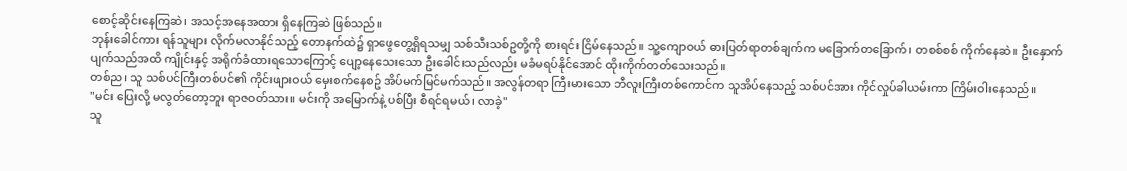စောင့်ဆိုင်းနေကြဆဲ၊ အသင့်အနေအထား ရှိနေကြဆဲ ဖြစ်သည်။
ဘုန်းခေါင်ကား ရန်သူများ လိုက်မလာနိုင်သည့် တောနက်ထဲ၌ ရှာဖွေတွေ့ရှိရသမျှ သစ်သီးသစ်ဥတို့ကို စားရင်း ငြိမ်နေသည်။ သူ့ကျောဝယ် ဓားပြတ်ရာတစ်ချက်က မခြောက်တခြောက်၊ တစစ်စစ် ကိုက်နေဆဲ။ ဦးနှောက်ပျက်သည်အထိ ကျိုင်းနှင့် အရိုက်ခံထားရသောကြောင့် ပျော့နေသေးသော ဦးခေါင်းသည်လည်း မခံမရပ်နိုင်အောင် ထိုးကိုက်တတ်သေးသည်။
တစ်ည၊ သူ သစ်ပင်ကြီးတစ်ပင်၏ ကိုင်းဖျားဝယ် မှေးစက်နေစဥ် အိပ်မက်မြင်မက်သည်။ အလွန်တရာ ကြီးမားသော ဘီလူးကြီးတစ်ကောင်က သူအိပ်နေသည့် သစ်ပင်အား ကိုင်လှုပ်ခါယမ်းကာ ကြိမ်းဝါးနေသည်။
"မင်း ပြေးလို့ မလွတ်တော့ဘူး ရာဇဝတ်သား။ မင်းကို အမြောက်နဲ့ ပစ်ပြီး စီရင်ရမယ်၊ လာခဲ့"
သူ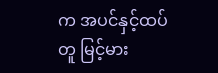က အပင်နှင့်ထပ်တူ မြင့်မား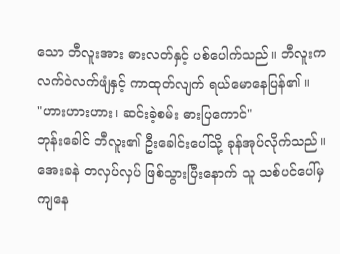သော ဘီလူးအား ဓားလတ်နှင့် ပစ်ပေါက်သည်။ ဘီလူးက လက်ဝဲလက်ဖျံနှင့် ကာထုတ်လျက် ရယ်မောနေပြန်၏ ။
"ဟားဟားဟား၊ ဆင်းခဲ့စမ်း ဓားပြကောင်"
ဘုန်းခေါင် ဘီလူး၏ ဦးခေါင်းပေါ်သို့ ခုန်အုပ်လိုက်သည်။ အေးခနဲ တလှပ်လှပ် ဖြစ်သွားပြီးနောက် သူ သစ်ပင်ပေါ်မှ ကျနေ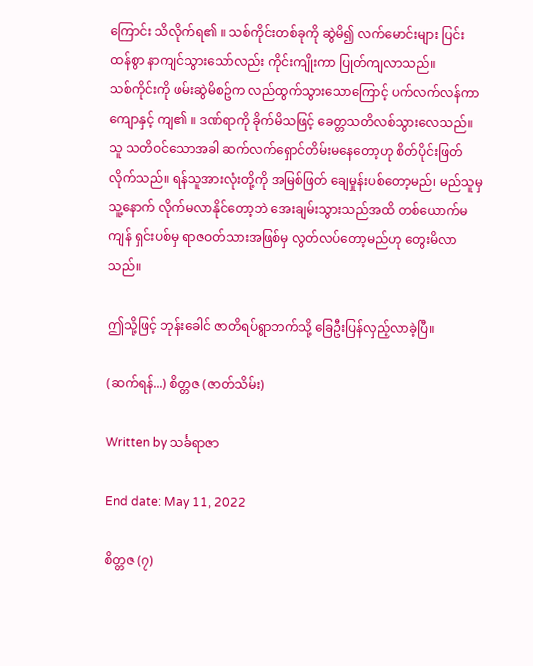ကြောင်း သိလိုက်ရ၏ ။ သစ်ကိုင်းတစ်ခုကို ဆွဲမိ၍ လက်မောင်းများ ပြင်းထန်စွာ နာကျင်သွားသော်လည်း ကိုင်းကျိုးကာ ပြုတ်ကျလာသည်။
သစ်ကိုင်းကို ဖမ်းဆွဲမိစဥ်က လည်ထွက်သွားသောကြောင့် ပက်လက်လန်ကာ ကျောနှင့် ကျ၏ ။ ဒဏ်ရာကို ခိုက်မိသဖြင့် ခေတ္တသတိလစ်သွားလေသည်။
သူ သတိဝင်သောအခါ ဆက်လက်ရှောင်တိမ်းမနေတော့ဟု စိတ်ပိုင်းဖြတ်လိုက်သည်။ ရန်သူအားလုံးတို့ကို အမြစ်ဖြတ် ချေမှုန်းပစ်တော့မည်၊ မည်သူမှ သူ့နောက် လိုက်မလာနိုင်တော့ဘဲ အေးချမ်းသွားသည်အထိ တစ်ယောက်မကျန် ရှင်းပစ်မှ ရာဇဝတ်သားအဖြစ်မှ လွတ်လပ်တော့မည်ဟု တွေးမိလာသည်။

ဤသို့ဖြင့် ဘုန်းခေါင် ဇာတိရပ်ရွာဘက်သို့ ခြေဦးပြန်လှည့်လာခဲ့ပြီ။

(ဆက်ရန်...) စိတ္တဇ (ဇာတ်သိမ်း)

Written by သင်္ခရာဇာ

End date: May 11, 2022

စိတ္တဇ (၇)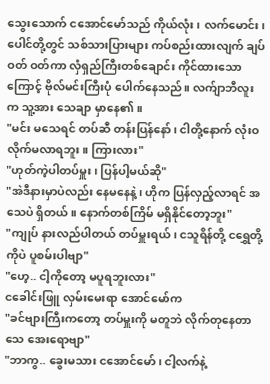သွေးသောက် ငအောင်မော်သည် ကိုယ်လုံး၊ လက်မောင်း၊ ပေါင်တို့တွင် သစ်သားပြားများ ကပ်စည်းထားလျက် ချပ်ဝတ် ဝတ်ကာ လှံရှည်ကြီးတစ်ချောင်း ကိုင်ထားသောကြောင့် ဗိုလ်မင်းကြီးပုံ ပေါက်နေသည်။ လက်ျာဘီလူးက သူ့အား သေချာ မှာနေ၏ ။
"မင်း မသေရင် တပ်ဆီ တန်းပြန်နော်၊ ငါတို့နောက် လုံးဝ လိုက်မလာရဘူး။ ကြားလား"
"ဟုတ်ကဲ့ပါတပ်မှူး၊ ပြန်ပါ့မယ်ဆို"
"အဲဒီနားမှာပဲလည်း နေမနေနဲ့၊ ဟိုက ပြန်လှည့်လာရင် အသေပဲ ရှိတယ်။ နောက်တစ်ကြိမ် မရှိနိုင်တော့ဘူး"
"ကျုပ် နားလည်ပါတယ် တပ်မှူးရယ်၊ ငသူရိန်တို့ ငရွှေတို့ကိုပဲ ပူစမ်းပါဗျာ"
"ဟေ့.. ငါ့ကိုတော့ မပူရဘူးလား"
ငခေါင်းဖြူ လှမ်းမေးရာ အောင်မော်က
"ခင်ဗျားကြီးကတော့ တပ်မှူးကို မတူဘဲ လိုက်တုနေတာ သေ အေးရောဗျာ"
"ဘာကွ.. ခွေးမသား ငအောင်မော်၊ ငါ့လက်နဲ့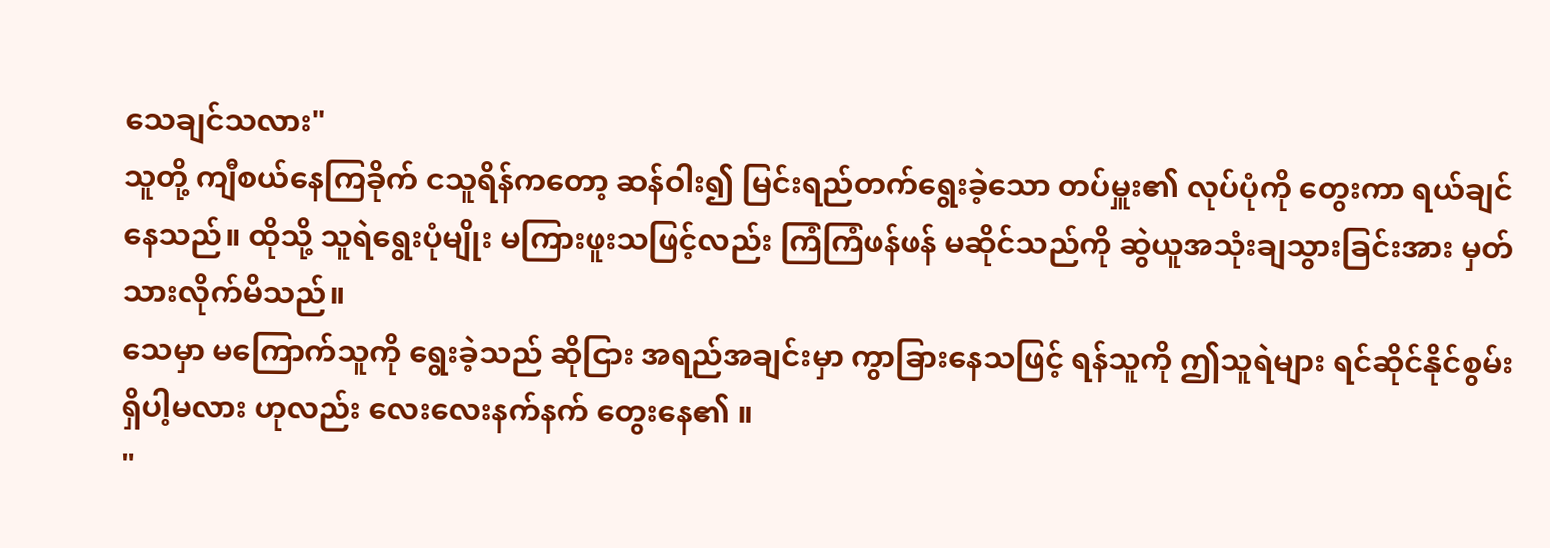သေချင်သလား"
သူတို့ ကျီစယ်နေကြခိုက် ငသူရိန်ကတော့ ဆန်ဝါး၍ မြင်းရည်တက်ရွေးခဲ့သော တပ်မှူး၏ လုပ်ပုံကို တွေးကာ ရယ်ချင်နေသည်။ ထိုသို့ သူရဲရွေးပုံမျိုး မကြားဖူးသဖြင့်လည်း ကြံကြံဖန်ဖန် မဆိုင်သည်ကို ဆွဲယူအသုံးချသွားခြင်းအား မှတ်သားလိုက်မိသည်။
သေမှာ မကြောက်သူကို ရွေးခဲ့သည် ဆိုငြား အရည်အချင်းမှာ ကွာခြားနေသဖြင့် ရန်သူကို ဤသူရဲများ ရင်ဆိုင်နိုင်စွမ်း ရှိပါ့မလား ဟုလည်း လေးလေးနက်နက် တွေးနေ၏ ။
"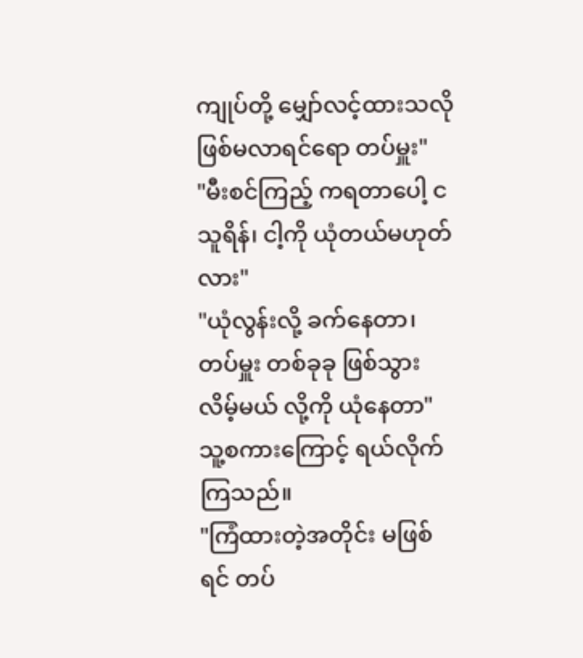ကျုပ်တို့ မျှော်လင့်ထားသလို ဖြစ်မလာရင်ရော တပ်မှူး"
"မီးစင်ကြည့် ကရတာပေါ့ ငသူရိန်၊ ငါ့ကို ယုံတယ်မဟုတ်လား"
"ယုံလွန်းလို့ ခက်နေတာ၊ တပ်မှူး တစ်ခုခု ဖြစ်သွားလိမ့်မယ် လို့ကို ယုံနေတာ"
သူ့စကားကြောင့် ရယ်လိုက်ကြသည်။
"ကြံထားတဲ့အတိုင်း မဖြစ်ရင် တပ်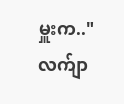မှူးက.."
လက်ျာ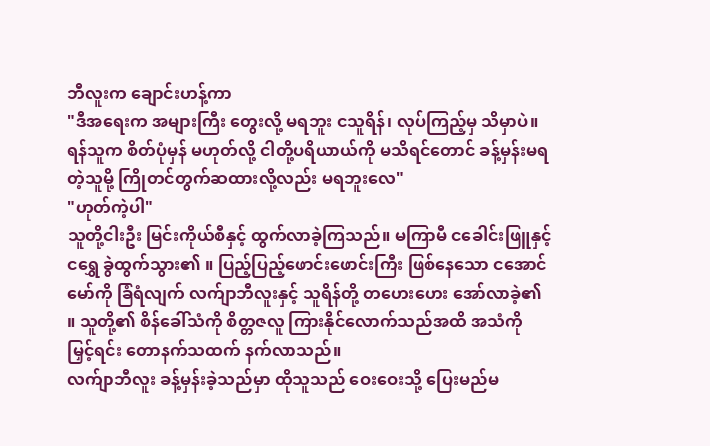ဘီလူးက ချောင်းဟန့်ကာ
"ဒီအရေးက အများကြီး တွေးလို့ မရဘူး ငသူရိန်၊ လုပ်ကြည့်မှ သိမှာပဲ။ ရန်သူက စိတ်ပုံမှန် မဟုတ်လို့ ငါတို့ပရိယာယ်ကို မသိရင်တောင် ခန့်မှန်းမရတဲ့သူမို့ ကြိုတင်တွက်ဆထားလို့လည်း မရဘူးလေ"
"ဟုတ်ကဲ့ပါ"
သူတို့ငါးဦး မြင်းကိုယ်စီနှင့် ထွက်လာခဲ့ကြသည်။ မကြာမီ ငခေါင်းဖြူနှင့် ငရွှေ ခွဲထွက်သွား၏ ။ ပြည့်ပြည့်ဖောင်းဖောင်းကြီး ဖြစ်နေသော ငအောင်မော်ကို ခြံရံလျက် လက်ျာဘီလူးနှင့် သူရိန်တို့ တဟေးဟေး အော်လာခဲ့၏ ။ သူတို့၏ စိန်ခေါ်သံကို စိတ္တဇလူ ကြားနိုင်လောက်သည်အထိ အသံကို မြှင့်ရင်း တောနက်သထက် နက်လာသည်။
လက်ျာဘီလူး ခန့်မှန်းခဲ့သည်မှာ ထိုသူသည် ဝေးဝေးသို့ ပြေးမည်မ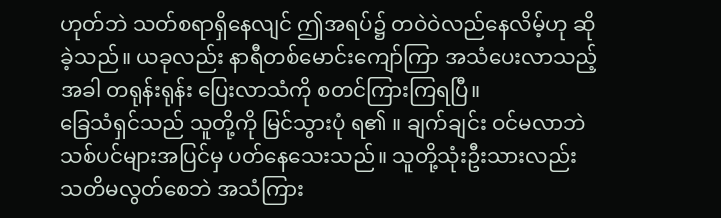ဟုတ်ဘဲ သတ်စရာရှိနေလျင် ဤအရပ်၌ တဝဲဝဲလည်နေလိမ့်ဟု ဆိုခဲ့သည်။ ယခုလည်း နာရီတစ်မောင်းကျော်ကြာ အသံပေးလာသည့်အခါ တရုန်းရုန်း ပြေးလာသံကို စတင်ကြားကြရပြီ။
ခြေသံရှင်သည် သူတို့ကို မြင်သွားပုံ ရ၏ ။ ချက်ချင်း ဝင်မလာဘဲ သစ်ပင်များအပြင်မှ ပတ်နေသေးသည်။ သူတို့သုံးဦးသားလည်း သတိမလွတ်စေဘဲ အသံကြား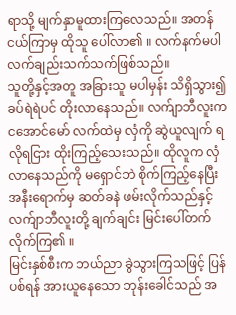ရာသို့ မျက်နှာမူထားကြလေသည်။ အတန်ငယ်ကြာမှ ထိုသူ ပေါ်လာ၏ ။ လက်နက်မပါ လက်ချည်းသက်သက်ဖြစ်သည်။
သူတို့နှင့်အတူ အခြားသူ မပါမှန်း သိရှိသွား၍ ခပ်ရဲရဲပင် တိုးလာနေသည်။ လက်ျာဘီလူးက ငအောင်မော် လက်ထဲမှ လှံကို ဆွဲယူလျက် ရလိုရငြား ထိုးကြည့်သေးသည်။ ထိုလူက လှံလာနေသည်ကို မရှောင်ဘဲ စိုက်ကြည့်နေပြီး အနီးရောက်မှ ဆတ်ခနဲ ဖမ်းလိုက်သည်နှင့် လက်ျာဘီလူးတို့ ချက်ချင်း မြင်းပေါ်တက်လိုက်ကြ၏ ။
မြင်းနှစ်စီးက ဘယ်ညာ ခွဲသွားကြသဖြင့် ပြန်ပစ်ရန် အားယူနေသော ဘုန်းခေါင်သည် အ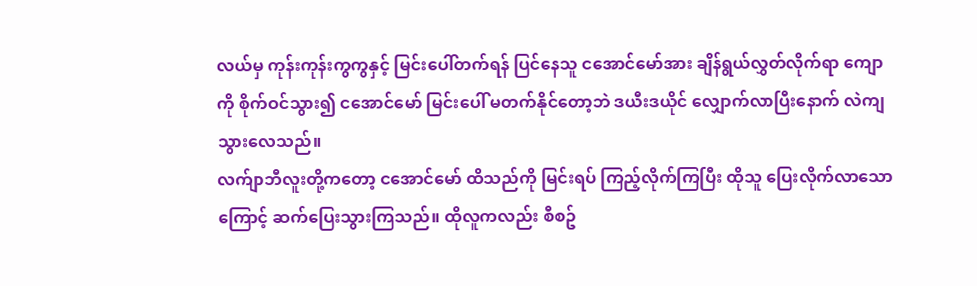လယ်မှ ကုန်းကုန်းကွကွနှင့် မြင်းပေါ်တက်ရန် ပြင်နေသူ ငအောင်မော်အား ချိန်ရွယ်လွှတ်လိုက်ရာ ကျောကို စိုက်ဝင်သွား၍ ငအောင်မော် မြင်းပေါ် မတက်နိုင်တော့ဘဲ ဒယီးဒယိုင် လျှောက်လာပြီးနောက် လဲကျသွားလေသည်။
လက်ျာဘီလူးတို့ကတော့ ငအောင်မော် ထိသည်ကို မြင်းရပ် ကြည့်လိုက်ကြပြီး ထိုသူ ပြေးလိုက်လာသောကြောင့် ဆက်ပြေးသွားကြသည်။ ထိုလူကလည်း စီစဥ်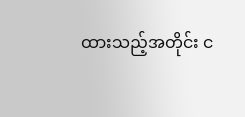ထားသည့်အတိုင်း င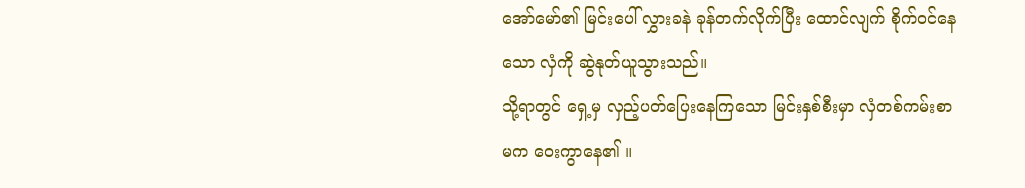အော်မော်၏ မြင်းပေါ် လွှားခနဲ ခုန်တက်လိုက်ပြီး ထောင်လျက် စိုက်ဝင်နေသော လှံကို ဆွဲနုတ်ယူသွားသည်။
သို့ရာတွင် ရှေ့မှ လှည့်ပတ်ပြေးနေကြသော မြင်းနှစ်စီးမှာ လှံတစ်ကမ်းစာမက ဝေးကွာနေ၏ ။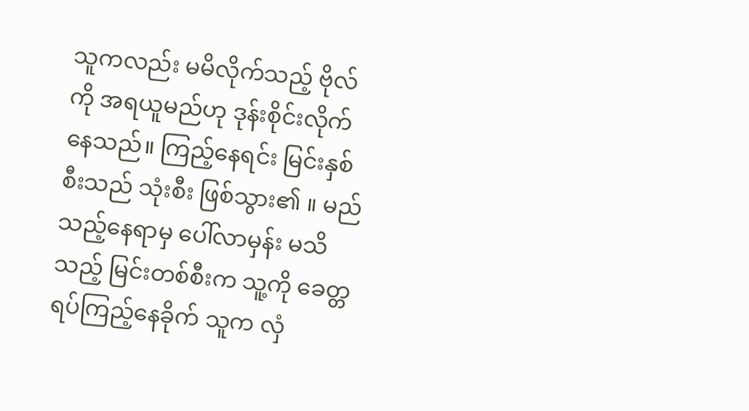သူကလည်း မမိလိုက်သည့် ဗိုလ်ကို အရယူမည်ဟု ဒုန်းစိုင်းလိုက်နေသည်။ ကြည့်နေရင်း မြင်းနှစ်စီးသည် သုံးစီး ဖြစ်သွား၏ ။ မည်သည့်နေရာမှ ပေါ်လာမှန်း မသိသည့် မြင်းတစ်စီးက သူ့ကို ခေတ္တရပ်ကြည့်နေခိုက် သူက လှံ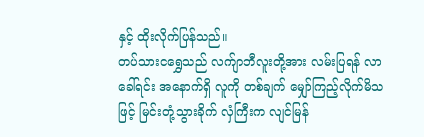နှင့် ထိုးလိုက်ပြန်သည်။
တပ်သားငရွှေသည် လက်ျာဘီလူးတို့အား လမ်းပြရန် လာခေါ်ရင်း အနောက်ရှိ လူကို တစ်ချက် မျှော်ကြည့်လိုက်မိသဖြင့် မြင်းတုံ့သွားခိုက် လှံကြီးက လျင်မြန်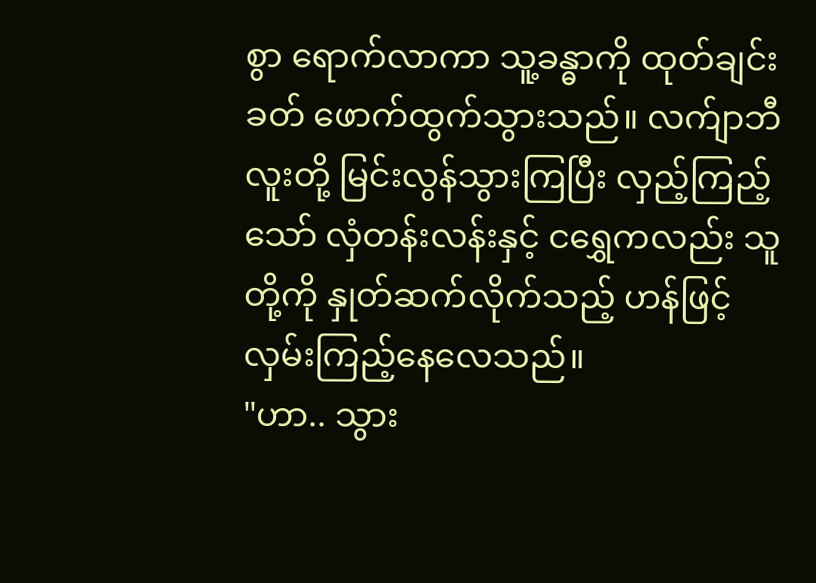စွာ ရောက်လာကာ သူ့ခန္ဓာကို ထုတ်ချင်းခတ် ဖောက်ထွက်သွားသည်။ လက်ျာဘီလူးတို့ မြင်းလွန်သွားကြပြီး လှည့်ကြည့်သော် လှံတန်းလန်းနှင့် ငရွှေကလည်း သူတို့ကို နှုတ်ဆက်လိုက်သည့် ဟန်ဖြင့် လှမ်းကြည့်နေလေသည်။
"ဟာ.. သွား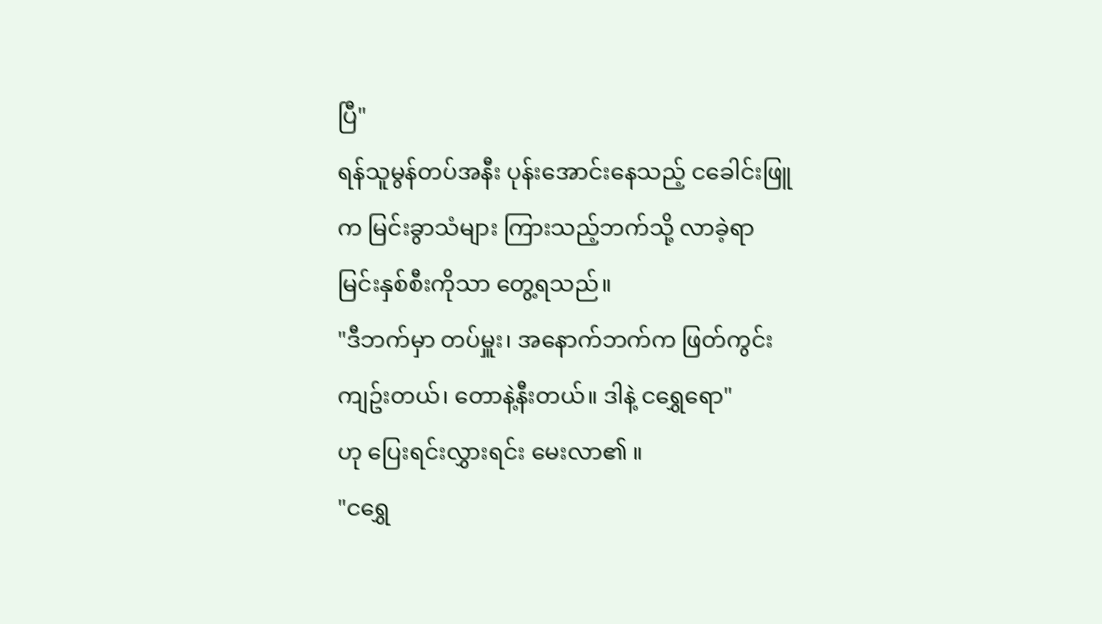ပြီ"
ရန်သူမွန်တပ်အနီး ပုန်းအောင်းနေသည့် ငခေါင်းဖြူက မြင်းခွာသံများ ကြားသည့်ဘက်သို့ လာခဲ့ရာ မြင်းနှစ်စီးကိုသာ တွေ့ရသည်။
"ဒီဘက်မှာ တပ်မှူး၊ အနောက်ဘက်က ဖြတ်ကွင်း ကျဥ်းတယ်၊ တောနဲ့နီးတယ်။ ဒါနဲ့ ငရွှေရော"
ဟု ပြေးရင်းလွှားရင်း မေးလာ၏ ။
"ငရွှေ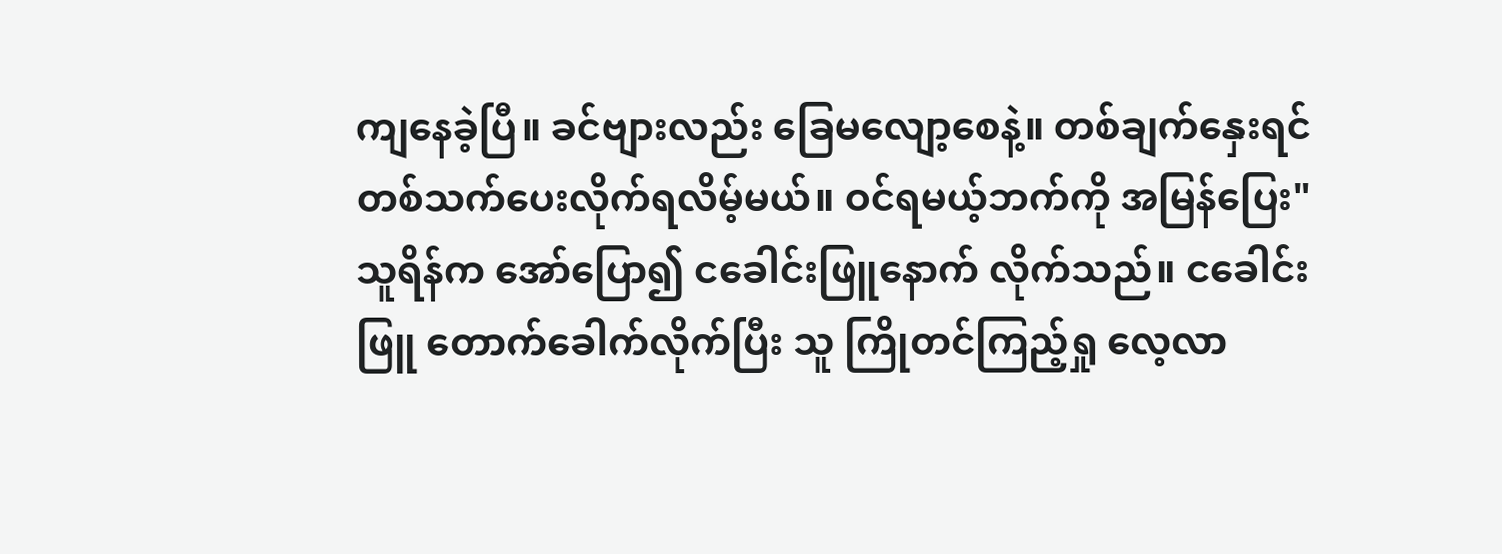ကျနေခဲ့ပြီ။ ခင်ဗျားလည်း ခြေမလျော့စေနဲ့။ တစ်ချက်နှေးရင် တစ်သက်ပေးလိုက်ရလိမ့်မယ်။ ဝင်ရမယ့်ဘက်ကို အမြန်ပြေး"
သူရိန်က အော်ပြော၍ ငခေါင်းဖြူနောက် လိုက်သည်။ ငခေါင်းဖြူ တောက်ခေါက်လိုက်ပြီး သူ ကြိုတင်ကြည့်ရှု လေ့လာ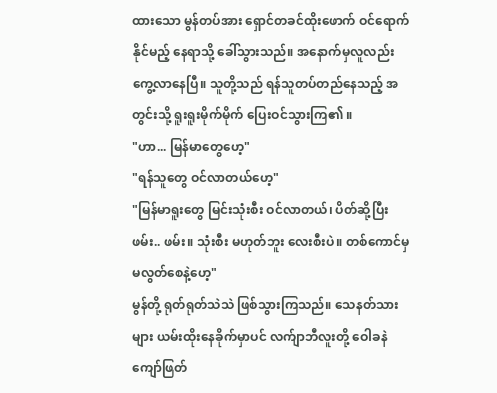ထားသော မွန်တပ်အား ရှောင်တခင်ထိုးဖောက် ဝင်ရောက်နိုင်မည့် နေရာသို့ ခေါ်သွားသည်။ အနောက်မှလူလည်း ကွေ့လာနေပြီ။ သူတို့သည် ရန်သူတပ်တည်နေသည့် အတွင်းသို့ ရူးရူးမိုက်မိုက် ပြေးဝင်သွားကြ၏ ။
"ဟာ... မြန်မာတွေဟေ့"
"ရန်သူတွေ ဝင်လာတယ်ဟေ့"
"မြန်မာရူးတွေ မြင်းသုံးစီး ဝင်လာတယ်၊ ပိတ်ဆို့ပြီး ဖမ်း.. ဖမ်း။ သုံးစီး မဟုတ်ဘူး လေးစီးပဲ။ တစ်ကောင်မှ မလွတ်စေနဲ့ဟေ့"
မွန်တို့ ရုတ်ရုတ်သဲသဲ ဖြစ်သွားကြသည်။ သေနတ်သားများ ယမ်းထိုးနေခိုက်မှာပင် လက်ျာဘီလူးတို့ ဝေါခနဲ ကျော်ဖြတ်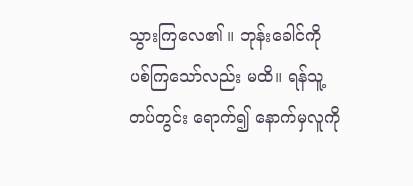သွားကြလေ၏ ။ ဘုန်းခေါင်ကို ပစ်ကြသော်လည်း မထိ။ ရန်သူ့တပ်တွင်း ရောက်၍ နောက်မှလူကို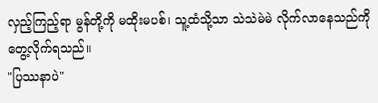လှည့်ကြည့်ရာ မွန်တို့ကို မထိုးမပစ်၊ သူ့ထံသို့သာ သဲသဲမဲမဲ လိုက်လာနေသည်ကို တွေ့လိုက်ရသည်။
"ပြဿနာပဲ"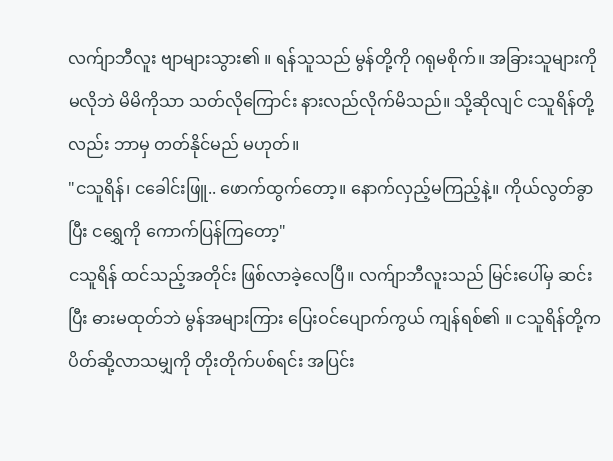လက်ျာဘီလူး ဗျာများသွား၏ ။ ရန်သူသည် မွန်တို့ကို ဂရုမစိုက်။ အခြားသူများကို မလိုဘဲ မိမိကိုသာ သတ်လိုကြောင်း နားလည်လိုက်မိသည်။ သို့ဆိုလျင် ငသူရိန်တို့လည်း ဘာမှ တတ်နိုင်မည် မဟုတ်။
"ငသူရိန်၊ ငခေါင်းဖြူ.. ဖောက်ထွက်တော့။ နောက်လှည့်မကြည့်နဲ့။ ကိုယ်လွတ်ခွာပြီး ငရွှေကို ကောက်ပြန်ကြတော့"
ငသူရိန် ထင်သည့်အတိုင်း ဖြစ်လာခဲ့လေပြီ။ လက်ျာဘီလူးသည် မြင်းပေါ်မှ ဆင်းပြီး ဓားမထုတ်ဘဲ မွန်အများကြား ပြေးဝင်ပျောက်ကွယ် ကျန်ရစ်၏ ။ ငသူရိန်တို့က ပိတ်ဆို့လာသမျှကို တိုးတိုက်ပစ်ရင်း အပြင်း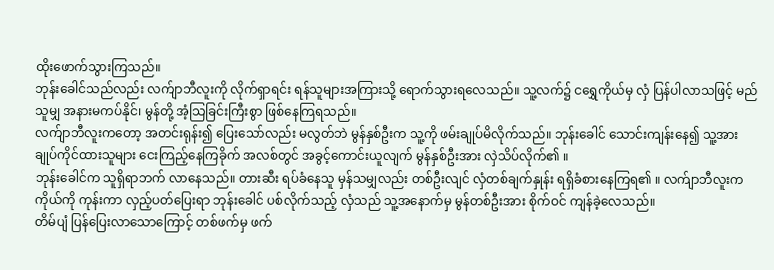ထိုးဖောက်သွားကြသည်။
ဘုန်းခေါင်သည်လည်း လက်ျာဘီလူးကို လိုက်ရှာရင်း ရန်သူများအကြားသို့ ရောက်သွားရလေသည်။ သူ့လက်၌ ငရွှေကိုယ်မှ လှံ ပြန်ပါလာသဖြင့် မည်သူမျှ အနားမကပ်နိုင်၊ မွန်တို့ အံ့သြခြင်းကြီးစွာ ဖြစ်နေကြရသည်။
လက်ျာဘီလူးကတော့ အတင်းရုန်း၍ ပြေးသော်လည်း မလွတ်ဘဲ မွန်နှစ်ဦးက သူ့ကို ဖမ်းချုပ်မိလိုက်သည်။ ဘုန်းခေါင် သောင်းကျန်းနေ၍ သူ့အား ချုပ်ကိုင်ထားသူများ ငေးကြည့်နေကြခိုက် အလစ်တွင် အခွင့်ကောင်းယူလျက် မွန်နှစ်ဦးအား လှဲသိပ်လိုက်၏ ။
ဘုန်းခေါင်က သူရှိရာဘက် လာနေသည်။ တားဆီး ရပ်ခံနေသူ မှန်သမျှလည်း တစ်ဦးလျင် လှံတစ်ချက်နှုန်း ရရှိခံစားနေကြရ၏ ။ လက်ျာဘီလူးက ကိုယ်ကို ကုန်းကာ လှည့်ပတ်ပြေးရာ ဘုန်းခေါင် ပစ်လိုက်သည့် လှံသည် သူ့အနောက်မှ မွန်တစ်ဦးအား စိုက်ဝင် ကျန်ခဲ့လေသည်။
တိမ်ပျံ ပြန်ပြေးလာသောကြောင့် တစ်ဖက်မှ ဖက်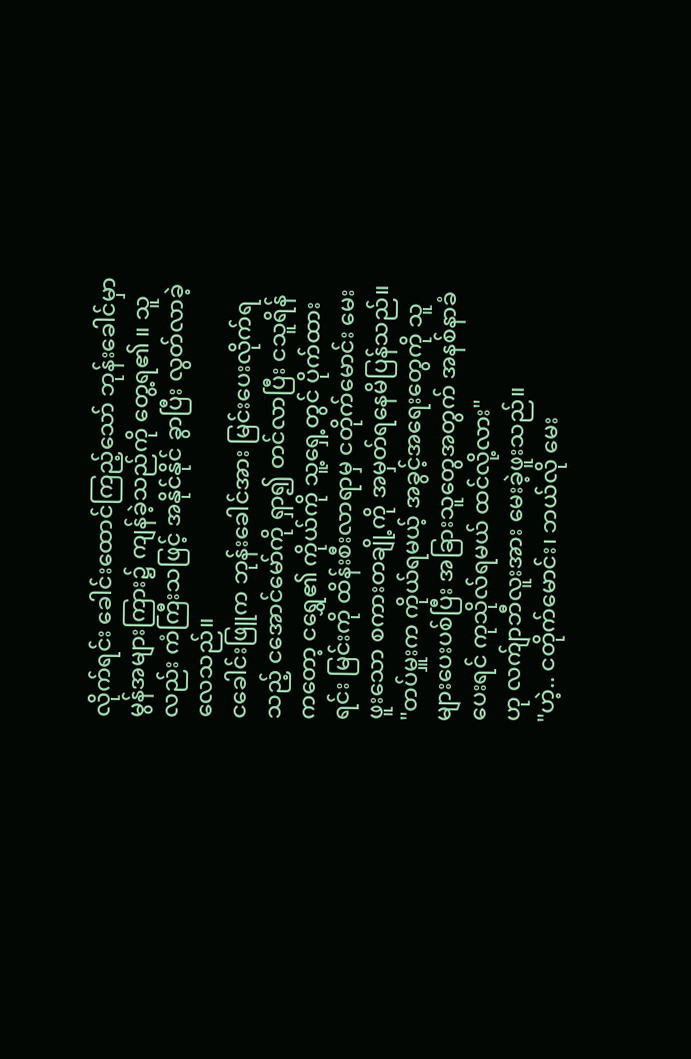လိုက်ရင်း ခေါင်းထောင်ကြည့်သော် ဘုန်းခေါင်မှာ မွန်အများကြား၌ ကျန်ခဲ့သည်ကို တွေ့ရ၏ ။ သူလည်း ကံကြီးသဖြင့် အနိုင်နိုင် ခွာပြီး လွတ်လာခဲ့လေသည်။
ငခေါင်းဖြူက ဘုန်းခေါင်အား မြင်းပေးလိုက်ရသည့် ငအောင်မော်ကို ရှာ၍ တင်လာပြီး ငသူရိန်ကတော့ ငရွှေ၏ ကိုယ်ကို သူ့ရှေ့တွင် ပိုက်ထားရင်း မြင်းကို ထိန်းစီးလာရာမှ ငတိုက်မောင်း မေးဖူးသော စကားတချို့ကို အမှတ်ရနေမိပြန်သည်။
"တပ်မှူးက ကိုယ်ရမယ့် အခွင့်အရေးတွေကို သူများပေးပစ်ပြီး အခြားသူတွေအတွက် အနစ်နာခံပေးရင် ကုသိုလ်ရမယ် ထင်လို့လား"
ဟု လက်ျာဘီလူးအား မေးခဲ့ဖူးသည်။
"ဟဲ့.. ငတိုက်မောင်း၊ ဘယ်လို မေး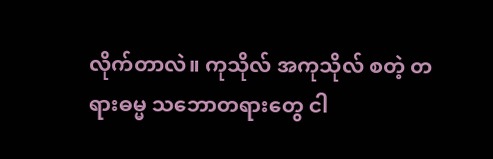လိုက်တာလဲ။ ကုသိုလ် အကုသိုလ် စတဲ့ တရားဓမ္မ သဘောတရားတွေ ငါ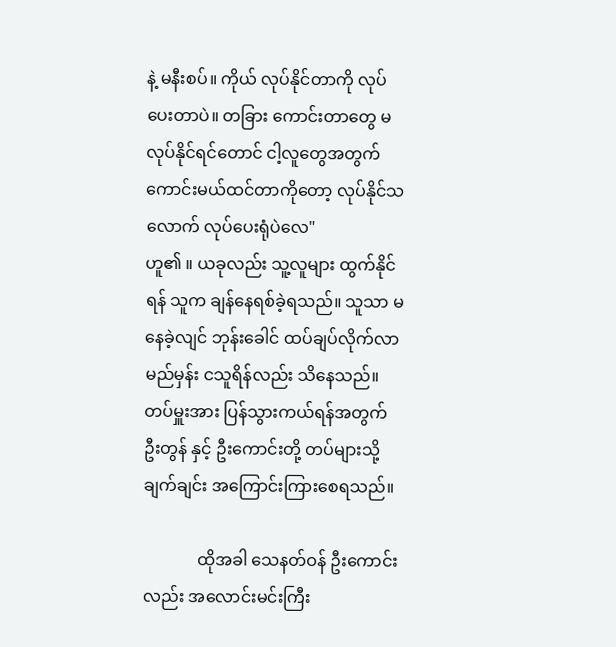နဲ့ မနီးစပ်။ ကိုယ် လုပ်နိုင်တာကို လုပ်ပေးတာပဲ။ တခြား ကောင်းတာတွေ မလုပ်နိုင်ရင်တောင် ငါ့လူတွေအတွက် ကောင်းမယ်ထင်တာကိုတော့ လုပ်နိုင်သလောက် လုပ်ပေးရုံပဲလေ"
ဟူ၏ ။ ယခုလည်း သူ့လူများ ထွက်နိုင်ရန် သူက ချန်နေရစ်ခဲ့ရသည်။ သူသာ မနေခဲ့လျင် ဘုန်းခေါင် ထပ်ချပ်လိုက်လာမည်မှန်း ငသူရိန်လည်း သိနေသည်။ တပ်မှူးအား ပြန်သွားကယ်ရန်အတွက် ဦးတွန် နှင့် ဦးကောင်းတို့ တပ်များသို့ ချက်ချင်း အကြောင်းကြားစေရသည်။

             ထိုအခါ သေနတ်ဝန် ဦးကောင်းလည်း အလောင်းမင်းကြီး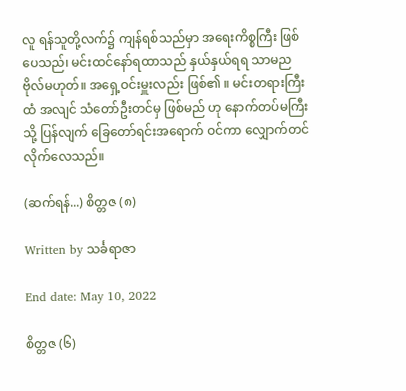လူ ရန်သူတို့လက်၌ ကျန်ရစ်သည်မှာ အရေးကိစ္စကြီး ဖြစ်ပေသည်၊ မင်းထင်နော်ရထာသည် နှယ်နှယ်ရရ သာမညဗိုလ်မဟုတ်။ အရှေ့ဝင်းမှူးလည်း ဖြစ်၏ ။ မင်းတရားကြီးထံ အလျင် သံတော်ဦးတင်မှ ဖြစ်မည် ဟု နောက်တပ်မကြီးသို့ ပြန်လျက် ခြေတော်ရင်းအရောက် ဝင်ကာ လျှောက်တင်လိုက်လေသည်။

(ဆက်ရန်...) စိတ္တဇ (၈)

Written by သင်္ခရာဇာ

End date: May 10, 2022

စိတ္တဇ (၆)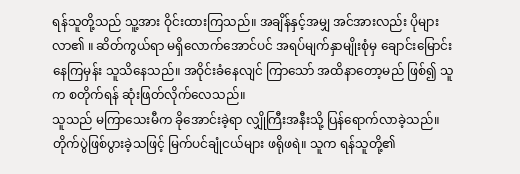ရန်သူတို့သည် သူ့အား ဝိုင်းထားကြသည်။ အချိန်နှင့်အမျှ အင်အားလည်း ပိုများလာ၏ ။ ဆိတ်ကွယ်ရာ မရှိလောက်အောင်ပင် အရပ်မျက်နှာမျိုးစုံမှ ချောင်းမြောင်းနေကြမှန်း သူသိနေသည်။ အဝိုင်းခံနေလျင် ကြာသော် အထိနာတော့မည် ဖြစ်၍ သူက စတိုက်ရန် ဆုံးဖြတ်လိုက်လေသည်။
သူသည် မကြာသေးမီက ခိုအောင်းခဲ့ရာ လျှိုကြီးအနီးသို့ ပြန်ရောက်လာခဲ့သည်။ တိုက်ပွဲဖြစ်ပွားခဲ့သဖြင့် မြက်ပင်ချုံငယ်များ ဖရိုဖရဲ။ သူက ရန်သူတို့၏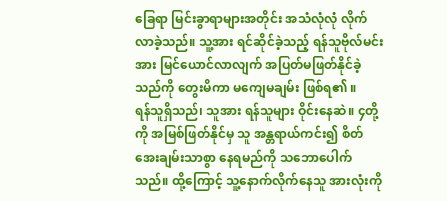ခြေရာ မြင်းခွာရာများအတိုင်း အသံလုံလုံ လိုက်လာခဲ့သည်။ သူ့အား ရင်ဆိုင်ခဲ့သည့် ရန်သူဗိုလ်မင်းအား မြင်ယောင်လာလျက် အပြတ်မဖြတ်နိုင်ခဲ့သည်ကို တွေးမိကာ မကျေမချမ်း ဖြစ်ရ၏ ။
ရန်သူရှိသည်၊ သူအား ရန်သူများ ဝိုင်းနေဆဲ။ ၄တို့ကို အမြစ်ဖြတ်နိုင်မှ သူ အန္တရာယ်ကင်း၍ စိတ်အေးချမ်းသာစွာ နေရမည်ကို သဘောပေါက်သည်။ ထို့ကြောင့် သူ့နောက်လိုက်နေသူ အားလုံးကို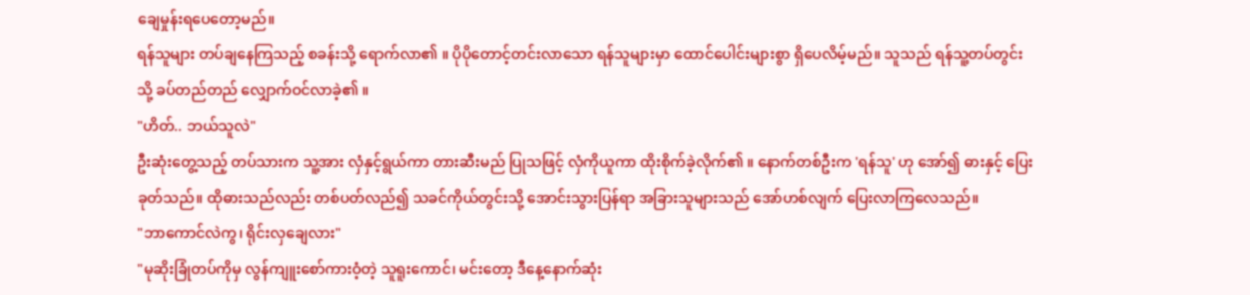ချေမှုန်းရပေတော့မည်။
ရန်သူများ တပ်ချနေကြသည့် စခန်းသို့ ရောက်လာ၏ ။ ပိုပိုတောင့်တင်းလာသော ရန်သူများမှာ ထောင်ပေါင်းများစွာ ရှိပေလိမ့်မည်။ သူသည် ရန်သူ့တပ်တွင်းသို့ ခပ်တည်တည် လျှောက်ဝင်လာခဲ့၏ ။
"ဟိတ်.. ဘယ်သူလဲ"
ဦးဆုံးတွေ့သည့် တပ်သားက သူ့အား လှံနှင့်ရွယ်ကာ တားဆီးမည် ပြုသဖြင့် လှံကိုယူကာ ထိုးစိုက်ခဲ့လိုက်၏ ။ နောက်တစ်ဦးက 'ရန်သူ' ဟု အော်၍ ဓားနှင့် ပြေးခုတ်သည်။ ထိုဓားသည်လည်း တစ်ပတ်လည်၍ သခင်ကိုယ်တွင်းသို့ အောင်းသွားပြန်ရာ အခြားသူများသည် အော်ဟစ်လျက် ပြေးလာကြလေသည်။
"ဘာကောင်လဲကွ၊ ရိုင်းလှချေလား"
"မုဆိုးခြုံတပ်ကိုမှ လွန်ကျူးစော်ကားဝံ့တဲ့ သူရူးကောင်၊ မင်းတော့ ဒီနေ့နောက်ဆုံး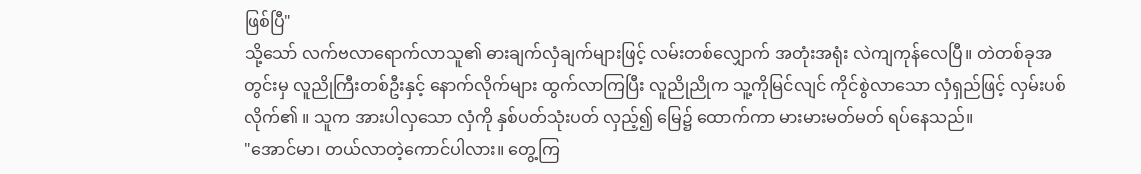ဖြစ်ပြီ"
သို့သော် လက်ဗလာရောက်လာသူ၏ ဓားချက်လှံချက်များဖြင့် လမ်းတစ်လျှောက် အတုံးအရုံး လဲကျကုန်လေပြီ။ တဲတစ်ခုအတွင်းမှ လူညိုကြီးတစ်ဦးနှင့် နောက်လိုက်များ ထွက်လာကြပြီး လူညိုညိုက သူ့ကိုမြင်လျင် ကိုင်စွဲလာသော လှံရှည်ဖြင့် လှမ်းပစ်လိုက်၏ ။ သူက အားပါလှသော လှံကို နှစ်ပတ်သုံးပတ် လှည့်၍ မြေ၌ ထောက်ကာ မားမားမတ်မတ် ရပ်နေသည်။
"အောင်မာ၊ တယ်လာတဲ့ကောင်ပါလား။ တွေ့ကြ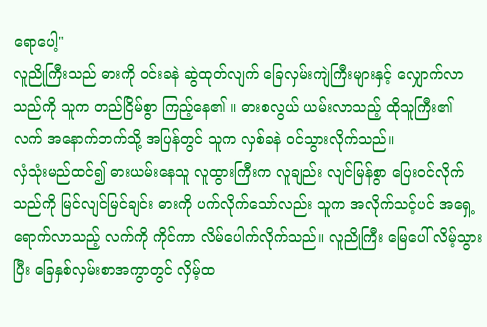ရောပေါ့"
လူညိုကြီးသည် ဓားကို ဝင်းခနဲ ဆွဲထုတ်လျက် ခြေလှမ်းကျဲကြီးများနှင့် လျှောက်လာသည်ကို သူက တည်ငြိမ်စွာ ကြည့်နေ၏ ။ ဓားစလွယ် ယမ်းလာသည့် ထိုသူကြီး၏ လက် အနောက်ဘက်သို့ အပြန်တွင် သူက လှစ်ခနဲ ဝင်သွားလိုက်သည်။
လှံသုံးမည်ထင်၍ ဓားယမ်းနေသူ လူထွားကြီးက လူချည်း လျင်မြန်စွာ ပြေးဝင်လိုက်သည်ကို မြင်လျင်မြင်ချင်း ဓားကို ပက်လိုက်သော်လည်း သူက အလိုက်သင့်ပင် အရှေ့ရောက်လာသည့် လက်ကို ကိုင်ကာ လိမ်ပေါက်လိုက်သည်။ လူညိုကြီး မြေပေါ် လိမ့်သွားပြီး ခြေနှစ်လှမ်းစာအကွာတွင် လှိမ့်ထ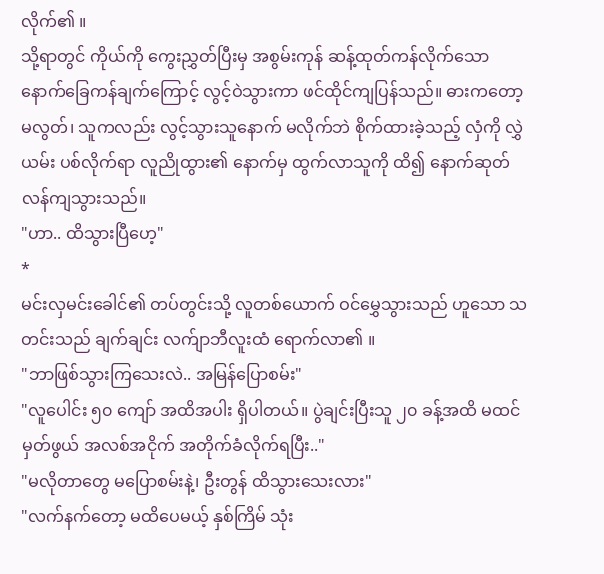လိုက်၏ ။
သို့ရာတွင် ကိုယ်ကို ကွေးညွှတ်ပြီးမှ အစွမ်းကုန် ဆန့်ထုတ်ကန်လိုက်သော နောက်ခြေကန်ချက်ကြောင့် လွင့်ဝဲသွားကာ ဖင်ထိုင်ကျပြန်သည်။ ဓားကတော့ မလွတ်၊ သူကလည်း လွင့်သွားသူနောက် မလိုက်ဘဲ စိုက်ထားခဲ့သည့် လှံကို လွှဲယမ်း ပစ်လိုက်ရာ လူညိုထွား၏ နောက်မှ ထွက်လာသူကို ထိ၍ နောက်ဆုတ် လန်ကျသွားသည်။
"ဟာ.. ထိသွားပြီဟေ့"
*
မင်းလှမင်းခေါင်၏ တပ်တွင်းသို့ လူတစ်ယောက် ဝင်မွှေသွားသည် ဟူသော သတင်းသည် ချက်ချင်း လက်ျာဘီလူးထံ ရောက်လာ၏ ။
"ဘာဖြစ်သွားကြသေးလဲ.. အမြန်ပြောစမ်း"
"လူပေါင်း ၅၀ ကျော် အထိအပါး ရှိပါတယ်။ ပွဲချင်းပြီးသူ ၂၀ ခန့်အထိ မထင်မှတ်ဖွယ် အလစ်အငိုက် အတိုက်ခံလိုက်ရပြီး.."
"မလိုတာတွေ မပြောစမ်းနဲ့၊ ဦးတွန် ထိသွားသေးလား"
"လက်နက်တော့ မထိပေမယ့် နှစ်ကြိမ် သုံး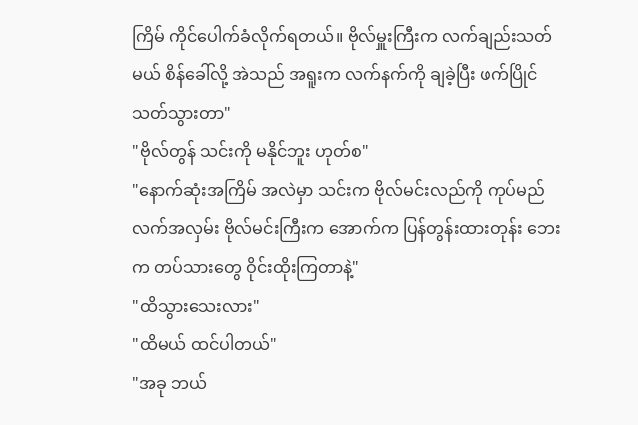ကြိမ် ကိုင်ပေါက်ခံလိုက်ရတယ်။ ဗိုလ်မှူးကြီးက လက်ချည်းသတ်မယ် စိန်ခေါ်လို့ အဲသည် အရူးက လက်နက်ကို ချခဲ့ပြီး ဖက်ပြိုင်သတ်သွားတာ"
"ဗိုလ်တွန် သင်းကို မနိုင်ဘူး ဟုတ်စ"
"နောက်ဆုံးအကြိမ် အလဲမှာ သင်းက ဗိုလ်မင်းလည်ကို ကုပ်မည်လက်အလှမ်း ဗိုလ်မင်းကြီးက အောက်က ပြန်တွန်းထားတုန်း ဘေးက တပ်သားတွေ ဝိုင်းထိုးကြတာနဲ့"
"ထိသွားသေးလား"
"ထိမယ် ထင်ပါတယ်"
"အခု ဘယ်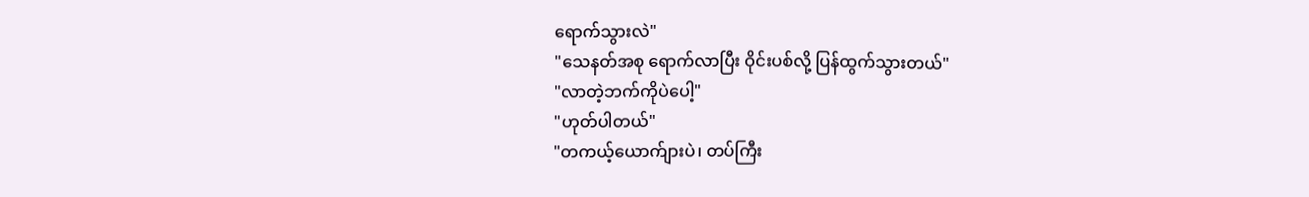ရောက်သွားလဲ"
"သေနတ်အစု ရောက်လာပြီး ဝိုင်းပစ်လို့ ပြန်ထွက်သွားတယ်"
"လာတဲ့ဘက်ကိုပဲပေါ့"
"ဟုတ်ပါတယ်"
"တကယ့်ယောက်ျားပဲ၊ တပ်ကြီး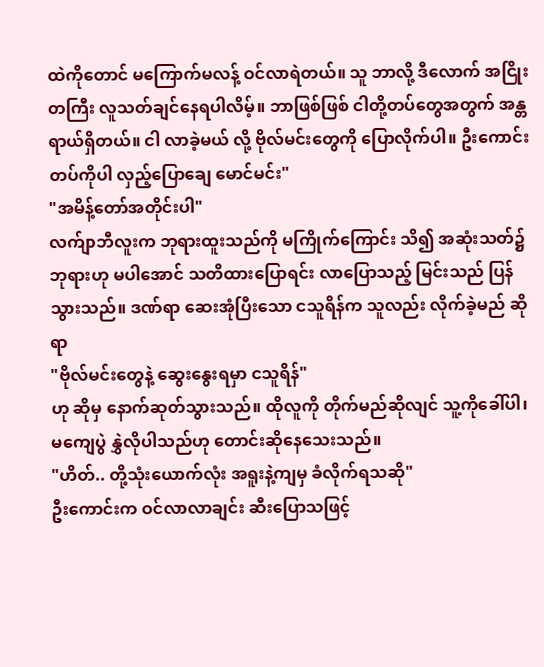ထဲကိုတောင် မကြောက်မလန့် ဝင်လာရဲတယ်။ သူ ဘာလို့ ဒီလောက် အငြိုးတကြီး လူသတ်ချင်နေရပါလိမ့်။ ဘာဖြစ်ဖြစ် ငါတို့တပ်တွေအတွက် အန္တရာယ်ရှိတယ်။ ငါ လာခဲ့မယ် လို့ ဗိုလ်မင်းတွေကို ပြောလိုက်ပါ။ ဦးကောင်းတပ်ကိုပါ လှည့်ပြောချေ မောင်မင်း"
"အမိန့်တော်အတိုင်းပါ"
လက်ျာဘီလူးက ဘုရားထူးသည်ကို မကြိုက်ကြောင်း သိ၍ အဆုံးသတ်၌ ဘုရားဟု မပါအောင် သတိထားပြောရင်း လာပြောသည့် မြင်းသည် ပြန်သွားသည်။ ဒဏ်ရာ ဆေးအုံပြီးသော ငသူရိန်က သူလည်း လိုက်ခဲ့မည် ဆိုရာ
"ဗိုလ်မင်းတွေနဲ့ ဆွေးနွေးရမှာ ငသူရိန်"
ဟု ဆိုမှ နောက်ဆုတ်သွားသည်။ ထိုလူကို တိုက်မည်ဆိုလျင် သူ့ကိုခေါ်ပါ၊ မကျေပွဲ နွှဲလိုပါသည်ဟု တောင်းဆိုနေသေးသည်။
"ဟိတ်.. တို့သုံးယောက်လုံး အရူးနဲ့ကျမှ ခံလိုက်ရသဆို"
ဦးကောင်းက ဝင်လာလာချင်း ဆီးပြောသဖြင့်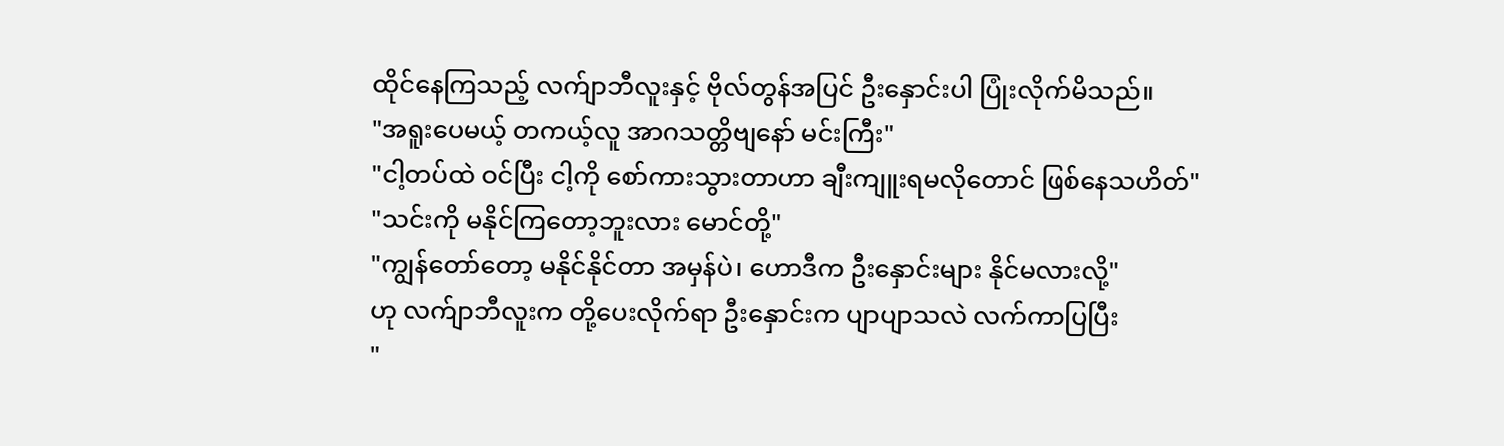ထိုင်နေကြသည့် လက်ျာဘီလူးနှင့် ဗိုလ်တွန်အပြင် ဦးနှောင်းပါ ပြုံးလိုက်မိသည်။
"အရူးပေမယ့် တကယ့်လူ အာဂသတ္တိဗျနော် မင်းကြီး"
"ငါ့တပ်ထဲ ဝင်ပြီး ငါ့ကို စော်ကားသွားတာဟာ ချီးကျူးရမလိုတောင် ဖြစ်နေသဟိတ်"
"သင်းကို မနိုင်ကြတော့ဘူးလား မောင်တို့"
"ကျွန်တော်တော့ မနိုင်နိုင်တာ အမှန်ပဲ၊ ဟောဒီက ဦးနှောင်းများ နိုင်မလားလို့"
ဟု လက်ျာဘီလူးက တို့ပေးလိုက်ရာ ဦးနှောင်းက ပျာပျာသလဲ လက်ကာပြပြီး
"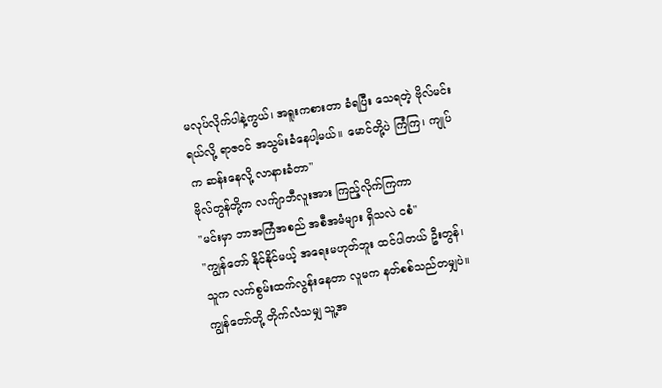မလုပ်လိုက်ပါနဲ့ကွယ်၊ အရူးကစားတာ ခံရပြီး သေရတဲ့ ဗိုလ်မင်း ရယ်လို့ ရာဇဝင် အသွမ်းခံနေပါ့မယ်။ မောင်တို့ပဲ ကြံကြ၊ ကျုပ်က ဆန်းနေလို့ လာနားခံတာ"
ဗိုလ်တွန်တို့က လက်ျာဘီလူးအား ကြည့်လိုက်ကြကာ
"မင်းမှာ ဘာအကြံအစည် အစီအမံများ ရှိသလဲ ငစံ"
"ကျွန်တော် နိုင်နိုင်မယ့် အရေးမဟုတ်ဘူး ထင်ပါတယ် ဦးတွန်၊ သူက လက်စွမ်းထက်လွန်းနေတာ လူမက နတ်စစ်သည်တမျှပဲ။ ကျွန်တော်တို့ တိုက်လံသမျှ သူ့အ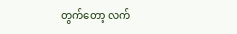တွက်တော့ လက်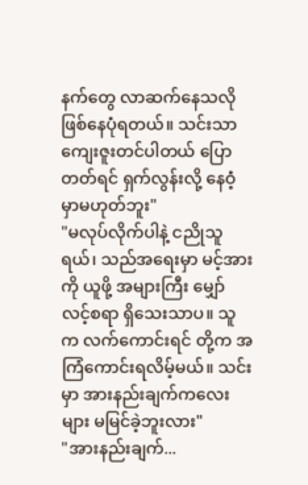နက်တွေ လာဆက်နေသလို ဖြစ်နေပုံရတယ်။ သင်းသာ ကျေးဇူးတင်ပါတယ် ပြောတတ်ရင် ရှက်လွန်းလို့ နေဝံ့မှာမဟုတ်ဘူး"
"မလုပ်လိုက်ပါနဲ့ ငညိုသူရယ်၊ သည်အရေးမှာ မင့်အားကို ယူဖို့ အများကြီး မျှော်လင့်စရာ ရှိသေးသာပ။ သူက လက်ကောင်းရင် တို့က အကြံကောင်းရလိမ့်မယ်။ သင်းမှာ အားနည်းချက်ကလေးများ မမြင်ခဲ့ဘူးလား"
"အားနည်းချက်...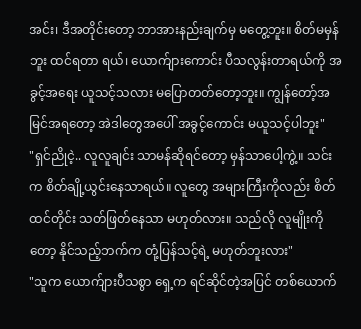အင်း၊ ဒီအတိုင်းတော့ ဘာအားနည်းချက်မှ မတွေ့ဘူး။ စိတ်မမှန်ဘူး ထင်ရတာ ရယ်၊ ယောက်ျားကောင်း ပီသလွန်းတာရယ်ကို အခွင့်အရေး ယူသင့်သလား မပြောတတ်တော့ဘူး။ ကျွန်တော့်အမြင်အရတော့ အဲဒါတွေအပေါ် အခွင့်ကောင်း မယူသင့်ပါဘူး"
"ရှင်ညိုငဲ့.. လူလူချင်း သာမန်ဆိုရင်တော့ မှန်သာပေါ့ကွဲ့။ သင်းက စိတ်ချို့ယွင်းနေသာရယ်။ လူတွေ အများကြီးကိုလည်း စိတ်ထင်တိုင်း သတ်ဖြတ်နေသာ မဟုတ်လား။ သည်လို လူမျိုးကိုတော့ နိုင်သည့်ဘက်က တုံ့ပြန်သင့်ရဲ့ မဟုတ်ဘူးလား"
"သူက ယောက်ျားပီသစွာ ရှေ့က ရင်ဆိုင်တဲ့အပြင် တစ်ယောက်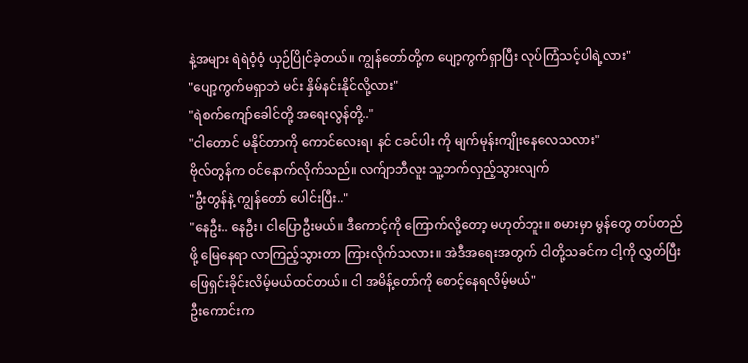နဲ့အများ ရဲရဲဝံ့ဝံ့ ယှဉ်ပြိုင်ခဲ့တယ်။ ကျွန်တော်တို့က ပျော့ကွက်ရှာပြီး လုပ်ကြံသင့်ပါရဲ့လား"
"ပျော့ကွက်မရှာဘဲ မင်း နှိမ်နင်းနိုင်လို့လား"
"ရဲစက်ကျော်ခေါင်တို့ အရေးလွန်တို့.."
"ငါတောင် မနိုင်တာကို ကောင်လေးရ၊ နင် ငခင်ပါး ကို မျက်မုန်းကျိုးနေလေသလား"
ဗိုလ်တွန်က ဝင်နောက်လိုက်သည်။ လက်ျာဘီလူး သူ့ဘက်လှည့်သွားလျက်
"ဦးတွန်နဲ့ ကျွန်တော် ပေါင်းပြီး.."
"နေဦး.. နေဦး၊ ငါပြောဦးမယ်။ ဒီကောင့်ကို ကြောက်လို့တော့ မဟုတ်ဘူး။ စမားမှာ မွန်တွေ တပ်တည်ဖို့ မြေနေရာ လာကြည့်သွားတာ ကြားလိုက်သလား။ အဲဒီအရေးအတွက် ငါတို့သခင်က ငါ့ကို လွှတ်ပြီး ဖြေရှင်းခိုင်းလိမ့်မယ်ထင်တယ်။ ငါ အမိန့်တော်ကို စောင့်နေရလိမ့်မယ်"
ဦးကောင်းက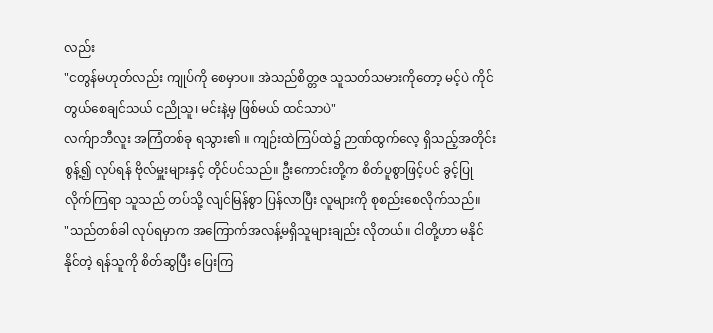လည်း
"ငတွန်မဟုတ်လည်း ကျုပ်ကို စေမှာပ။ အဲသည်စိတ္တဇ သူသတ်သမားကိုတော့ မင့်ပဲ ကိုင်တွယ်စေချင်သယ် ငညိုသူ၊ မင်းနဲ့မှ ဖြစ်မယ် ထင်သာပဲ"
လက်ျာဘီလူး အကြံတစ်ခု ရသွား၏ ။ ကျဉ်းထဲကြပ်ထဲ၌ ဉာဏ်ထွက်လေ့ ရှိသည့်အတိုင်း စွန့်၍ လုပ်ရန် ဗိုလ်မှူးများနှင့် တိုင်ပင်သည်။ ဦးကောင်းတို့က စိတ်ပူစွာဖြင့်ပင် ခွင့်ပြုလိုက်ကြရာ သူသည် တပ်သို့ လျင်မြန်စွာ ပြန်လာပြီး လူများကို စုစည်းစေလိုက်သည်။
"သည်တစ်ခါ လုပ်ရမှာက အကြောက်အလန့်မရှိသူများချည်း လိုတယ်။ ငါတို့ဟာ မနိုင်နိုင်တဲ့ ရန်သူကို စိတ်ဆွပြီး ပြေးကြ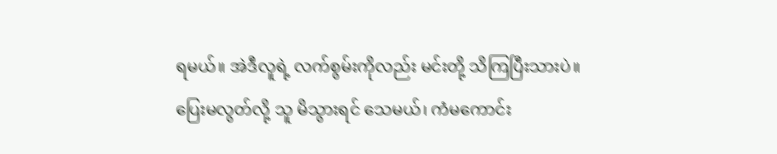ရမယ်။ အဲဒီလူရဲ့ လက်စွမ်းကိုလည်း မင်းတို့ သိကြပြီးသားပဲ။ ပြေးမလွတ်လို့ သူ မိသွားရင် သေမယ်၊ ကံမကောင်း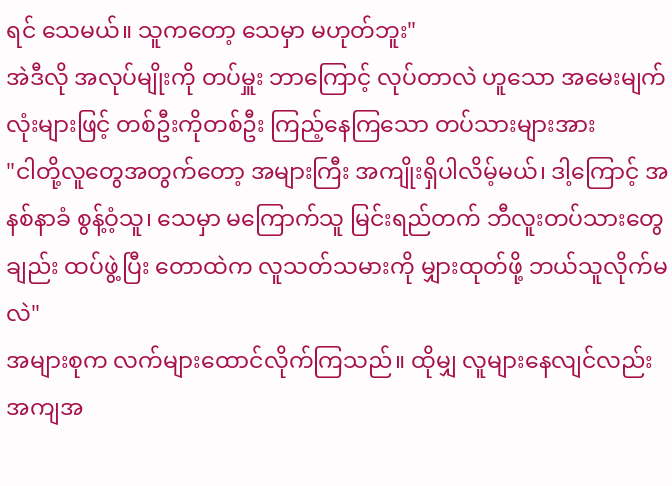ရင် သေမယ်။ သူကတော့ သေမှာ မဟုတ်ဘူး"
အဲဒီလို အလုပ်မျိုးကို တပ်မှူး ဘာကြောင့် လုပ်တာလဲ ဟူသော အမေးမျက်လုံးများဖြင့် တစ်ဦးကိုတစ်ဦး ကြည့်နေကြသော တပ်သားများအား
"ငါတို့လူတွေအတွက်တော့ အများကြီး အကျိုးရှိပါလိမ့်မယ်၊ ဒါ့ကြောင့် အနစ်နာခံ စွန့်ဝံ့သူ၊ သေမှာ မကြောက်သူ မြင်းရည်တက် ဘီလူးတပ်သားတွေချည်း ထပ်ဖွဲ့ပြီး တောထဲက လူသတ်သမားကို မျှားထုတ်ဖို့ ဘယ်သူလိုက်မလဲ"
အများစုက လက်များထောင်လိုက်ကြသည်။ ထိုမျှ လူများနေလျင်လည်း အကျအ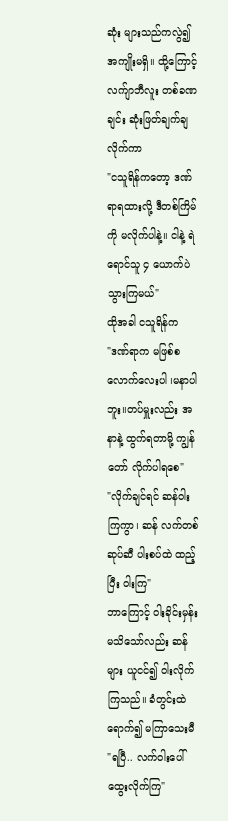ဆုံး များသည်ကလွဲ၍ အကျိုးမရှိ။ ထို့ကြောင့် လက်ျာဘီလူး တစ်ခဏချင်း ဆုံးဖြတ်ချက်ချလိုက်ကာ
"ငသူရိန်ကတော့ ဒဏ်ရာရထားလို့ ဒီတစ်ကြိမ်ကို မလိုက်ပါနဲ့။ ငါနဲ့ ရဲရောင်သူ ၄ ယောက်ပဲ သွားကြမယ်"
ထိုအခါ ငသူရိန်က
"ဒဏ်ရာက မဖြစ်စလောက်လေးပါ ၊မနာပါဘူး။တပ်မှူးလည်း အနာနဲ့ ထွက်ရတာမို့ ကျွန်တော် လိုက်ပါရစေ"
"လိုက်ချင်ရင် ဆန်ဝါးကြကွာ၊ ဆန် လက်တစ်ဆုပ်ဆီ ပါးစပ်ထဲ ထည့်ပြီး ဝါးကြ"
ဘာကြောင့် ဝါးခိုင်းမှန်း မသိသော်လည်း ဆန်များ ယူငင်၍ ဝါးလိုက်ကြသည်။ ခံတွင်းထဲ ရောက်၍ မကြာသေးမီ
"ရပြီ.. လက်ဝါးပေါ် ထွေးလိုက်ကြ"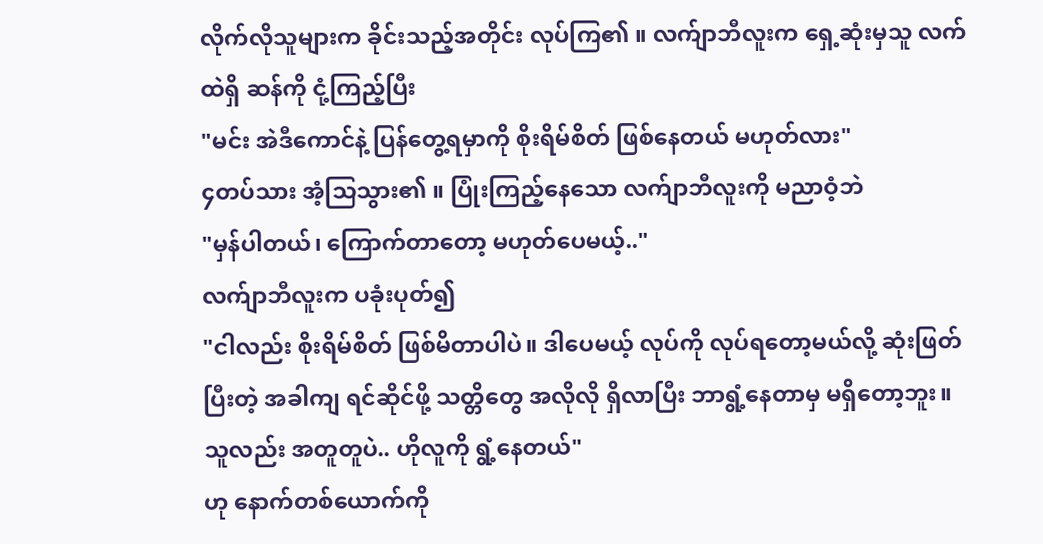လိုက်လိုသူများက ခိုင်းသည့်အတိုင်း လုပ်ကြ၏ ။ လက်ျာဘီလူးက ရှေ့ဆုံးမှသူ လက်ထဲရှိ ဆန်ကို ငုံ့ကြည့်ပြီး
"မင်း အဲဒီကောင်နဲ့ ပြန်တွေ့ရမှာကို စိုးရိမ်စိတ် ဖြစ်နေတယ် မဟုတ်လား"
၄တပ်သား အံ့သြသွား၏ ။ ပြုံးကြည့်နေသော လက်ျာဘီလူးကို မညာဝံ့ဘဲ
"မှန်ပါတယ်၊ ကြောက်တာတော့ မဟုတ်ပေမယ့်.."
လက်ျာဘီလူးက ပခုံးပုတ်၍
"ငါလည်း စိုးရိမ်စိတ် ဖြစ်မိတာပါပဲ။ ဒါပေမယ့် လုပ်ကို လုပ်ရတော့မယ်လို့ ဆုံးဖြတ်ပြီးတဲ့ အခါကျ ရင်ဆိုင်ဖို့ သတ္တိတွေ အလိုလို ရှိလာပြီး ဘာရွံ့နေတာမှ မရှိတော့ဘူး။ သူလည်း အတူတူပဲ.. ဟိုလူကို ရွံ့နေတယ်"
ဟု နောက်တစ်ယောက်ကို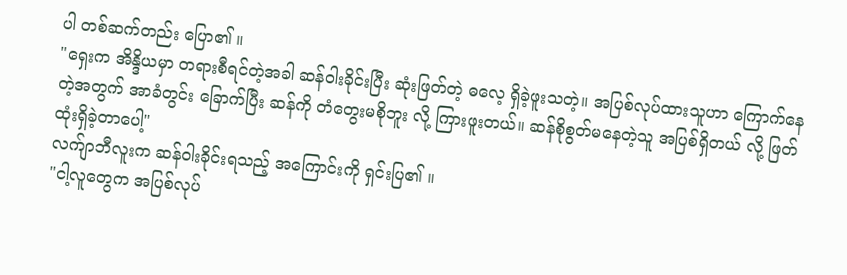ပါ တစ်ဆက်တည်း ပြော၏ ။
"ရှေးက အိန္ဒိယမှာ တရားစီရင်တဲ့အခါ ဆန်ဝါးခိုင်းပြီး ဆုံးဖြတ်တဲ့ ဓလေ့ ရှိခဲ့ဖူးသတဲ့။ အပြစ်လုပ်ထားသူဟာ ကြောက်နေတဲ့အတွက် အာခံတွင်း ခြောက်ပြီး ဆန်ကို တံတွေးမစိုဘူး လို့ ကြားဖူးတယ်။ ဆန်စိုစွတ်မနေတဲ့သူ အပြစ်ရှိတယ် လို့ ဖြတ်ထုံးရှိခဲ့တာပေါ့"
လက်ျာဘီလူးက ဆန်ဝါးခိုင်းရသည့် အကြောင်းကို ရှင်းပြ၏ ။
"ငါ့လူတွေက အပြစ်လုပ်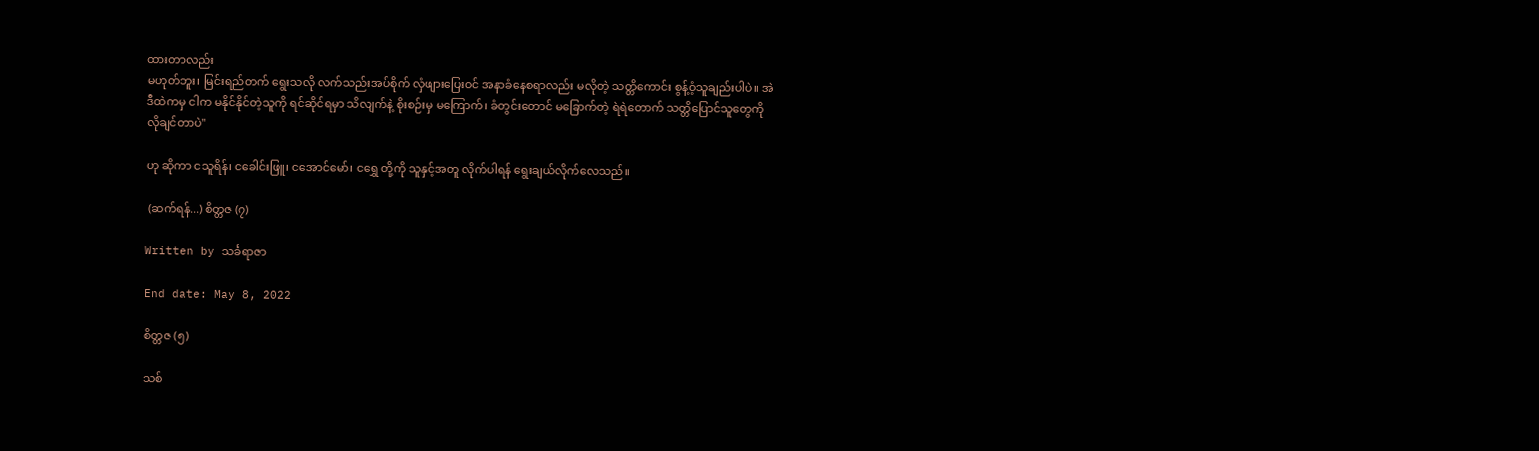ထားတာလည်း
မဟုတ်ဘူး၊ မြင်းရည်တက် ရွေးသလို လက်သည်းအပ်စိုက် လှံဖျားပြေးဝင် အနာခံနေစရာလည်း မလိုတဲ့ သတ္တိကောင်း စွန့်ဝံ့သူချည်းပါပဲ။ အဲဒီထဲကမှ ငါက မနိုင်နိုင်တဲ့သူကို ရင်ဆိုင်ရမှာ သိလျက်နဲ့ စိုးစဉ်းမှ မကြောက်၊ ခံတွင်းတောင် မခြောက်တဲ့ ရဲရဲတောက် သတ္တိပြောင်သူတွေကို လိုချင်တာပဲ"

ဟု ဆိုကာ ငသူရိန်၊ ငခေါင်းဖြူ၊ ငအောင်မော်၊ ငရွှေ တို့ကို သူနှင့်အတူ လိုက်ပါရန် ရွေးချယ်လိုက်လေသည်။

 (ဆက်ရန်...) စိတ္တဇ (၇)

Written by သင်္ခရာဇာ

End date: May 8, 2022

စိတ္တဇ (၅)

သစ်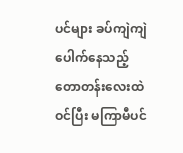ပင်များ ခပ်ကျဲကျဲ ပေါက်နေသည့် တောတန်းလေးထဲ ဝင်ပြီး မကြာမီပင်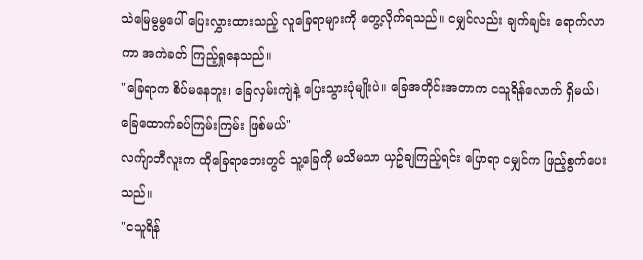သဲမြေမွမွပေါ် ပြေးလွှားထားသည့် လူခြေရာများကို တွေ့လိုက်ရသည်။ ငမျှင်လည်း ချက်ချင်း ရောက်လာကာ အကဲခတ် ကြည့်ရှုနေသည်။
"ခြေရာက စိပ်မနေဘူး၊ ခြေလှမ်းကျဲနဲ့ ပြေးသွားပုံမျိုးပဲ။ ခြေအတိုင်းအတာက ငသူရိန်လောက် ရှိမယ်၊ ခြေထောက်ခပ်ကြမ်းကြမ်း ဖြစ်မယ်"
လက်ျာဘီလူးက ထိုခြေရာဘေးတွင် သူ့ခြေကို မသိမသာ ယှဥ်ချကြည့်ရင်း ပြောရာ ငမျှင်က ဖြည့်စွက်ပေးသည်။
"ငသူရိန်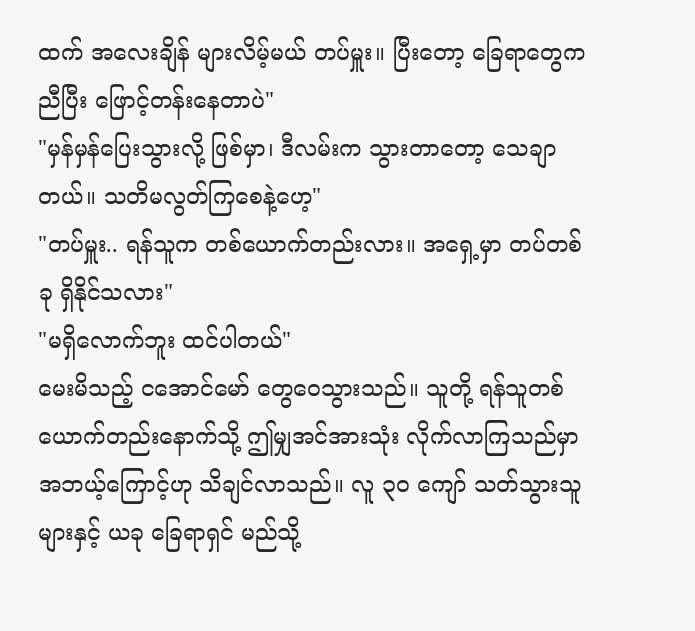ထက် အလေးချိန် များလိမ့်မယ် တပ်မှူး။ ပြီးတော့ ခြေရာတွေက ညီပြီး ဖြောင့်တန်းနေတာပဲ"
"မှန်မှန်ပြေးသွားလို့ ဖြစ်မှာ၊ ဒီလမ်းက သွားတာတော့ သေချာတယ်။ သတိမလွတ်ကြစေနဲ့ဟေ့"
"တပ်မှူး.. ရန်သူက တစ်ယောက်တည်းလား။ အရှေ့မှာ တပ်တစ်ခု ရှိနိုင်သလား"
"မရှိလောက်ဘူး ထင်ပါတယ်"
မေးမိသည့် ငအောင်မော် တွေဝေသွားသည်။ သူတို့ ရန်သူတစ်ယောက်တည်းနောက်သို့ ဤမျှအင်အားသုံး လိုက်လာကြသည်မှာ အဘယ့်ကြောင့်ဟု သိချင်လာသည်။ လူ ၃၀ ကျော် သတ်သွားသူများနှင့် ယခု ခြေရာရှင် မည်သို့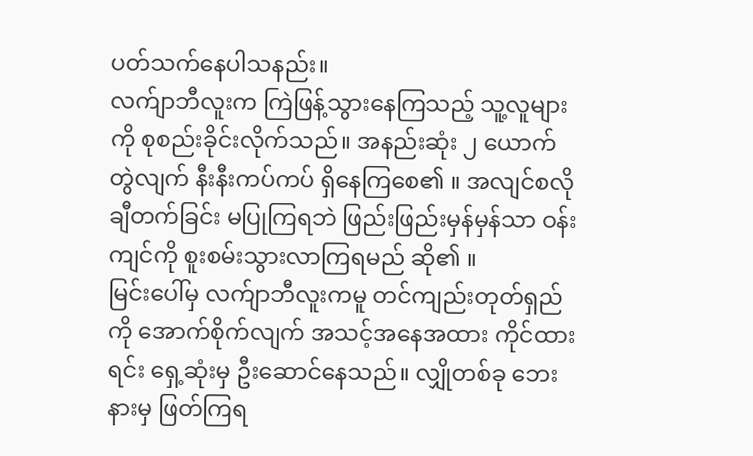ပတ်သက်နေပါသနည်း။
လက်ျာဘီလူးက ကြဲဖြန့်သွားနေကြသည့် သူ့လူများကို စုစည်းခိုင်းလိုက်သည်။ အနည်းဆုံး ၂ ယောက်တွဲလျက် နီးနီးကပ်ကပ် ရှိနေကြစေ၏ ။ အလျင်စလို ချီတက်ခြင်း မပြုကြရဘဲ ဖြည်းဖြည်းမှန်မှန်သာ ဝန်းကျင်ကို စူးစမ်းသွားလာကြရမည် ဆို၏ ။
မြင်းပေါ်မှ လက်ျာဘီလူးကမူ တင်ကျည်းတုတ်ရှည်ကို အောက်စိုက်လျက် အသင့်အနေအထား ကိုင်ထားရင်း ရှေ့ဆုံးမှ ဦးဆောင်နေသည်။ လျှိုတစ်ခု ဘေးနားမှ ဖြတ်ကြရ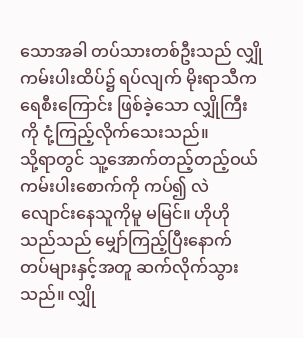သောအခါ တပ်သားတစ်ဦးသည် လျှိုကမ်းပါးထိပ်၌ ရပ်လျက် မိုးရာသီက ရေစီးကြောင်း ဖြစ်ခဲ့သော လျှိုကြီးကို ငုံ့ကြည့်လိုက်သေးသည်။
သို့ရာတွင် သူ့အောက်တည့်တည့်ဝယ် ကမ်းပါးစောက်ကို ကပ်၍ လဲလျောင်းနေသူကိုမူ မမြင်။ ဟိုဟိုသည်သည် မျှော်ကြည့်ပြီးနောက် တပ်များနှင့်အတူ ဆက်လိုက်သွားသည်။ လျှို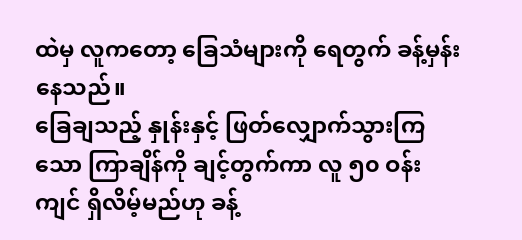ထဲမှ လူကတော့ ခြေသံများကို ရေတွက် ခန့်မှန်းနေသည်။
ခြေချသည့် နှုန်းနှင့် ဖြတ်လျှောက်သွားကြသော ကြာချိန်ကို ချင့်တွက်ကာ လူ ၅၀ ဝန်းကျင် ရှိလိမ့်မည်ဟု ခန့်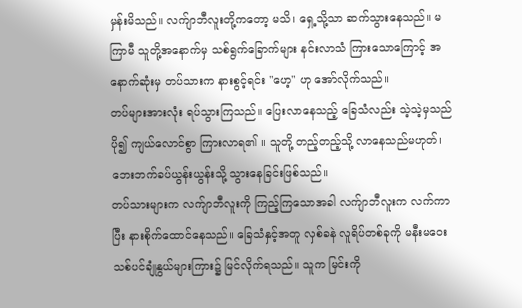မှန်းမိသည်။ လက်ျာဘီလူးတို့ကတော့ မသိ၊ ရှေ့သို့သာ ဆက်သွားနေသည်။ မကြာမီ သူတို့အနောက်မှ သစ်ရွက်ခြောက်များ နင်းလာသံ ကြားသောကြောင့် အနောက်ဆုံးမှ တပ်သားက နားစွင့်ရင်း "ဟေ့" ဟု အော်လိုက်သည်။
တပ်များအားလုံး ရပ်သွားကြသည်။ ပြေးလာနေသည့် ခြေသံလည်း သဲ့သဲ့မှသည် ပို၍ ကျယ်လောင်စွာ ကြားလာရ၏ ။ သူတို့ တည့်တည့်သို့ လာနေသည်မဟုတ်၊ ဘေးဘက်ခပ်ယွန်းယွန်းသို့ သွားနေခြင်းဖြစ်သည်။
တပ်သားများက လက်ျာဘီလူးကို ကြည့်ကြသောအခါ လက်ျာဘီလူးက လက်ကာပြီး နားစိုက်ထောင်နေသည်။ ခြေသံနှင့်အတူ လှစ်ခနဲ လူရိပ်တစ်ခုကို မနီးမဝေး သစ်ပင်ချုံနွယ်များကြား၌ မြင်လိုက်ရသည်။ သူက မြင်းကို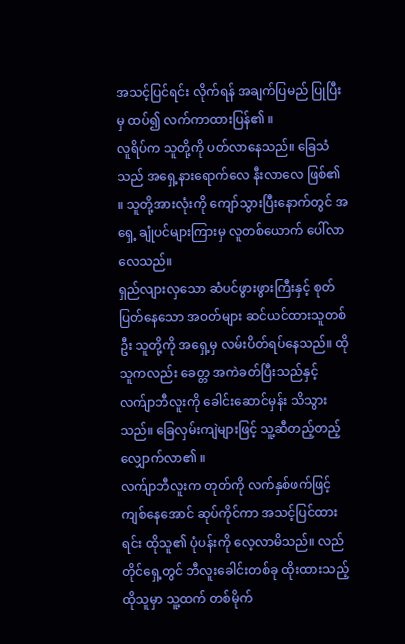အသင့်ပြင်ရင်း လိုက်ရန် အချက်ပြမည် ပြုပြီးမှ ထပ်၍ လက်ကာထားပြန်၏ ။
လူရိပ်က သူတို့ကို ပတ်လာနေသည်။ ခြေသံသည် အရှေ့နားရောက်လေ နီးလာလေ ဖြစ်၏ ။ သူတို့အားလုံးကို ကျော်သွားပြီးနောက်တွင် အရှေ့ ချုံပင်များကြားမှ လူတစ်ယောက် ပေါ်လာလေသည်။
ရှည်လျားလှသော ဆံပင်ဖွားဖွားကြီးနှင့် စုတ်ပြတ်နေသော အဝတ်များ ဆင်ယင်ထားသူတစ်ဦး သူတို့ကို အရှေ့မှ လမ်းပိတ်ရပ်နေသည်။ ထိုသူကလည်း ခေတ္တ အကဲခတ်ပြီးသည်နှင့် လက်ျာဘီလူးကို ခေါင်းဆောင်မှန်း သိသွားသည်။ ခြေလှမ်းကျဲများဖြင့် သူ့ဆီတည့်တည့် လျှောက်လာ၏ ။
လက်ျာဘီလူးက တုတ်ကို လက်နှစ်ဖက်ဖြင့် ကျစ်နေအောင် ဆုပ်ကိုင်ကာ အသင့်ပြင်ထားရင်း ထိုသူ၏ ပုံပန်းကို လေ့လာမိသည်။ လည်တိုင်ရှေ့တွင် ဘီလူးခေါင်းတစ်ခု ထိုးထားသည့် ထိုသူမှာ သူ့ထက် တစ်မိုက်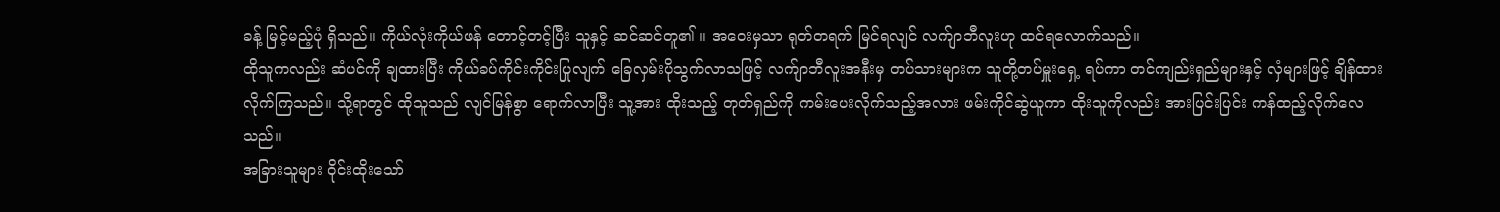ခန့် မြင့်မည့်ပုံ ရှိသည်။ ကိုယ်လုံးကိုယ်ဖန် တောင့်တင့်ပြီး သူနှင့် ဆင်ဆင်တူ၏ ။ အဝေးမှသာ ရုတ်တရက် မြင်ရလျင် လက်ျာဘီလူးဟု ထင်ရလောက်သည်။
ထိုသူကလည်း ဆံပင်ကို ချထားပြီး ကိုယ်ခပ်ကိုင်းကိုင်းပြုလျက် ခြေလှမ်းပိုသွက်လာသဖြင့် လက်ျာဘီလူးအနီးမှ တပ်သားများက သူတို့တပ်မှူးရှေ့ ရပ်ကာ တင်ကျည်းရှည်များနှင့် လှံများဖြင့် ချိန်ထားလိုက်ကြသည်။ သို့ရာတွင် ထိုသူသည် လျင်မြန်စွာ ရောက်လာပြီး သူ့အား ထိုးသည့် တုတ်ရှည်ကို ကမ်းပေးလိုက်သည့်အလား ဖမ်းကိုင်ဆွဲယူကာ ထိုးသူကိုလည်း အားပြင်းပြင်း ကန်ထည့်လိုက်လေသည်။
အခြားသူများ ဝိုင်းထိုးသော်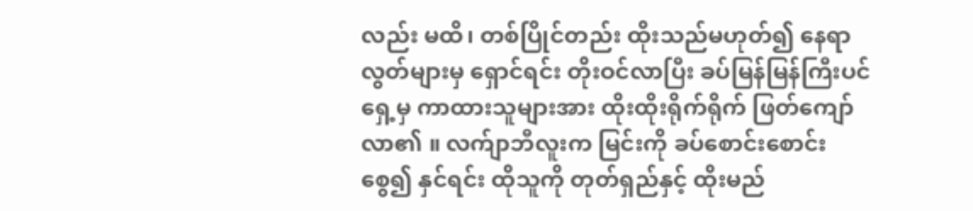လည်း မထိ၊ တစ်ပြိုင်တည်း ထိုးသည်မဟုတ်၍ နေရာလွတ်များမှ ရှောင်ရင်း တိုးဝင်လာပြီး ခပ်မြန်မြန်ကြီးပင် ရှေ့မှ ကာထားသူများအား ထိုးထိုးရိုက်ရိုက် ဖြတ်ကျော်လာ၏ ။ လက်ျာဘီလူးက မြင်းကို ခပ်စောင်းစောင်း စွေ၍ နှင်ရင်း ထိုသူကို တုတ်ရှည်နှင့် ထိုးမည်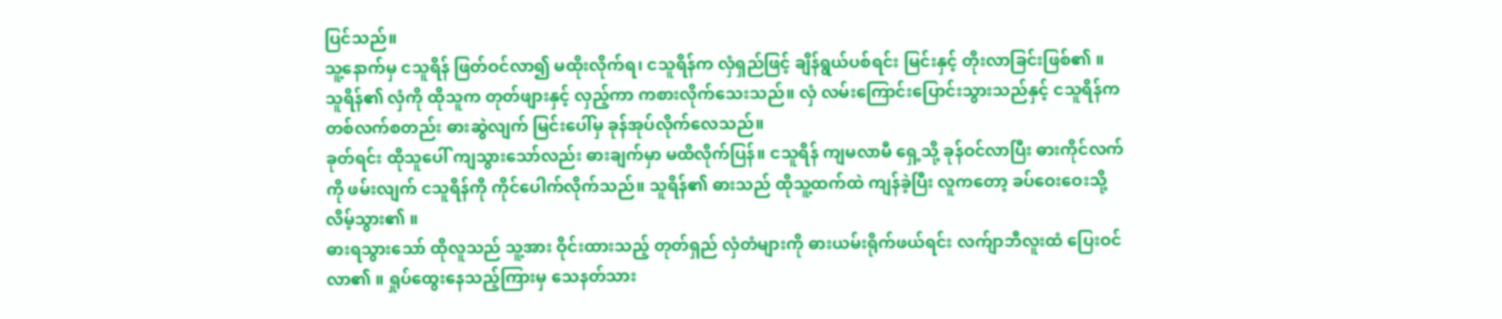ပြင်သည်။
သူ့နောက်မှ ငသူရိန် ဖြတ်ဝင်လာ၍ မထိုးလိုက်ရ၊ ငသူရိန်က လှံရှည်ဖြင့် ချိန်ရွယ်ပစ်ရင်း မြင်းနှင့် တိုးလာခြင်းဖြစ်၏ ။ သူရိန်၏ လှံကို ထိုသူက တုတ်ဖျားနှင့် လှည့်ကာ ကစားလိုက်သေးသည်။ လှံ လမ်းကြောင်းပြောင်းသွားသည်နှင့် ငသူရိန်က တစ်လက်စတည်း ဓားဆွဲလျက် မြင်းပေါ်မှ ခုန်အုပ်လိုက်လေသည်။
ခုတ်ရင်း ထိုသူပေါ် ကျသွားသော်လည်း ဓားချက်မှာ မထိလိုက်ပြန်။ ငသူရိန် ကျမလာမီ ရှေ့သို့ ခုန်ဝင်လာပြီး ဓားကိုင်လက်ကို ဖမ်းလျက် ငသူရိန်ကို ကိုင်ပေါက်လိုက်သည်။ သူရိန်၏ ဓားသည် ထိုသူ့ထက်ထဲ ကျန်ခဲ့ပြီး လူကတော့ ခပ်ဝေးဝေးသို့ လိမ့်သွား၏ ။
ဓားရသွားသော် ထိုလူသည် သူ့အား ဝိုင်းထားသည့် တုတ်ရှည် လှံတံများကို ဓားယမ်းရိုက်ဖယ်ရင်း လက်ျာဘီလူးထံ ပြေးဝင်လာ၏ ။ ရှုပ်ထွေးနေသည့်ကြားမှ သေနတ်သား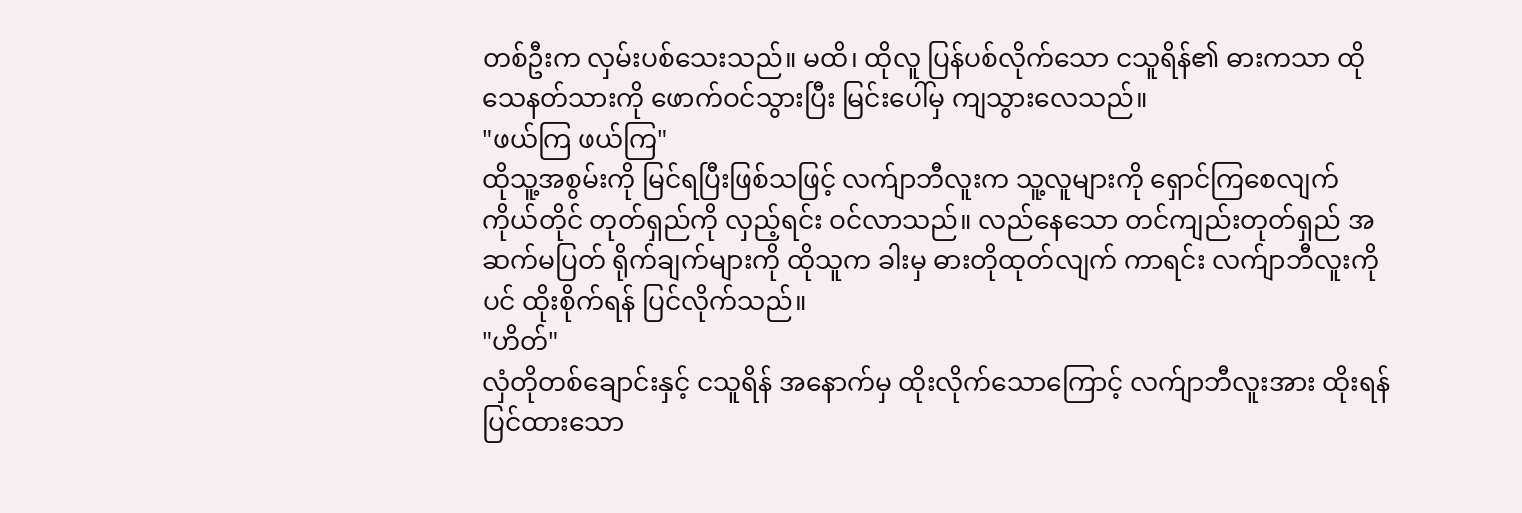တစ်ဦးက လှမ်းပစ်သေးသည်။ မထိ၊ ထိုလူ ပြန်ပစ်လိုက်သော ငသူရိန်၏ ဓားကသာ ထိုသေနတ်သားကို ဖောက်ဝင်သွားပြီး မြင်းပေါ်မှ ကျသွားလေသည်။
"ဖယ်ကြ ဖယ်ကြ"
ထိုသူ့အစွမ်းကို မြင်ရပြီးဖြစ်သဖြင့် လက်ျာဘီလူးက သူ့လူများကို ရှောင်ကြစေလျက် ကိုယ်တိုင် တုတ်ရှည်ကို လှည့်ရင်း ဝင်လာသည်။ လည်နေသော တင်ကျည်းတုတ်ရှည် အဆက်မပြတ် ရိုက်ချက်များကို ထိုသူက ခါးမှ ဓားတိုထုတ်လျက် ကာရင်း လက်ျာဘီလူးကိုပင် ထိုးစိုက်ရန် ပြင်လိုက်သည်။
"ဟိတ်"
လှံတိုတစ်ချောင်းနှင့် ငသူရိန် အနောက်မှ ထိုးလိုက်သောကြောင့် လက်ျာဘီလူးအား ထိုးရန် ပြင်ထားသော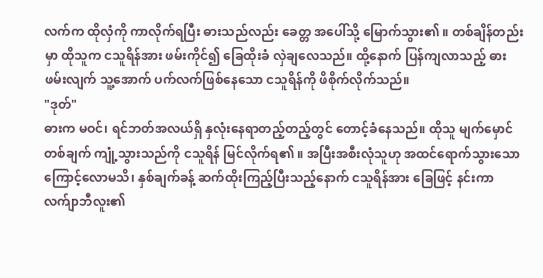လက်က ထိုလှံကို ကာလိုက်ရပြီး ဓားသည်လည်း ခေတ္တ အပေါ်သို့ မြောက်သွား၏ ။ တစ်ချိန်တည်းမှာ ထိုသူက ငသူရိန်အား ဖမ်းကိုင်၍ ခြေထိုးခံ လှဲချလေသည်။ ထို့နောက် ပြန်ကျလာသည့် ဓားဖမ်းလျက် သူ့အောက် ပက်လက်ဖြစ်နေသော ငသူရိန်ကို ဖိစိုက်လိုက်သည်။
"ဒုတ်"
ဓားက မဝင်၊ ရင်ဘတ်အလယ်ရှိ နှလုံးနေရာတည့်တည့်တွင် တောင့်ခံနေသည်။ ထိုသူ မျက်မှောင်တစ်ချက် ကျုံ့သွားသည်ကို ငသူရိန် မြင်လိုက်ရ၏ ။ အပြီးအစီးလုံသူဟု အထင်ရောက်သွားသောကြောင့်လောမသိ၊ နှစ်ချက်ခန့် ဆက်ထိုးကြည့်ပြီးသည့်နောက် ငသူရိန်အား ခြေဖြင့် နင်းကာ လက်ျာဘီလူး၏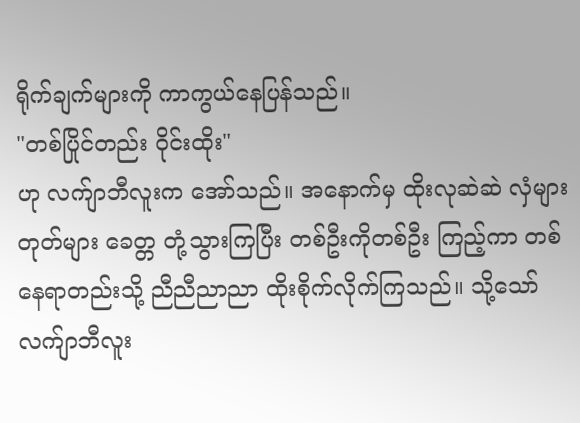ရိုက်ချက်များကို ကာကွယ်နေပြန်သည်။
"တစ်ပြိုင်တည်း ဝိုင်းထိုး"
ဟု လက်ျာဘီလူးက အော်သည်။ အနောက်မှ ထိုးလုဆဲဆဲ လှံများ တုတ်များ ခေတ္တ တုံ့သွားကြပြီး တစ်ဦးကိုတစ်ဦး ကြည့်ကာ တစ်နေရာတည်းသို့ ညီညီညာညာ ထိုးစိုက်လိုက်ကြသည်။ သို့သော် လက်ျာဘီလူး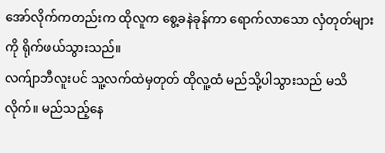အော်လိုက်ကတည်းက ထိုလူက စွေ့ခနဲခုန်ကာ ရောက်လာသော လှံတုတ်များကို ရိုက်ဖယ်သွားသည်။
လက်ျာဘီလူးပင် သူ့လက်ထဲမှတုတ် ထိုလူ့ထံ မည်သို့ပါသွားသည် မသိလိုက်။ မည်သည့်နေ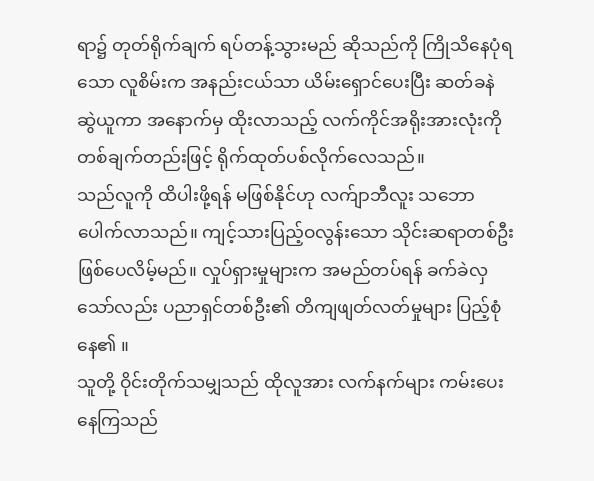ရာ၌ တုတ်ရိုက်ချက် ရပ်တန့်သွားမည် ဆိုသည်ကို ကြိုသိနေပုံရသော လူစိမ်းက အနည်းငယ်သာ ယိမ်းရှောင်ပေးပြီး ဆတ်ခနဲ ဆွဲယူကာ အနောက်မှ ထိုးလာသည့် လက်ကိုင်အရိုးအားလုံးကို တစ်ချက်တည်းဖြင့် ရိုက်ထုတ်ပစ်လိုက်လေသည်။
သည်လူကို ထိပါးဖို့ရန် မဖြစ်နိုင်ဟု လက်ျာဘီလူး သဘောပေါက်လာသည်။ ကျင့်သားပြည့်ဝလွန်းသော သိုင်းဆရာတစ်ဦး ဖြစ်ပေလိမ့်မည်။ လှုပ်ရှားမှုများက အမည်တပ်ရန် ခက်ခဲလှသော်လည်း ပညာရှင်တစ်ဦး၏ တိကျဖျတ်လတ်မှုများ ပြည့်စုံနေ၏ ။
သူတို့ ဝိုင်းတိုက်သမျှသည် ထိုလူအား လက်နက်များ ကမ်းပေးနေကြသည်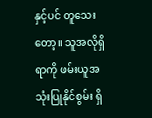နှင့်ပင် တူသေးတော့။ သူအလိုရှိရာကို ဖမ်းယူအသုံးပြုနိုင်စွမ်း ရှိ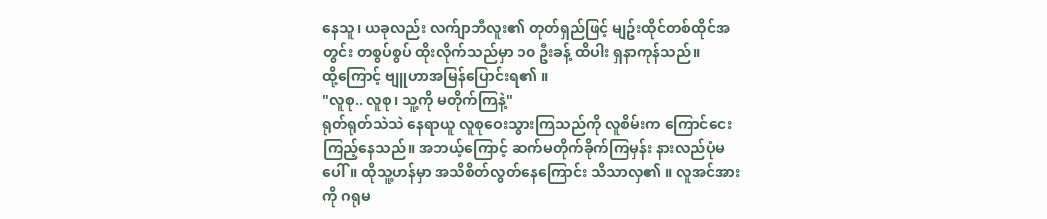နေသူ၊ ယခုလည်း လက်ျာဘီလူး၏ တုတ်ရှည်ဖြင့် မျဥ်းထိုင်တစ်ထိုင်အတွင်း တစွပ်စွပ် ထိုးလိုက်သည်မှာ ၁၀ ဦးခန့် ထိပါး ရှနာကုန်သည်။
ထို့ကြောင့် ဗျူဟာအမြန်ပြောင်းရ၏ ။
"လူစု.. လူစု၊ သူ့ကို မတိုက်ကြနဲ့"
ရုတ်ရုတ်သဲသဲ နေရာယူ လူစုဝေးသွားကြသည်ကို လူစိမ်းက ကြောင်ငေးကြည့်နေသည်။ အဘယ့်ကြောင့် ဆက်မတိုက်ခိုက်ကြမှန်း နားလည်ပုံမပေါ်။ ထိုသူ့ဟန်မှာ အသိစိတ်လွတ်နေကြောင်း သိသာလှ၏ ။ လူအင်အားကို ဂရုမ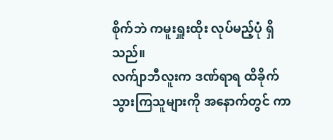စိုက်ဘဲ ကမူးရှူးထိုး လုပ်မည့်ပုံ ရှိသည်။
လက်ျာဘီလူးက ဒဏ်ရာရ ထိခိုက်သွားကြသူများကို အနောက်တွင် ကာ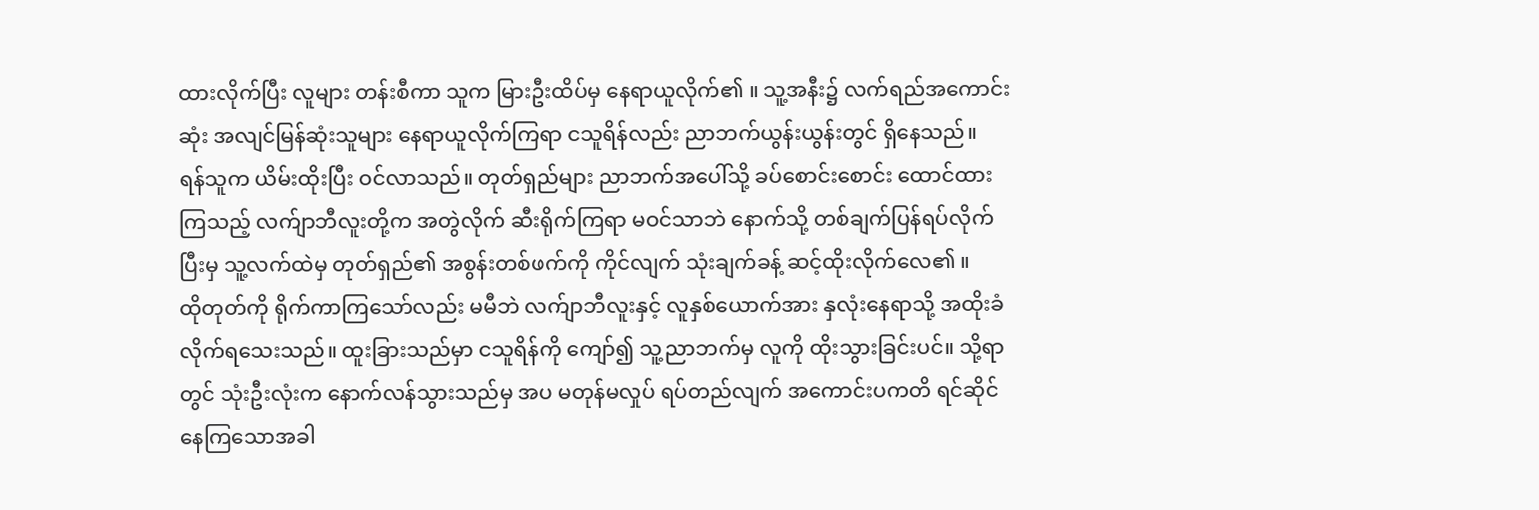ထားလိုက်ပြီး လူများ တန်းစီကာ သူက မြားဦးထိပ်မှ နေရာယူလိုက်၏ ။ သူ့အနီး၌ လက်ရည်အကောင်းဆုံး အလျင်မြန်ဆုံးသူများ နေရာယူလိုက်ကြရာ ငသူရိန်လည်း ညာဘက်ယွန်းယွန်းတွင် ရှိနေသည်။
ရန်သူက ယိမ်းထိုးပြီး ဝင်လာသည်။ တုတ်ရှည်များ ညာဘက်အပေါ်သို့ ခပ်စောင်းစောင်း ထောင်ထားကြသည့် လက်ျာဘီလူးတို့က အတွဲလိုက် ဆီးရိုက်ကြရာ မဝင်သာဘဲ နောက်သို့ တစ်ချက်ပြန်ရပ်လိုက်ပြီးမှ သူ့လက်ထဲမှ တုတ်ရှည်၏ အစွန်းတစ်ဖက်ကို ကိုင်လျက် သုံးချက်ခန့် ဆင့်ထိုးလိုက်လေ၏ ။
ထိုတုတ်ကို ရိုက်ကာကြသော်လည်း မမီဘဲ လက်ျာဘီလူးနှင့် လူနှစ်ယောက်အား နှလုံးနေရာသို့ အထိုးခံလိုက်ရသေးသည်။ ထူးခြားသည်မှာ ငသူရိန်ကို ကျော်၍ သူ့ညာဘက်မှ လူကို ထိုးသွားခြင်းပင်။ သို့ရာတွင် သုံးဦးလုံးက နောက်လန်သွားသည်မှ အပ မတုန်မလှုပ် ရပ်တည်လျက် အကောင်းပကတိ ရင်ဆိုင်နေကြသောအခါ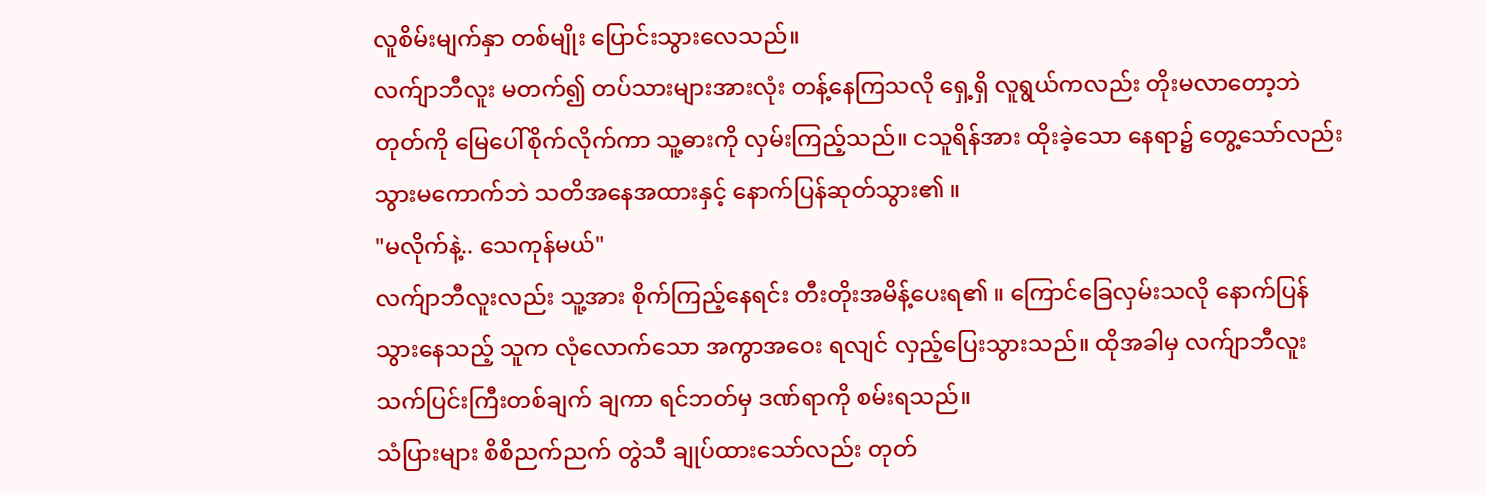လူစိမ်းမျက်နှာ တစ်မျိုး ပြောင်းသွားလေသည်။
လက်ျာဘီလူး မတက်၍ တပ်သားများအားလုံး တန့်နေကြသလို ရှေ့ရှိ လူရွယ်ကလည်း တိုးမလာတော့ဘဲ တုတ်ကို မြေပေါ်စိုက်လိုက်ကာ သူ့ဓားကို လှမ်းကြည့်သည်။ ငသူရိန်အား ထိုးခဲ့သော နေရာ၌ တွေ့သော်လည်း သွားမကောက်ဘဲ သတိအနေအထားနှင့် နောက်ပြန်ဆုတ်သွား၏ ။
"မလိုက်နဲ့.. သေကုန်မယ်"
လက်ျာဘီလူးလည်း သူ့အား စိုက်ကြည့်နေရင်း တီးတိုးအမိန့်ပေးရ၏ ။ ကြောင်ခြေလှမ်းသလို နောက်ပြန်သွားနေသည့် သူက လုံလောက်သော အကွာအဝေး ရလျင် လှည့်ပြေးသွားသည်။ ထိုအခါမှ လက်ျာဘီလူး သက်ပြင်းကြီးတစ်ချက် ချကာ ရင်ဘတ်မှ ဒဏ်ရာကို စမ်းရသည်။
သံပြားများ စိစိညက်ညက် တွဲသီ ချုပ်ထားသော်လည်း တုတ်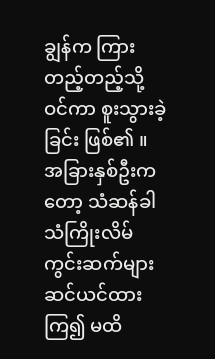ချွန်က ကြားတည့်တည့်သို့ ဝင်ကာ စူးသွားခဲ့ခြင်း ဖြစ်၏ ။ အခြားနှစ်ဦးကတော့ သံဆန်ခါ သံကြိုးလိမ်ကွင်းဆက်များ ဆင်ယင်ထားကြ၍ မထိ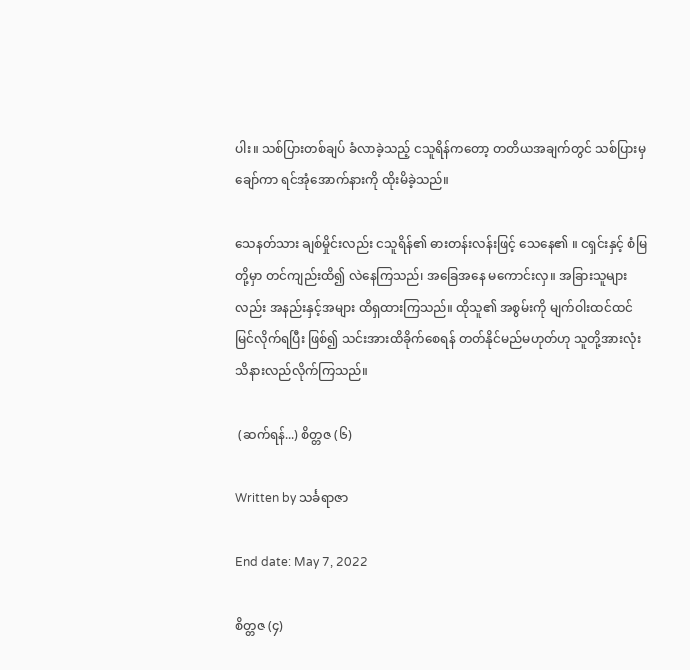ပါး။ သစ်ပြားတစ်ချပ် ခံလာခဲ့သည့် ငသူရိန်ကတော့ တတိယအချက်တွင် သစ်ပြားမှ ချော်ကာ ရင်အုံအောက်နားကို ထိုးမိခဲ့သည်။

သေနတ်သား ချစ်မှိုင်းလည်း ငသူရိန်၏ ဓားတန်းလန်းဖြင့် သေနေ၏ ။ ငရှင်းနှင့် စံမြတို့မှာ တင်ကျည်းထိ၍ လဲနေကြသည်၊ အခြေအနေ မကောင်းလှ။ အခြားသူများလည်း အနည်းနှင့်အများ ထိရှထားကြသည်။ ထိုသူ၏ အစွမ်းကို မျက်ဝါးထင်ထင် မြင်လိုက်ရပြီး ဖြစ်၍ သင်းအားထိခိုက်စေရန် တတ်နိုင်မည်မဟုတ်ဟု သူတို့အားလုံး သိနားလည်လိုက်ကြသည်။

 (ဆက်ရန်...) စိတ္တဇ (၆)

Written by သင်္ခရာဇာ

End date: May 7, 2022

စိတ္တဇ (၄)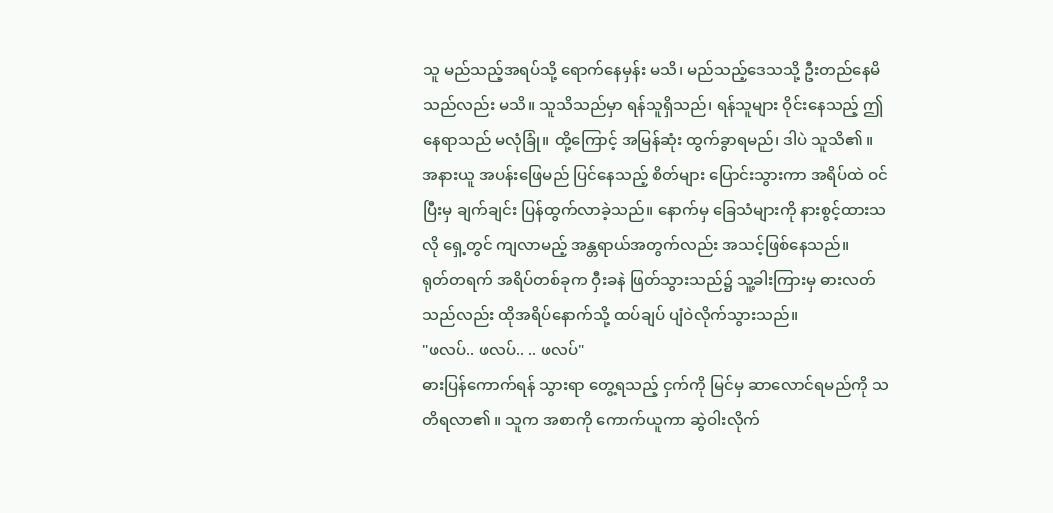သူ မည်သည့်အရပ်သို့ ရောက်နေမှန်း မသိ၊ မည်သည့်ဒေသသို့ ဦးတည်နေမိသည်လည်း မသိ။ သူသိသည်မှာ ရန်သူရှိသည်၊ ရန်သူများ ဝိုင်းနေသည့် ဤနေရာသည် မလုံခြုံ။ ထို့ကြောင့် အမြန်ဆုံး ထွက်ခွာရမည်၊ ဒါပဲ သူသိ၏ ။
အနားယူ အပန်းဖြေမည် ပြင်နေသည့် စိတ်များ ပြောင်းသွားကာ အရိပ်ထဲ ဝင်ပြီးမှ ချက်ချင်း ပြန်ထွက်လာခဲ့သည်။ နောက်မှ ခြေသံများကို နားစွင့်ထားသလို ရှေ့တွင် ကျလာမည့် အန္တရာယ်အတွက်လည်း အသင့်ဖြစ်နေသည်။
ရုတ်တရက် အရိပ်တစ်ခုက ဝှီးခနဲ ဖြတ်သွားသည်၌ သူ့ခါးကြားမှ ဓားလတ်သည်လည်း ထိုအရိပ်နောက်သို့ ထပ်ချပ် ပျံဝဲလိုက်သွားသည်။
"ဖလပ်.. ဖလပ်.. .. ဖလပ်"
ဓားပြန်ကောက်ရန် သွားရာ တွေ့ရသည့် ငှက်ကို မြင်မှ ဆာလောင်ရမည်ကို သတိရလာ၏ ။ သူက အစာကို ကောက်ယူကာ ဆွဲဝါးလိုက်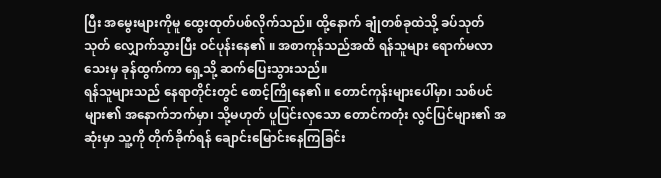ပြီး အမွေးများကိုမူ ထွေးထုတ်ပစ်လိုက်သည်။ ထို့နောက် ချုံတစ်ခုထဲသို့ ခပ်သုတ်သုတ် လျှောက်သွားပြီး ဝင်ပုန်းနေ၏ ။ အစာကုန်သည်အထိ ရန်သူများ ရောက်မလာသေးမှ ခုန်ထွက်ကာ ရှေ့သို့ ဆက်ပြေးသွားသည်။
ရန်သူများသည် နေရာတိုင်းတွင် စောင့်ကြိုနေ၏ ။ တောင်ကုန်းများပေါ်မှာ၊ သစ်ပင်များ၏ အနောက်ဘက်မှာ၊ သို့မဟုတ် ပူပြင်းလှသော တောင်ကတုံး လွင်ပြင်များ၏ အဆုံးမှာ သူ့ကို တိုက်ခိုက်ရန် ချောင်းမြောင်းနေကြခြင်း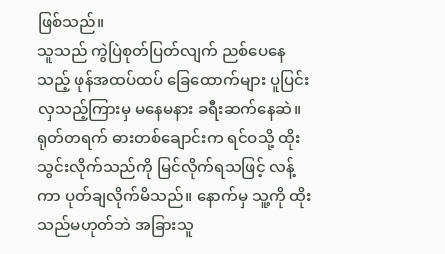ဖြစ်သည်။
သူသည် ကွဲပြဲစုတ်ပြတ်လျက် ညစ်ပေနေသည့် ဖုန်အထပ်ထပ် ခြေထောက်များ ပူပြင်းလှသည့်ကြားမှ မနေမနား ခရီးဆက်နေဆဲ။ ရုတ်တရက် ဓားတစ်ချောင်းက ရင်ဝသို့ ထိုးသွင်းလိုက်သည်ကို မြင်လိုက်ရသဖြင့် လန့်ကာ ပုတ်ချလိုက်မိသည်။ နောက်မှ သူ့ကို ထိုးသည်မဟုတ်ဘဲ အခြားသူ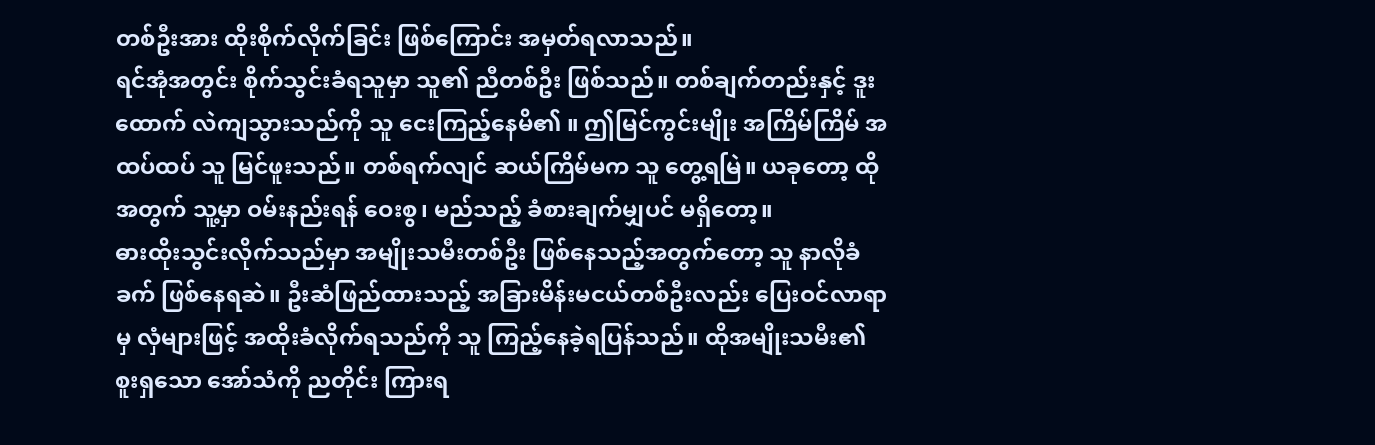တစ်ဦးအား ထိုးစိုက်လိုက်ခြင်း ဖြစ်ကြောင်း အမှတ်ရလာသည်။
ရင်အုံအတွင်း စိုက်သွင်းခံရသူမှာ သူ၏ ညီတစ်ဦး ဖြစ်သည်။ တစ်ချက်တည်းနှင့် ဒူးထောက် လဲကျသွားသည်ကို သူ ငေးကြည့်နေမိ၏ ။ ဤမြင်ကွင်းမျိုး အကြိမ်ကြိမ် အထပ်ထပ် သူ မြင်ဖူးသည်။ တစ်ရက်လျင် ဆယ်ကြိမ်မက သူ တွေ့ရမြဲ။ ယခုတော့ ထိုအတွက် သူ့မှာ ဝမ်းနည်းရန် ဝေးစွ၊ မည်သည့် ခံစားချက်မျှပင် မရှိတော့။
ဓားထိုးသွင်းလိုက်သည်မှာ အမျိုးသမီးတစ်ဦး ဖြစ်နေသည့်အတွက်တော့ သူ နာလိုခံခက် ဖြစ်နေရဆဲ။ ဦးဆံဖြည်ထားသည့် အခြားမိန်းမငယ်တစ်ဦးလည်း ပြေးဝင်လာရာမှ လှံများဖြင့် အထိုးခံလိုက်ရသည်ကို သူ ကြည့်နေခဲ့ရပြန်သည်။ ထိုအမျိုးသမီး၏ စူးရှသော အော်သံကို ညတိုင်း ကြားရ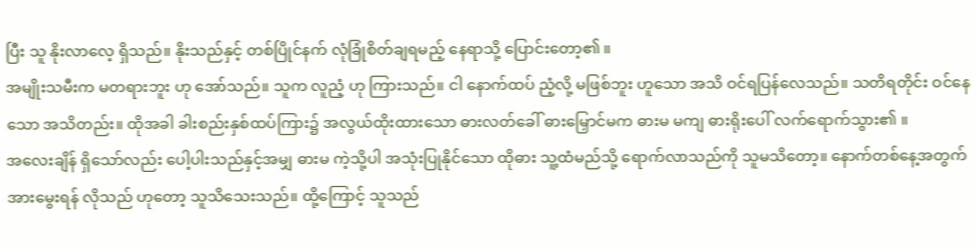ပြီး သူ နိုးလာလေ့ ရှိသည်။ နိုးသည်နှင့် တစ်ပြိုင်နက် လုံခြုံစိတ်ချရမည့် နေရာသို့ ပြောင်းတော့၏ ။
အမျိုးသမီးက မတရားဘူး ဟု အော်သည်။ သူက လူညံ့ ဟု ကြားသည်။ ငါ နောက်ထပ် ညံ့လို့ မဖြစ်ဘူး ဟူသော အသိ ဝင်ရပြန်လေသည်။ သတိရတိုင်း ဝင်နေသော အသိတည်း။ ထိုအခါ ခါးစည်းနှစ်ထပ်ကြား၌ အလွယ်ထိုးထားသော ဓားလတ်ခေါ် ဓားမြှောင်မက ဓားမ မကျ ဓားရိုးပေါ် လက်ရောက်သွား၏ ။
အလေးချိန် ရှိသော်လည်း ပေါ့ပါးသည်နှင့်အမျှ ဓားမ ကဲ့သို့ပါ အသုံးပြုနိုင်သော ထိုဓား သူ့ထံမည်သို့ ရောက်လာသည်ကို သူမသိတော့။ နောက်တစ်နေ့အတွက် အားမွေးရန် လိုသည် ဟုတော့ သူသိသေးသည်။ ထို့ကြောင့် သူသည်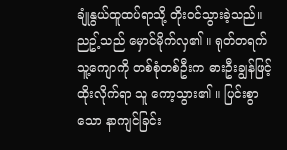ချုံနွယ်ထူထပ်ရာသို့ တိုးဝင်သွားခဲ့သည်။
ညဥ့်သည် မှောင်မိုက်လှ၏ ။ ရုတ်တရက် သူ့ကျောကို တစ်စုံတစ်ဦးက ဓားဦးချွန်ဖြင့် ထိုးလိုက်ရာ သူ ကော့သွား၏ ။ ပြင်းစွာသော နာကျင်ခြင်း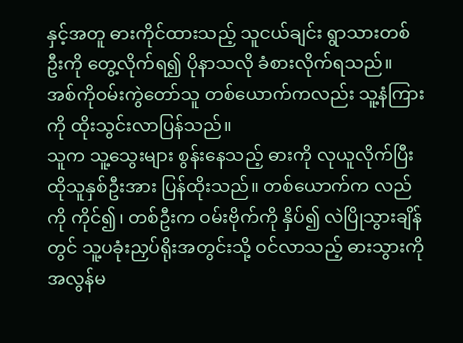နှင့်အတူ ဓားကိုင်ထားသည့် သူငယ်ချင်း ရွာသားတစ်ဦးကို တွေ့လိုက်ရ၍ ပိုနာသလို ခံစားလိုက်ရသည်။ အစ်ကိုဝမ်းကွဲတော်သူ တစ်ယောက်ကလည်း သူ့နံကြားကို ထိုးသွင်းလာပြန်သည်။
သူက သူ့သွေးများ စွန်းနေသည့် ဓားကို လုယူလိုက်ပြီး ထိုသူနှစ်ဦးအား ပြန်ထိုးသည်။ တစ်ယောက်က လည်ကို ကိုင်၍၊ တစ်ဦးက ဝမ်းဗိုက်ကို နှိပ်၍ လဲပြိုသွားချိန်တွင် သူ့ပခုံးညှပ်ရိုးအတွင်းသို့ ဝင်လာသည့် ဓားသွားကို အလွန်မ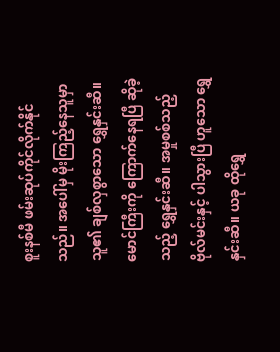စူးနစ်မီ ဖမ်းဆုပ်ကိုင်လိုက်နိုင်သည်။ အပေါ်မှ မိုးကြည့်နေသူမှာ သူ၏ ချစ်လှစွာသော ရွှေနှင်းဆီ။
မောင်ကြီးကို ကြောက်နေရပြီ ဆိုခဲ့သည့် ရွှေနှင်းဆီ။ အမှုစစ်သည့် ဗိုလ်မင်းနှင့် ပါသွားပြီ ဟူသော ရွှေနှင်းဆီ။ ယခု ထိုရွှေ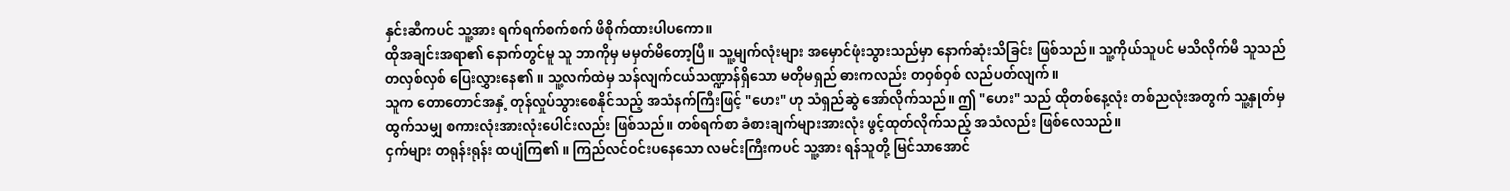နှင်းဆီကပင် သူ့အား ရက်ရက်စက်စက် ဖိစိုက်ထားပါပကော။
ထိုအချင်းအရာ၏ နောက်တွင်မူ သူ ဘာကိုမှ မမှတ်မိတော့ပြီ။ သူ့မျက်လုံးများ အမှောင်ဖုံးသွားသည်မှာ နောက်ဆုံးသိခြင်း ဖြစ်သည်။ သူ့ကိုယ်သူပင် မသိလိုက်မီ သူသည် တလှစ်လှစ် ပြေးလွှားနေ၏ ။ သူ့လက်ထဲမှ သန်လျက်ငယ်သဏ္ဍာန်ရှိသော မတိုမရှည် ဓားကလည်း တဝှစ်ဝှစ် လည်ပတ်လျက်။
သူက တောတောင်အနှံ့ တုန်လှုပ်သွားစေနိုင်သည့် အသံနက်ကြီးဖြင့် "ဟေး" ဟု သံရှည်ဆွဲ အော်လိုက်သည်။ ဤ "ဟေး" သည် ထိုတစ်နေ့လုံး တစ်ညလုံးအတွက် သူ့နှုတ်မှ ထွက်သမျှ စကားလုံးအားလုံးပေါင်းလည်း ဖြစ်သည်။ တစ်ရက်စာ ခံစားချက်များအားလုံး ဖွင့်ထုတ်လိုက်သည့် အသံလည်း ဖြစ်လေသည်။
ငှက်များ တရုန်းရုန်း ထပျံကြ၏ ။ ကြည်လင်ဝင်းပနေသော လမင်းကြီးကပင် သူ့အား ရန်သူတို့ မြင်သာအောင်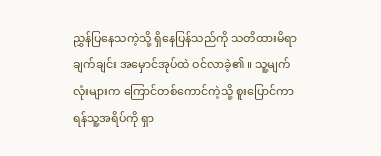ညွှန်ပြနေသကဲ့သို့ ရှိနေပြန်သည်ကို သတိထားမိရာ ချက်ချင်း အမှောင်အုပ်ထဲ ဝင်လာခဲ့၏ ။ သူ့မျက်လုံးများက ကြောင်တစ်ကောင်ကဲ့သို့ စူးပြောင်ကာ ရန်သူ့အရိပ်ကို ရှာ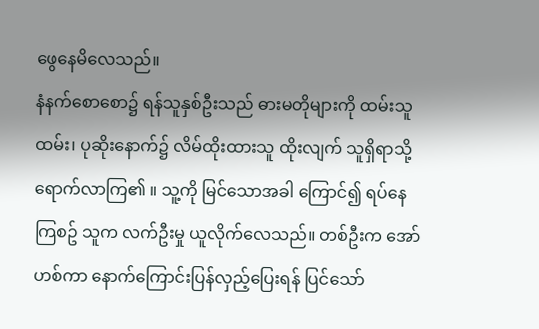ဖွေနေမိလေသည်။
နံနက်စောစော၌ ရန်သူနှစ်ဦးသည် ဓားမတိုများကို ထမ်းသူထမ်း၊ ပုဆိုးနောက်၌ လိမ်ထိုးထားသူ ထိုးလျက် သူရှိရာသို့ ရောက်လာကြ၏ ။ သူ့ကို မြင်သောအခါ ကြောင်၍ ရပ်နေကြစဥ် သူက လက်ဦးမှု ယူလိုက်လေသည်။ တစ်ဦးက အော်ဟစ်ကာ နောက်ကြောင်းပြန်လှည့်ပြေးရန် ပြင်သော်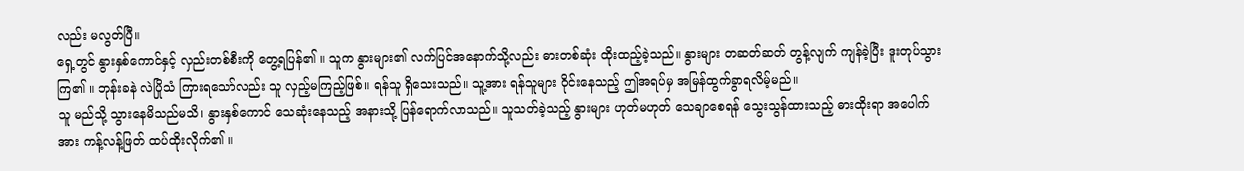လည်း မလွတ်ပြီ။
ရှေ့တွင် နွားနှစ်ကောင်နှင့် လှည်းတစ်စီးကို တွေ့ရပြန်၏ ။ သူက နွားများ၏ လက်ပြင်အနောက်သို့လည်း ဓားတစ်ဆုံး ထိုးထည့်ခဲ့သည်။ နွားများ တဆတ်ဆတ် တွန့်လျက် ကျန်ခဲ့ပြီး ဒူးတုပ်သွားကြ၏ ။ ဘုန်းခနဲ လဲပြိုသံ ကြားရသော်လည်း သူ လှည့်မကြည့်ဖြစ်။ ရန်သူ ရှိသေးသည်။ သူ့အား ရန်သူများ ဝိုင်းနေသည့် ဤအရပ်မှ အမြန်ထွက်ခွာရလိမ့်မည်။
သူ မည်သို့ သွားနေမိသည်မသိ၊ နွားနှစ်ကောင် သေဆုံးနေသည့် အနားသို့ ပြန်ရောက်လာသည်။ သူသတ်ခဲ့သည့် နွားများ ဟုတ်မဟုတ် သေချာစေရန် သွေးသွန်ထားသည့် ဓားထိုးရာ အပေါက်အား ကန့်လန့်ဖြတ် ထပ်ထိုးလိုက်၏ ။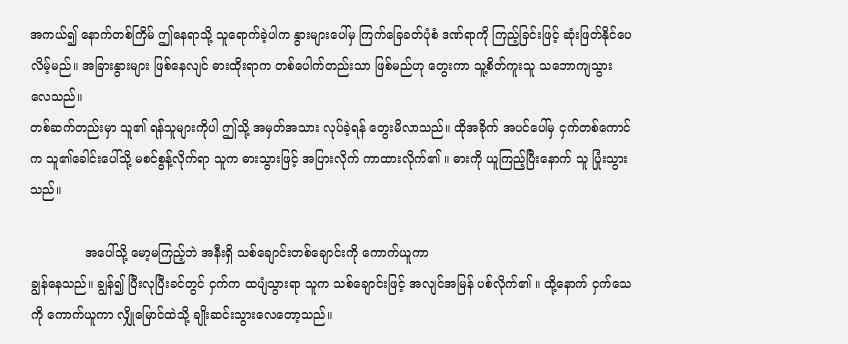အကယ်၍ နောက်တစ်ကြိမ် ဤနေရာသို့ သူရောက်ခဲ့ပါက နွားများပေါ်မှ ကြက်ခြေခတ်ပုံစံ ဒဏ်ရာကို ကြည့်ခြင်းဖြင့် ဆုံးဖြတ်နိုင်ပေလိမ့်မည်။ အခြားနွားများ ဖြစ်နေလျင် ဓားထိုးရာက တစ်ပေါက်တည်းသာ ဖြစ်မည်ဟု တွေးကာ သူ့စိတ်ကူးသူ သဘောကျသွားလေသည်။
တစ်ဆက်တည်းမှာ သူ၏ ရန်သူများကိုပါ ဤသို့ အမှတ်အသား လုပ်ခဲ့ရန် တွေးမိလာသည်။ ထိုအခိုက် အပင်ပေါ်မှ ငှက်တစ်ကောင်က သူ၏ခေါင်းပေါ်သို့ မစင်စွန့်လိုက်ရာ သူက ဓားသွားဖြင့် အပြားလိုက် ကာထားလိုက်၏ ။ ဓားကို ယူကြည့်ပြီးနောက် သူ ပြုံးသွားသည်။

              အပေါ်သို့ မော့မကြည့်ဘဲ အနီးရှိ သစ်ချောင်းတစ်ချောင်းကို ကောက်ယူကာ
ချွန်နေသည်။ ချွန်၍ ပြီးလုပြီးခင်တွင် ငှက်က ထပျံသွားရာ သူက သစ်ချောင်းဖြင့် အလျင်အမြန် ပစ်လိုက်၏ ။ ထို့နောက် ငှက်သေကို ကောက်ယူကာ လျှိုမြောင်ထဲသို့ ချိုးဆင်းသွားလေတော့သည်။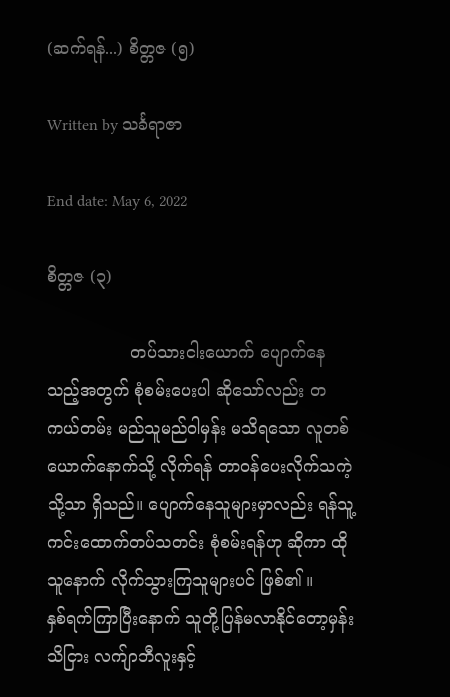(ဆက်ရန်...) စိတ္တဇ (၅)

Written by သင်္ခရာဇာ

End date: May 6, 2022

စိတ္တဇ (၃)

                တပ်သားငါးယောက် ပျောက်နေသည့်အတွက် စုံစမ်းပေးပါ ဆိုသော်လည်း တကယ်တမ်း မည်သူမည်ဝါမှန်း မသိရသော လူတစ်ယောက်နောက်သို့ လိုက်ရန် တာဝန်ပေးလိုက်သကဲ့သို့သာ ရှိသည်။ ပျောက်နေသူများမှာလည်း ရန်သူ့ကင်းထောက်တပ်သတင်း စုံစမ်းရန်ဟု ဆိုကာ ထိုသူနောက် လိုက်သွားကြသူများပင် ဖြစ်၏ ။
နှစ်ရက်ကြာပြီးနောက် သူတို့ပြန်မလာနိုင်တော့မှန်း သိငြား လက်ျာဘီလူးနှင့်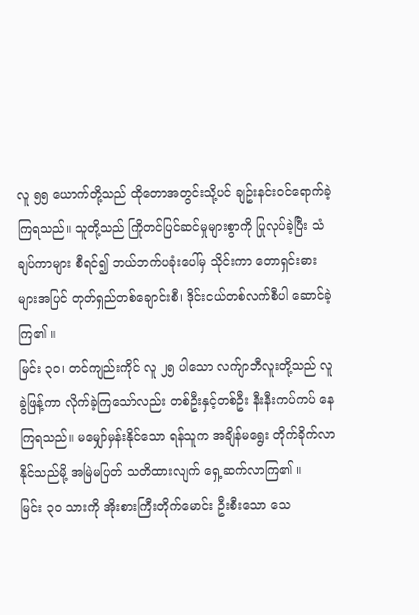လူ ၅၅ ယောက်တို့သည် ထိုတောအတွင်းသို့ပင် ချဥ်းနင်းဝင်ရောက်ခဲ့ကြရသည်။ သူတို့သည် ကြိုတင်ပြင်ဆင်မှုများစွာကို ပြုလုပ်ခဲ့ပြီး သံချပ်ကာများ စီရင်၍ ဘယ်ဘက်ပခုံးပေါ်မှ သိုင်းကာ တောရှင်းဓားများအပြင် တုတ်ရှည်တစ်ချောင်းစီ၊ ဒိုင်းငယ်တစ်လက်စီပါ ဆောင်ခဲ့ကြ၏ ။
မြင်း ၃၀၊ တင်ကျည်းကိုင် လူ ၂၅ ပါသော လက်ျာဘီလူးတို့သည် လူခွဲဖြန့်ကာ လိုက်ခဲ့ကြသော်လည်း တစ်ဦးနှင့်တစ်ဦး နီးနီးကပ်ကပ် နေကြရသည်။ မမျှော်မှန်းနိုင်သော ရန်သူက အချိန်မရွေး တိုက်ခိုက်လာနိုင်သည်မို့ အမြဲမပြတ် သတိထားလျက် ရှေ့ဆက်လာကြ၏ ။
မြင်း ၃၀ သားကို အိုးစားကြီးတိုက်မောင်း ဦးစီးသော သေ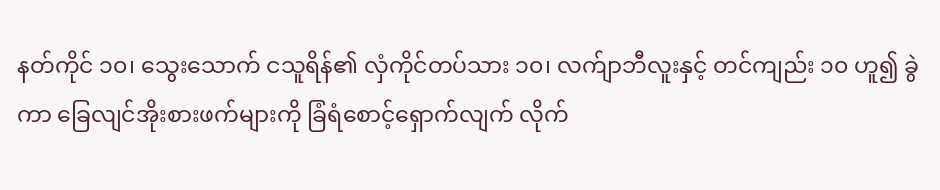နတ်ကိုင် ၁၀၊ သွေးသောက် ငသူရိန်၏ လှံကိုင်တပ်သား ၁၀၊ လက်ျာဘီလူးနှင့် တင်ကျည်း ၁၀ ဟူ၍ ခွဲကာ ခြေလျင်အိုးစားဖက်များကို ခြံရံစောင့်ရှောက်လျက် လိုက်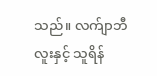သည်။ လက်ျာဘီလူးနှင့် သူရိန်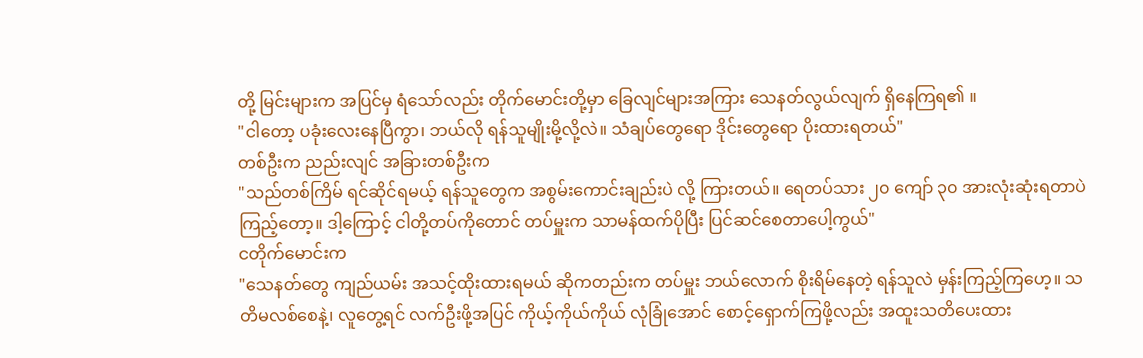တို့ မြင်းများက အပြင်မှ ရံသော်လည်း တိုက်မောင်းတို့မှာ ခြေလျင်များအကြား သေနတ်လွယ်လျက် ရှိနေကြရ၏ ။
"ငါတော့ ပခုံးလေးနေပြီကွာ၊ ဘယ်လို ရန်သူမျိုးမို့လို့လဲ။ သံချပ်တွေရော ဒိုင်းတွေရော ပိုးထားရတယ်"
တစ်ဦးက ညည်းလျင် အခြားတစ်ဦးက
"သည်တစ်ကြိမ် ရင်ဆိုင်ရမယ့် ရန်သူတွေက အစွမ်းကောင်းချည်းပဲ လို့ ကြားတယ်။ ရေတပ်သား ၂၀ ကျော် ၃၀ အားလုံးဆုံးရတာပဲ ကြည့်တော့။ ဒါ့ကြောင့် ငါတို့တပ်ကိုတောင် တပ်မှူးက သာမန်ထက်ပိုပြီး ပြင်ဆင်စေတာပေါ့ကွယ်"
ငတိုက်မောင်းက
"သေနတ်တွေ ကျည်ယမ်း အသင့်ထိုးထားရမယ် ဆိုကတည်းက တပ်မှူး ဘယ်လောက် စိုးရိမ်နေတဲ့ ရန်သူလဲ မှန်းကြည့်ကြဟေ့။ သတိမလစ်စေနဲ့၊ လူတွေ့ရင် လက်ဦးဖို့အပြင် ကိုယ့်ကိုယ်ကိုယ် လုံခြုံအောင် စောင့်ရှောက်ကြဖို့လည်း အထူးသတိပေးထား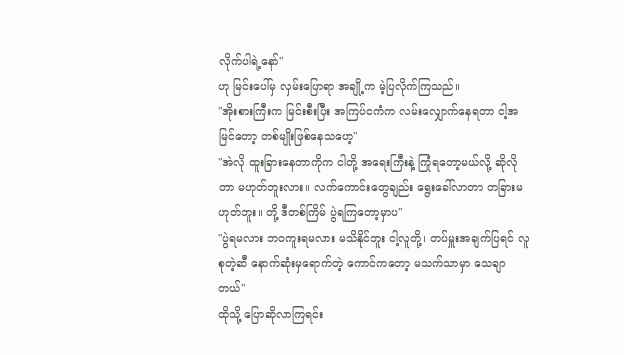လိုက်ပါရဲ့နော်"
ဟု မြင်းပေါ်မှ လှမ်းပြောရာ အချို့က မဲ့ပြလိုက်ကြသည်။
"အိုးစားကြီးက မြင်းစီးပြီး အကြပ်ငကံက လမ်းလျှောက်နေရတာ ငါ့အမြင်တော့ တစ်မျိုးဖြစ်နေသဟေ့"
"အဲလို ထူးခြားနေတာကိုက ငါတို့ အရေးကြီးနဲ့ ကြုံရတော့မယ်လို့ ဆိုလိုတာ မဟုတ်ဘူးလား။ လက်ကောင်းတွေချည်း ရွေးခေါ်လာတာ တခြားမဟုတ်ဘူး။ တို့ ဒီတစ်ကြိမ် ပွဲရကြတော့မှာပ"
"ပွဲရမလား ဘဝကူးရမလား မသိနိုင်ဘူး ငါ့လူတို့၊ တပ်မှူးအချက်ပြရင် လူစုတဲ့ဆီ နောက်ဆုံးမှရောက်တဲ့ ကောင်ကတော့ မသက်သာမှာ သေချာတယ်"
ထိုသို့ ပြောဆိုလာကြရင်း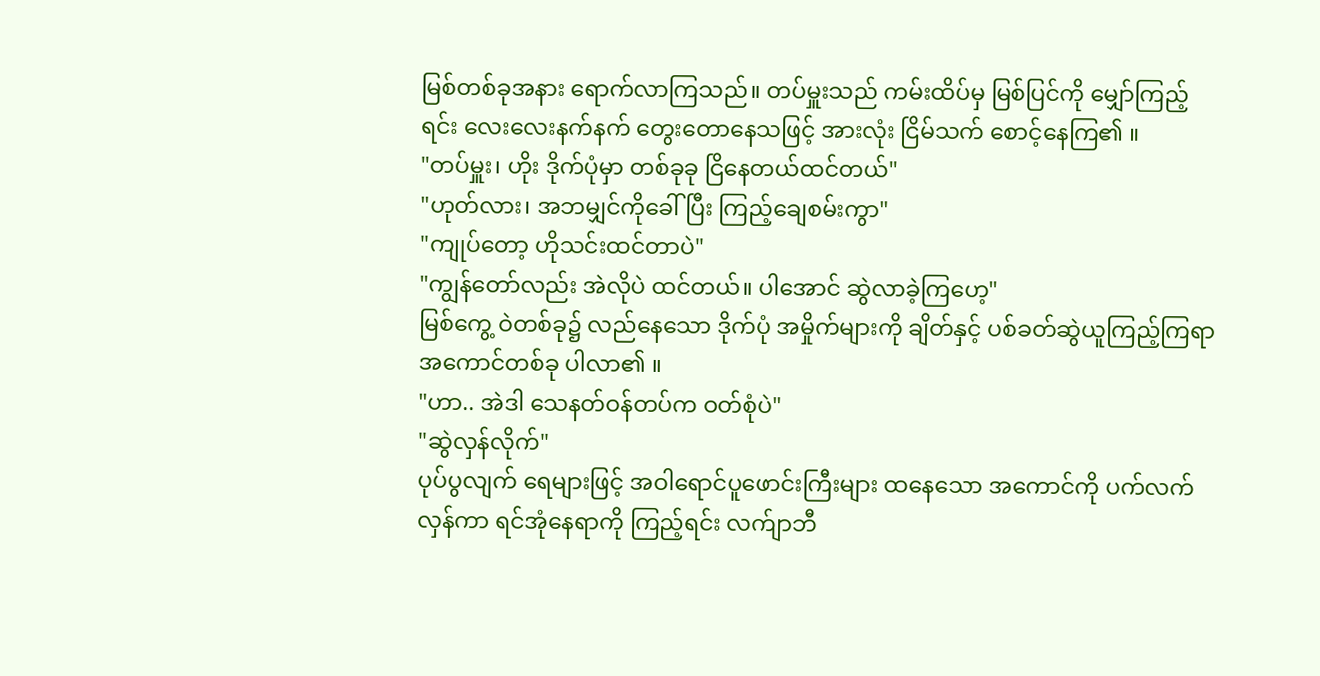မြစ်တစ်ခုအနား ရောက်လာကြသည်။ တပ်မှူးသည် ကမ်းထိပ်မှ မြစ်ပြင်ကို မျှော်ကြည့်ရင်း လေးလေးနက်နက် တွေးတောနေသဖြင့် အားလုံး ငြိမ်သက် စောင့်နေကြ၏ ။
"တပ်မှူး၊ ဟိုး ဒိုက်ပုံမှာ တစ်ခုခု ငြိနေတယ်ထင်တယ်"
"ဟုတ်လား၊ အဘမျှင်ကိုခေါ်ပြီး ကြည့်ချေစမ်းကွာ"
"ကျုပ်တော့ ဟိုသင်းထင်တာပဲ"
"ကျွန်တော်လည်း အဲလိုပဲ ထင်တယ်။ ပါအောင် ဆွဲလာခဲ့ကြဟေ့"
မြစ်ကွေ့ ဝဲတစ်ခု၌ လည်နေသော ဒိုက်ပုံ အမှိုက်များကို ချိတ်နှင့် ပစ်ခတ်ဆွဲယူကြည့်ကြရာ အကောင်တစ်ခု ပါလာ၏ ။
"ဟာ.. အဲဒါ သေနတ်ဝန်တပ်က ဝတ်စုံပဲ"
"ဆွဲလှန်လိုက်"
ပုပ်ပွလျက် ရေများဖြင့် အဝါရောင်ပူဖောင်းကြီးများ ထနေသော အကောင်ကို ပက်လက်လှန်ကာ ရင်အုံနေရာကို ကြည့်ရင်း လက်ျာဘီ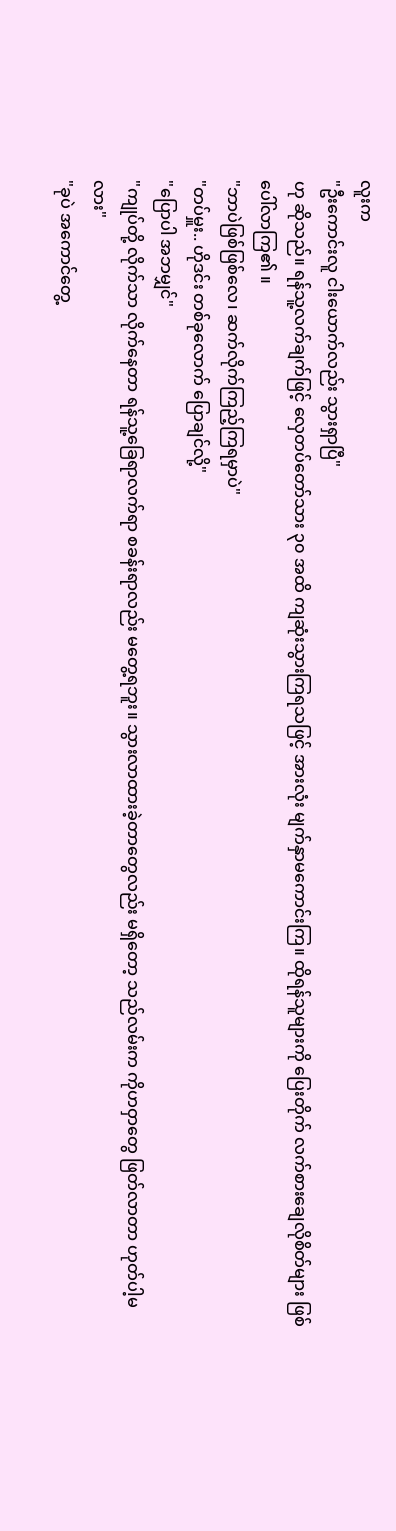လူးက
"ဦးကောင်းလူ ငါးယောက်လည်း သွားရှာပြီ"
ဟု ဆိုသည်။ ရန်သူ့လက်ချက်ဖြင့် လှေတပ်တော်သား ၃၀ အထိ ကျဆုံးသွားကြရသဖြင့် အားလုံး မျက်နှာမကောင်းကြ။ ထိုရန်သူများကို ပြေးတိုက် လက်စားချေလိုစိတ်များ ဖြစ်ပေါ်လာကြ၏ ။
"ဘာပဲဖြစ်ဖြစ်လေ၊ ဆက်လိုက်ကြည့်ကြရမှာပဲ"
"တပ်မှူး.. ဟိုဒင်း တစ်ခုလောက် ပြောချင်လို့"
"ပြောပါ အဘမျှင်"
"ကျုပ်တို့ လိုက်သာ လိုက်နေတာ ရန်သူ့ခြေရာလက်ရာ စခန်းရာလည်း မတွေ့ရဘူး။ သွားလာထားခဲ့တာတွေလည်း မရှိတော့ သည်လမ်းက ကိုဟဝှာတွေ ဖြတ်လာတာ ဟုတ်ပါ့မလား"
"ခုပဲ အကောင်တွေ့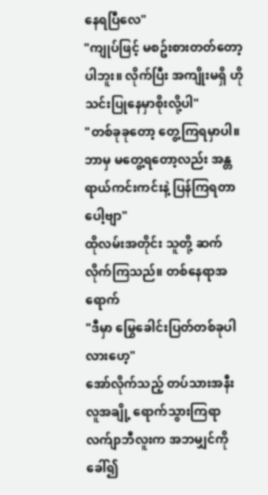နေရပြီလေ"
"ကျုပ်ဖြင့် မစဥ်းစားတတ်တော့ပါဘူး။ လိုက်ပြီး အကျိုးမရှိ ဟိုသင်းပြုနေမှာစိုးလို့ပါ"
"တစ်ခုခုတော့ တွေ့ကြရမှာပါ။ ဘာမှ မတွေ့ရတော့လည်း အန္တရာယ်ကင်းကင်းနဲ့ ပြန်ကြရတာပေါ့ဗျာ"
ထိုလမ်းအတိုင်း သူတို့ ဆက်လိုက်ကြသည်။ တစ်နေရာအရောက်
"ဒီမှာ မြွေခေါင်းပြတ်တစ်ခုပါလားဟေ့"
အော်လိုက်သည့် တပ်သားအနီး လူအချို့ ရောက်သွားကြရာ လက်ျာဘီလူးက အဘမျှင်ကို ခေါ်၍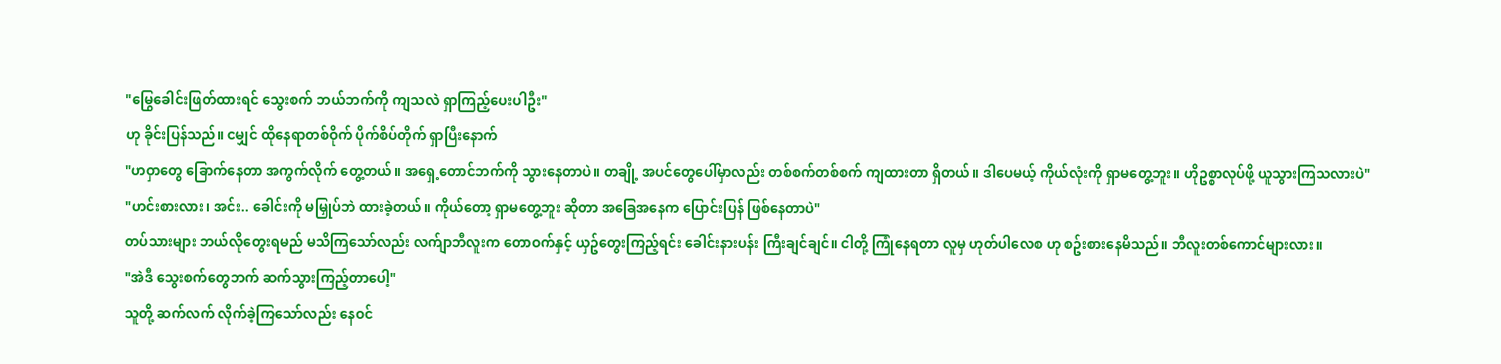"မြွေခေါင်းဖြတ်ထားရင် သွေးစက် ဘယ်ဘက်ကို ကျသလဲ ရှာကြည့်ပေးပါဦး"
ဟု ခိုင်းပြန်သည်။ ငမျှင် ထိုနေရာတစ်ဝိုက် ပိုက်စိပ်တိုက် ရှာပြီးနောက်
"ဟဝှာတွေ ခြောက်နေတာ အကွက်လိုက် တွေ့တယ်။ အရှေ့တောင်ဘက်ကို သွားနေတာပဲ။ တချို့ အပင်တွေပေါ်မှာလည်း တစ်စက်တစ်စက် ကျထားတာ ရှိတယ်။ ဒါပေမယ့် ကိုယ်လုံးကို ရှာမတွေ့ဘူး။ ဟိုဥစ္စာလုပ်ဖို့ ယူသွားကြသလားပဲ"
"ဟင်းစားလား၊ အင်း.. ခေါင်းကို မမြှုပ်ဘဲ ထားခဲ့တယ်။ ကိုယ်တော့ ရှာမတွေ့ဘူး ဆိုတာ အခြေအနေက ပြောင်းပြန် ဖြစ်နေတာပဲ"
တပ်သားများ ဘယ်လိုတွေးရမည် မသိကြသော်လည်း လက်ျာဘီလူးက တောဝက်နှင့် ယှဥ်တွေးကြည့်ရင်း ခေါင်းနားပန်း ကြီးချင်ချင်။ ငါတို့ ကြုံနေရတာ လူမှ ဟုတ်ပါလေစ ဟု စဥ်းစားနေမိသည်။ ဘီလူးတစ်ကောင်များလား။
"အဲဒီ သွေးစက်တွေဘက် ဆက်သွားကြည့်တာပေါ့"
သူတို့ ဆက်လက် လိုက်ခဲ့ကြသော်လည်း နေဝင်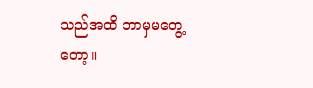သည်အထိ ဘာမှမတွေ့တော့။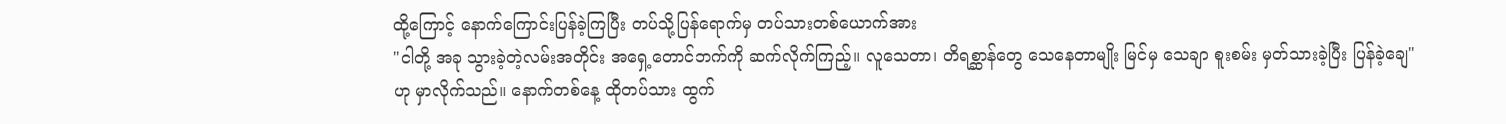ထို့ကြောင့် နောက်ကြောင်းပြန်ခဲ့ကြပြီး တပ်သို့ပြန်ရောက်မှ တပ်သားတစ်ယောက်အား
"ငါတို့ အခု သွားခဲ့တဲ့လမ်းအတိုင်း အရှေ့တောင်ဘက်ကို ဆက်လိုက်ကြည့်။ လူသေတာ၊ တိရစ္ဆာန်တွေ သေနေတာမျိုး မြင်မှ သေချာ စူးစမ်း မှတ်သားခဲ့ပြီး ပြန်ခဲ့ချေ"
ဟု မှာလိုက်သည်။ နောက်တစ်နေ့ ထိုတပ်သား ထွက်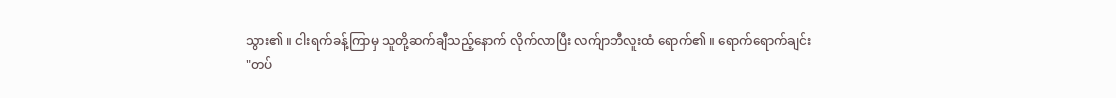သွား၏ ။ ငါးရက်ခန့်ကြာမှ သူတို့ဆက်ချီသည့်နောက် လိုက်လာပြီး လက်ျာဘီလူးထံ ရောက်၏ ။ ရောက်ရောက်ချင်း
"တပ်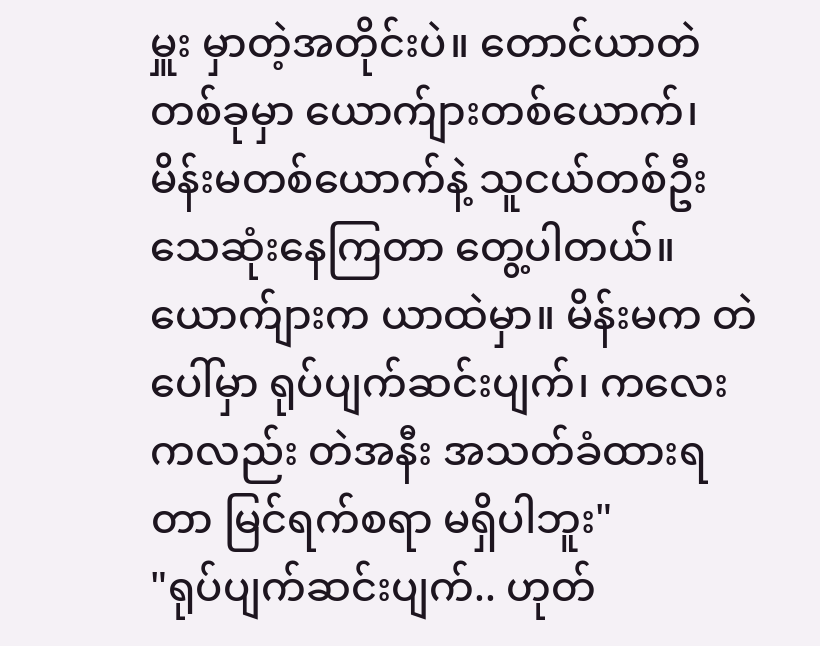မှူး မှာတဲ့အတိုင်းပဲ။ တောင်ယာတဲတစ်ခုမှာ ယောက်ျားတစ်ယောက်၊ မိန်းမတစ်ယောက်နဲ့ သူငယ်တစ်ဦး သေဆုံးနေကြတာ တွေ့ပါတယ်။ ယောက်ျားက ယာထဲမှာ။ မိန်းမက တဲပေါ်မှာ ရုပ်ပျက်ဆင်းပျက်၊ ကလေးကလည်း တဲအနီး အသတ်ခံထားရတာ မြင်ရက်စရာ မရှိပါဘူး"
"ရုပ်ပျက်ဆင်းပျက်.. ဟုတ်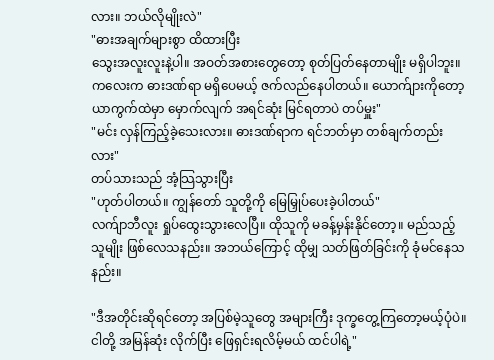လား။ ဘယ်လိုမျိုးလဲ"
"ဓားအချက်များစွာ ထိထားပြီး
သွေးအလူးလူးနဲ့ပါ။ အဝတ်အစားတွေတော့ စုတ်ပြတ်နေတာမျိုး မရှိပါဘူး။ ကလေးက ဓားဒဏ်ရာ မရှိပေမယ့် ဇက်လည်နေပါတယ်။ ယောက်ျားကိုတော့ ယာကွက်ထဲမှာ မှောက်လျက် အရင်ဆုံး မြင်ရတာပဲ တပ်မှူး"
"မင်း လှန်ကြည့်ခဲ့သေးလား။ ဓားဒဏ်ရာက ရင်ဘတ်မှာ တစ်ချက်တည်းလား"
တပ်သားသည် အံ့သြသွားပြီး
"ဟုတ်ပါတယ်။ ကျွန်တော် သူတို့ကို မြေမြှုပ်ပေးခဲ့ပါတယ်"
လက်ျာဘီလူး ရှုပ်ထွေးသွားလေပြီ။ ထိုသူကို မခန့်မှန်းနိုင်တော့။ မည်သည့်သူမျိုး ဖြစ်လေသနည်း။ အဘယ်ကြောင့် ထိုမျှ သတ်ဖြတ်ခြင်းကို ခုံမင်နေသနည်း။

"ဒီအတိုင်းဆိုရင်တော့ အပြစ်မဲ့သူတွေ အများကြီး ဒုက္ခတွေ့ကြတော့မယ့်ပုံပဲ။ ငါတို့ အမြန်ဆုံး လိုက်ပြီး ဖြေရှင်းရလိမ့်မယ် ထင်ပါရဲ့"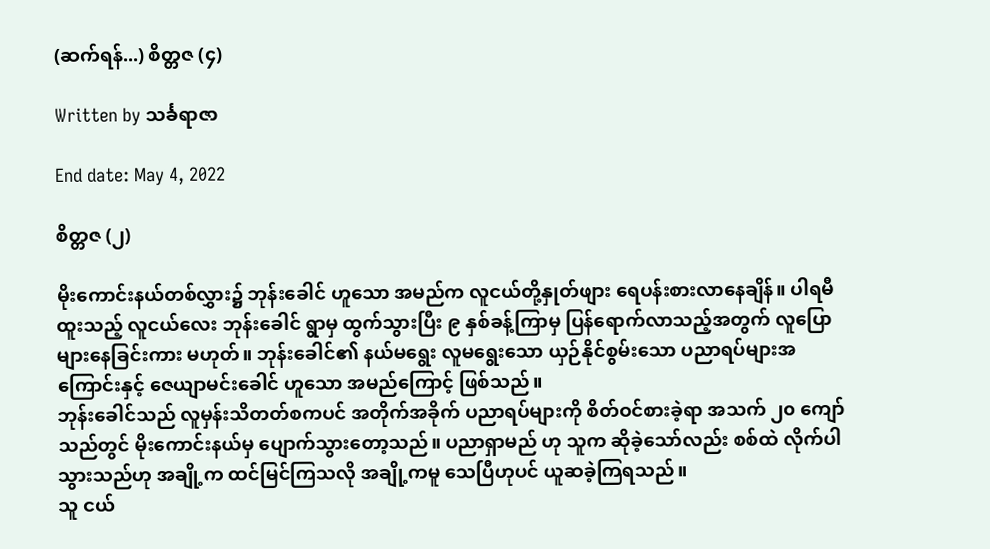(ဆက်ရန်...) စိတ္တဇ (၄)

Written by သင်္ခရာဇာ

End date: May 4, 2022

စိတ္တဇ (၂)

မိုးကောင်းနယ်တစ်လွှား၌ ဘုန်းခေါင် ဟူသော အမည်က လူငယ်တို့နှုတ်ဖျား ရေပန်းစားလာနေချိန်။ ပါရမီထူးသည့် လူငယ်လေး ဘုန်းခေါင် ရွာမှ ထွက်သွားပြီး ၉ နှစ်ခန့်ကြာမှ ပြန်ရောက်လာသည့်အတွက် လူပြောများနေခြင်းကား မဟုတ်။ ဘုန်းခေါင်၏ နယ်မရွေး လူမရွေးသော ယှဉ်နိုင်စွမ်းသော ပညာရပ်များအကြောင်းနှင့် ဇေယျာမင်းခေါင် ဟူသော အမည်ကြောင့် ဖြစ်သည်။
ဘုန်းခေါင်သည် လူမှန်းသိတတ်စကပင် အတိုက်အခိုက် ပညာရပ်များကို စိတ်ဝင်စားခဲ့ရာ အသက် ၂၀ ကျော်သည်တွင် မိုးကောင်းနယ်မှ ပျောက်သွားတော့သည်။ ပညာရှာမည် ဟု သူက ဆိုခဲ့သော်လည်း စစ်ထဲ လိုက်ပါသွားသည်ဟု အချို့က ထင်မြင်ကြသလို အချို့ကမူ သေပြီဟုပင် ယူဆခဲ့ကြရသည်။
သူ ငယ်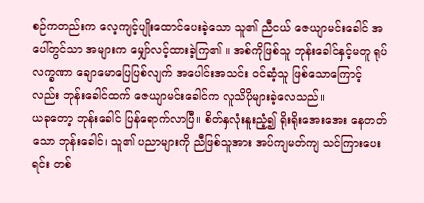စဉ်ကတည်းက လေ့ကျင့်ပျိုးထောင်ပေးခဲ့သော သူ၏ ညီငယ် ဇေယျာမင်းခေါင် အပေါ်တွင်သာ အများက မျှော်လင့်ထားခဲ့ကြ၏ ။ အစ်ကိုဖြစ်သူ ဘုန်းခေါင်နှင့်မတူ ရုပ်လက္ခဏာ ချောမောပြေပြစ်လျက် အပေါင်းအသင်း ဝင်ဆံ့သူ ဖြစ်သောကြောင့်လည်း ဘုန်းခေါင်ထက် ဇေယျာမင်းခေါင်က လူသိပိုများခဲ့လေသည်။
ယခုတော့ ဘုန်းခေါင် ပြန်ရောက်လာပြီ။ စိတ်နှလုံးနူးညံ့၍ ရိုးရိုးအေးအေး နေတတ်သော ဘုန်းခေါင်၊ သူ၏ ပညာများကို ညီဖြစ်သူအား အပ်ကျမတ်ကျ သင်ကြားပေးရင်း တစ်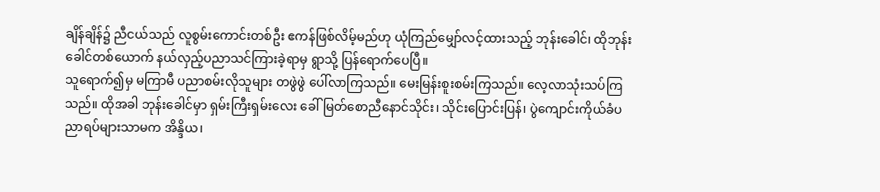ချိန်ချိန်၌ ညီငယ်သည် လူစွမ်းကောင်းတစ်ဦး ဧကန်ဖြစ်လိမ့်မည်ဟု ယုံကြည်မျှော်လင့်ထားသည့် ဘုန်းခေါင်၊ ထိုဘုန်းခေါင်တစ်ယောက် နယ်လှည့်ပညာသင်ကြားခဲ့ရာမှ ရွာသို့ ပြန်ရောက်ပေပြီ။
သူရောက်၍မှ မကြာမီ ပညာစမ်းလိုသူများ တဖွဲဖွဲ ပေါ်လာကြသည်။ မေးမြန်းစူးစမ်းကြသည်။ လေ့လာသုံးသပ်ကြသည်။ ထိုအခါ ဘုန်းခေါင်မှာ ရှမ်းကြီးရှမ်းလေး ခေါ် မြတ်စောညီနောင်သိုင်း၊ သိုင်းပြောင်းပြန်၊ ပွဲကျောင်းကိုယ်ခံပညာရပ်များသာမက အိန္ဒိယ၊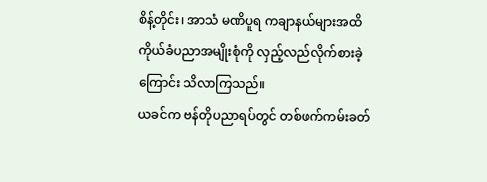စိန့်တိုင်း၊ အာသံ မဏိပူရ ကချာနယ်များအထိ ကိုယ်ခံပညာအမျိုးစုံကို လှည့်လည်လိုက်စားခဲ့ကြောင်း သိလာကြသည်။
ယခင်က ဗန်တိုပညာရပ်တွင် တစ်ဖက်ကမ်းခတ်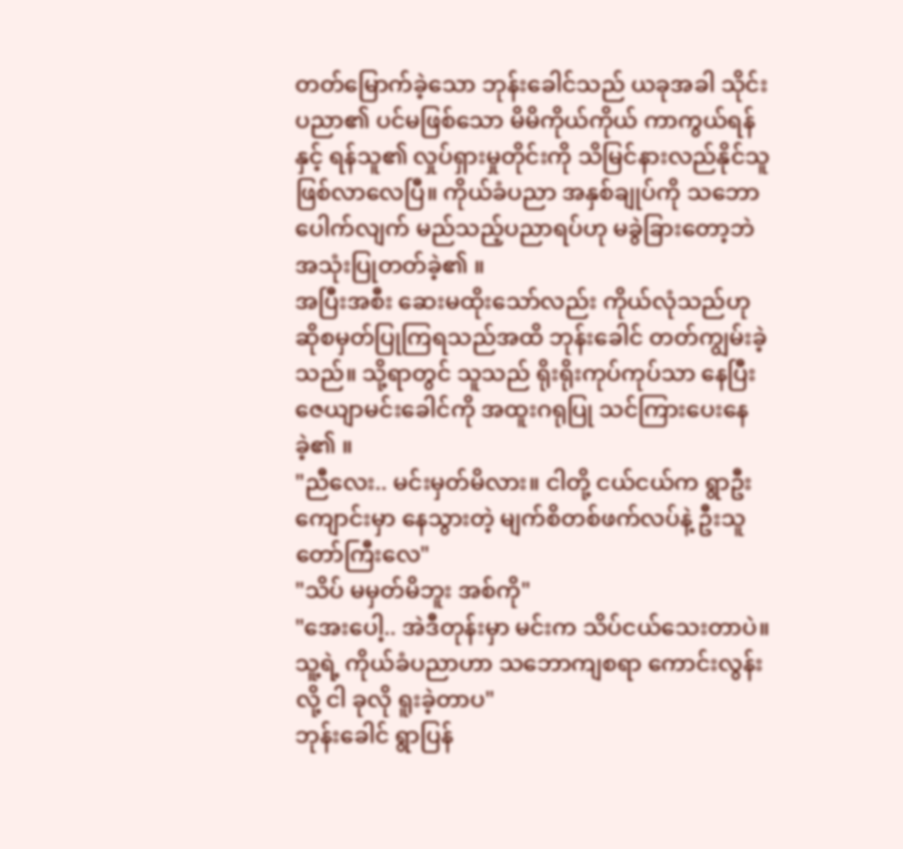တတ်မြောက်ခဲ့သော ဘုန်းခေါင်သည် ယခုအခါ သိုင်းပညာ၏ ပင်မဖြစ်သော မိမိကိုယ်ကိုယ် ကာကွယ်ရန်နှင့် ရန်သူ၏ လှုပ်ရှားမှုတိုင်းကို သိမြင်နားလည်နိုင်သူ ဖြစ်လာလေပြီ။ ကိုယ်ခံပညာ အနှစ်ချုပ်ကို သဘောပေါက်လျက် မည်သည့်ပညာရပ်ဟု မခွဲခြားတော့ဘဲ အသုံးပြုတတ်ခဲ့၏ ။
အပြီးအစီး ဆေးမထိုးသော်လည်း ကိုယ်လုံသည်ဟု ဆိုစမှတ်ပြုကြရသည်အထိ ဘုန်းခေါင် တတ်ကျွမ်းခဲ့သည်။ သို့ရာတွင် သူသည် ရိုးရိုးကုပ်ကုပ်သာ နေပြီး ဇေယျာမင်းခေါင်ကို အထူးဂရုပြု သင်ကြားပေးနေခဲ့၏ ။
"ညီလေး.. မင်းမှတ်မိလား။ ငါတို့ ငယ်ငယ်က ရွာဦးကျောင်းမှာ နေသွားတဲ့ မျက်စိတစ်ဖက်လပ်နဲ့ ဦးသူတော်ကြီးလေ"
"သိပ် မမှတ်မိဘူး အစ်ကို"
"အေးပေါ့.. အဲဒီတုန်းမှာ မင်းက သိပ်ငယ်သေးတာပဲ။ သူ့ရဲ့ ကိုယ်ခံပညာဟာ သဘောကျစရာ ကောင်းလွန်းလို့ ငါ ခုလို ရူးခဲ့တာပ"
ဘုန်းခေါင် ရွာပြန်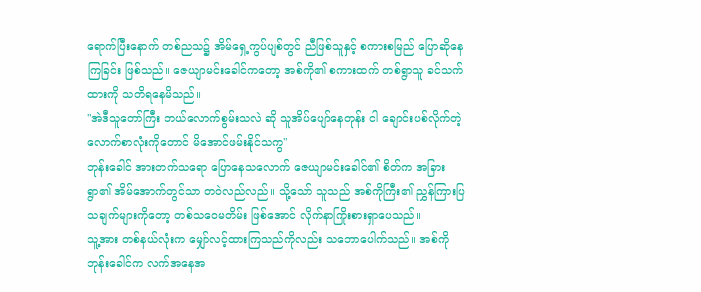ရောက်ပြီးနောက် တစ်ညသ၌ အိမ်ရှေ့ကွပ်ပျစ်တွင် ညီဖြစ်သူနှင့် စကားစမြည် ပြောဆိုနေကြခြင်း ဖြစ်သည်။ ဇေယျာမင်းခေါင်ကတော့ အစ်ကို၏ စကားထက် တစ်ရွာသူ ခင်သက်ထားကို သတိရနေမိသည်။
"အဲဒီသူတော်ကြီး ဘယ်လောက်စွမ်းသလဲ ဆို သူအိပ်ပျော်နေတုန်း ငါ ချောင်းပစ်လိုက်တဲ့ လောက်စာလုံးကိုတောင် မိအောင်ဖမ်းနိုင်သကွ"
ဘုန်းခေါင် အားတက်သရော ပြောနေသလောက် ဇေယျာမင်းခေါင်၏ စိတ်က အခြားရွာ၏ အိမ်အောက်တွင်သာ တဝဲလည်လည်။ သို့သော် သူသည် အစ်ကိုကြီး၏ ညွှန်ကြားပြသချက်များကိုတော့ တစ်သဝေမတိမ်း ဖြစ်အောင် လိုက်နာကြိုးစားရှာပေသည်။
သူ့အား တစ်နယ်လုံးက မျှော်လင့်ထားကြသည်ကိုလည်း သဘောပေါက်သည်။ အစ်ကိုဘုန်းခေါင်က လက်အနေအ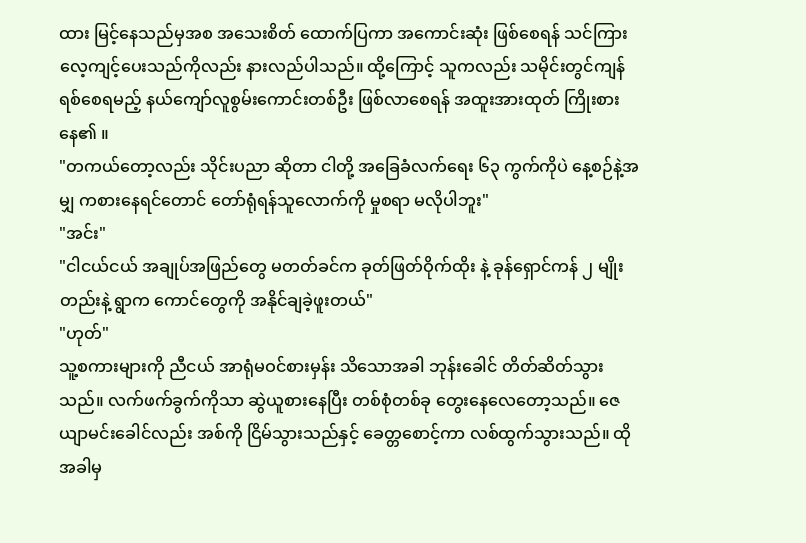ထား မြင့်နေသည်မှအစ အသေးစိတ် ထောက်ပြကာ အကောင်းဆုံး ဖြစ်စေရန် သင်ကြားလေ့ကျင့်ပေးသည်ကိုလည်း နားလည်ပါသည်။ ထို့ကြောင့် သူကလည်း သမိုင်းတွင်ကျန်ရစ်စေရမည့် နယ်ကျော်လူစွမ်းကောင်းတစ်ဦး ဖြစ်လာစေရန် အထူးအားထုတ် ကြိုးစားနေ၏ ။
"တကယ်တော့လည်း သိုင်းပညာ ဆိုတာ ငါတို့ အခြေခံလက်ရေး ၆၃ ကွက်ကိုပဲ နေ့စဉ်နဲ့အမျှ ကစားနေရင်တောင် တော်ရုံရန်သူလောက်ကို မှုစရာ မလိုပါဘူး"
"အင်း"
"ငါငယ်ငယ် အချုပ်အဖြည်တွေ မတတ်ခင်က ခုတ်ဖြတ်ဝိုက်ထိုး နဲ့ ခုန်ရှောင်ကန် ၂ မျိုးတည်းနဲ့ ရွာက ကောင်တွေကို အနိုင်ချခဲ့ဖူးတယ်"
"ဟုတ်"
သူ့စကားများကို ညီငယ် အာရုံမဝင်စားမှန်း သိသောအခါ ဘုန်းခေါင် တိတ်ဆိတ်သွားသည်။ လက်ဖက်ခွက်ကိုသာ ဆွဲယူစားနေပြီး တစ်စုံတစ်ခု တွေးနေလေတော့သည်။ ဇေယျာမင်းခေါင်လည်း အစ်ကို ငြိမ်သွားသည်နှင့် ခေတ္တစောင့်ကာ လစ်ထွက်သွားသည်။ ထိုအခါမှ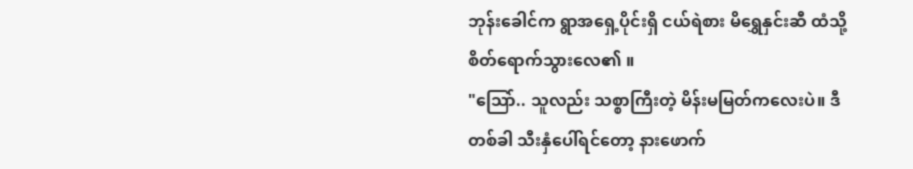ဘုန်းခေါင်က ရွာအရှေ့ပိုင်းရှိ ငယ်ရဲစား မိရွှေနှင်းဆီ ထံသို့ စိတ်ရောက်သွားလေ၏ ။
"သြော်.. သူလည်း သစ္စာကြီးတဲ့ မိန်းမမြတ်ကလေးပဲ။ ဒီတစ်ခါ သီးနှံပေါ်ရင်တော့ နားဖောက်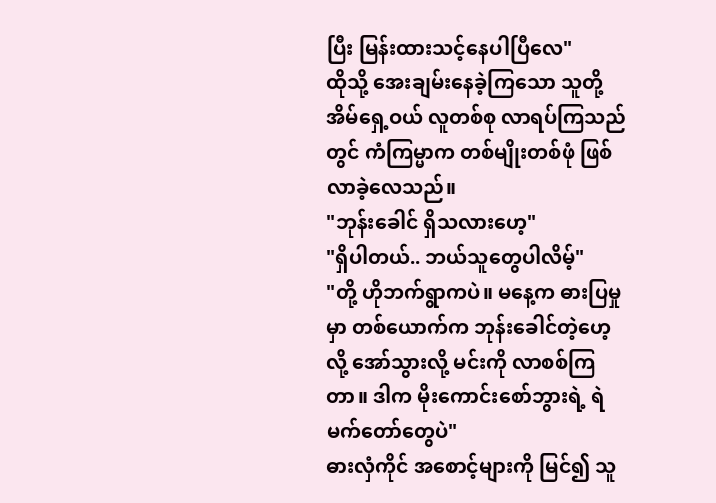ပြီး မြန်းထားသင့်နေပါပြီလေ"
ထိုသို့ အေးချမ်းနေခဲ့ကြသော သူတို့အိမ်ရှေ့ဝယ် လူတစ်စု လာရပ်ကြသည်တွင် ကံကြမ္မာက တစ်မျိုးတစ်ဖုံ ဖြစ်လာခဲ့လေသည်။
"ဘုန်းခေါင် ရှိသလားဟေ့"
"ရှိပါတယ်.. ဘယ်သူတွေပါလိမ့်"
"တို့ ဟိုဘက်ရွာကပဲ။ မနေ့က ဓားပြမှုမှာ တစ်ယောက်က ဘုန်းခေါင်တဲ့ဟေ့ လို့ အော်သွားလို့ မင်းကို လာစစ်ကြတာ။ ဒါက မိုးကောင်းစော်ဘွားရဲ့ ရဲမက်တော်တွေပဲ"
ဓားလှံကိုင် အစောင့်များကို မြင်၍ သူ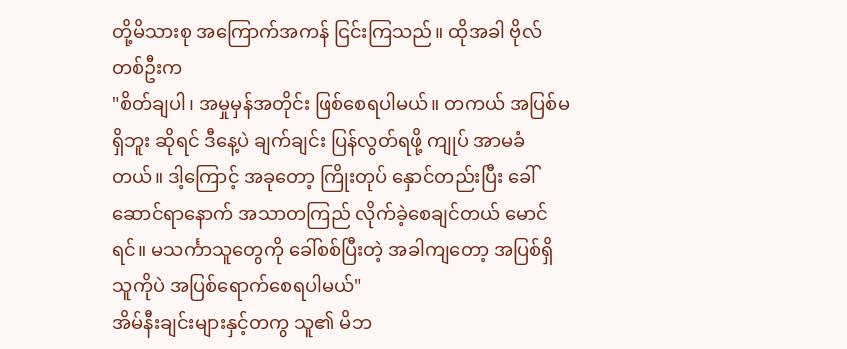တို့မိသားစု အကြောက်အကန် ငြင်းကြသည်။ ထိုအခါ ဗိုလ်တစ်ဦးက
"စိတ်ချပါ၊ အမှုမှန်အတိုင်း ဖြစ်စေရပါမယ်။ တကယ် အပြစ်မရှိဘူး ဆိုရင် ဒီနေ့ပဲ ချက်ချင်း ပြန်လွတ်ရဖို့ ကျုပ် အာမခံတယ်။ ဒါ့ကြောင့် အခုတော့ ကြိုးတုပ် နှောင်တည်းပြီး ခေါ်ဆောင်ရာနောက် အသာတကြည် လိုက်ခဲ့စေချင်တယ် မောင်ရင်။ မသင်္ကာသူတွေကို ခေါ်စစ်ပြီးတဲ့ အခါကျတော့ အပြစ်ရှိသူကိုပဲ အပြစ်ရောက်စေရပါမယ်"
အိမ်နီးချင်းများနှင့်တကွ သူ၏ မိဘ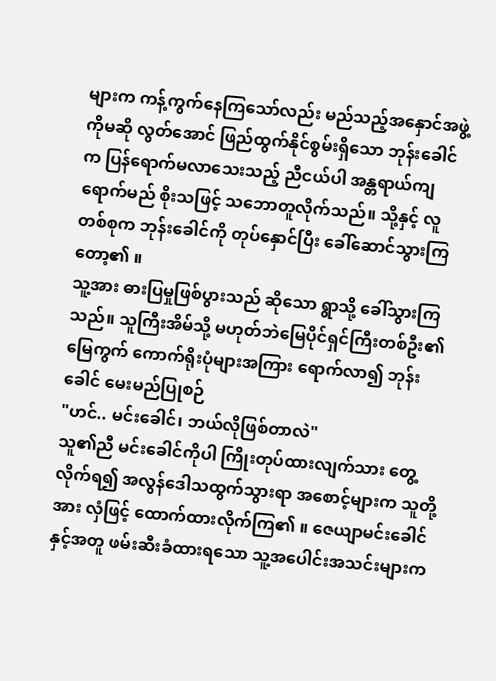များက ကန့်ကွက်နေကြသော်လည်း မည်သည့်အနှောင်အဖွဲ့ကိုမဆို လွတ်အောင် ဖြည်ထွက်နိုင်စွမ်းရှိသော ဘုန်းခေါင်က ပြန်ရောက်မလာသေးသည့် ညီငယ်ပါ အန္တရာယ်ကျရောက်မည် စိုးသဖြင့် သဘောတူလိုက်သည်။ သို့နှင့် လူတစ်စုက ဘုန်းခေါင်ကို တုပ်နှောင်ပြီး ခေါ်ဆောင်သွားကြတော့၏ ။
သူ့အား ဓားပြမှုဖြစ်ပွားသည် ဆိုသော ရွာသို့ ခေါ်သွားကြသည်။ သူကြီးအိမ်သို့ မဟုတ်ဘဲမြေပိုင်ရှင်ကြီးတစ်ဦး၏ မြေကွက် ကောက်ရိုးပုံများအကြား ရောက်လာ၍ ဘုန်းခေါင် မေးမည်ပြုစဉ်
"ဟင်.. မင်းခေါင်၊ ဘယ်လိုဖြစ်တာလဲ"
သူ၏ညီ မင်းခေါင်ကိုပါ ကြိုးတုပ်ထားလျက်သား တွေ့လိုက်ရ၍ အလွန်ဒေါသထွက်သွားရာ အစောင့်များက သူတို့အား လှံဖြင့် ထောက်ထားလိုက်ကြ၏ ။ ဇေယျာမင်းခေါင်နှင့်အတူ ဖမ်းဆီးခံထားရသော သူ့အပေါင်းအသင်းများက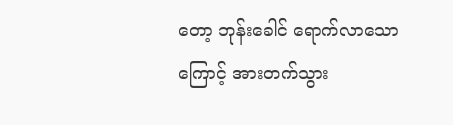တော့ ဘုန်းခေါင် ရောက်လာသောကြောင့် အားတက်သွား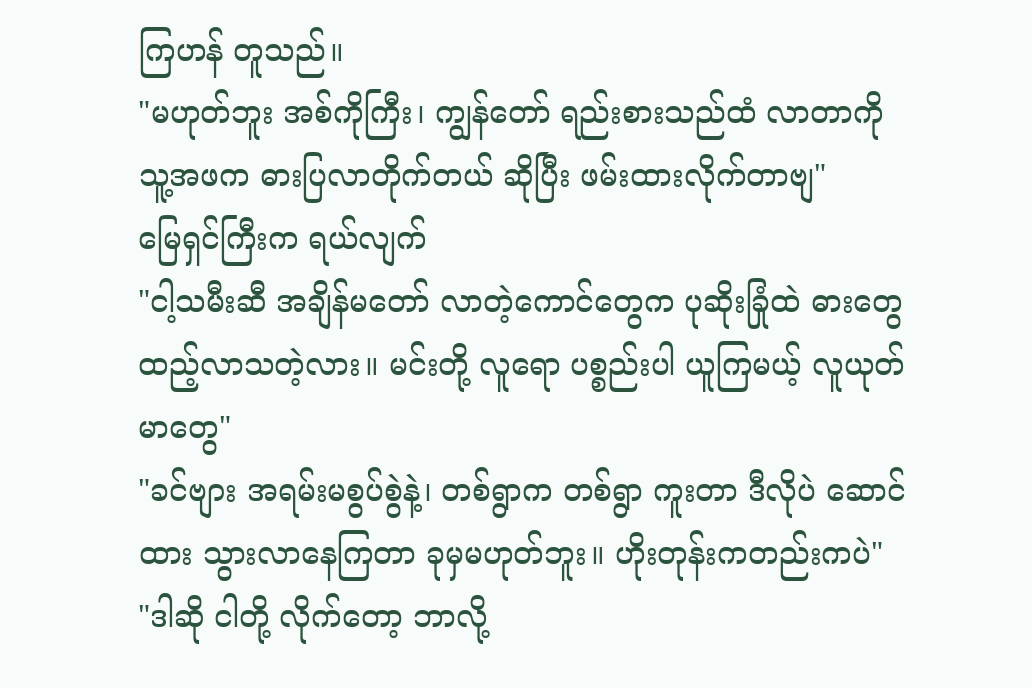ကြဟန် တူသည်။
"မဟုတ်ဘူး အစ်ကိုကြီး၊ ကျွန်တော် ရည်းစားသည်ထံ လာတာကို သူ့အဖက ဓားပြလာတိုက်တယ် ဆိုပြီး ဖမ်းထားလိုက်တာဗျ"
မြေရှင်ကြီးက ရယ်လျက်
"ငါ့သမီးဆီ အချိန်မတော် လာတဲ့ကောင်တွေက ပုဆိုးခြုံထဲ ဓားတွေထည့်လာသတဲ့လား။ မင်းတို့ လူရော ပစ္စည်းပါ ယူကြမယ့် လူယုတ်မာတွေ"
"ခင်ဗျား အရမ်းမစွပ်စွဲနဲ့၊ တစ်ရွာက တစ်ရွာ ကူးတာ ဒီလိုပဲ ဆောင်ထား သွားလာနေကြတာ ခုမှမဟုတ်ဘူး။ ဟိုးတုန်းကတည်းကပဲ"
"ဒါဆို ငါတို့ လိုက်တော့ ဘာလို့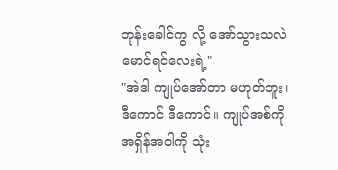ဘုန်းခေါင်ကွ လို့ အော်သွားသလဲ မောင်ရင်လေးရဲ့"
"အဲဒါ ကျုပ်အော်တာ မဟုတ်ဘူး၊ ဒီကောင် ဒီကောင်။ ကျုပ်အစ်ကို အရှိန်အဝါကို သုံး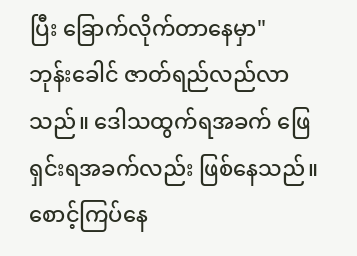ပြီး ခြောက်လိုက်တာနေမှာ"
ဘုန်းခေါင် ဇာတ်ရည်လည်လာသည်။ ဒေါသထွက်ရအခက် ဖြေရှင်းရအခက်လည်း ဖြစ်နေသည်။ စောင့်ကြပ်နေ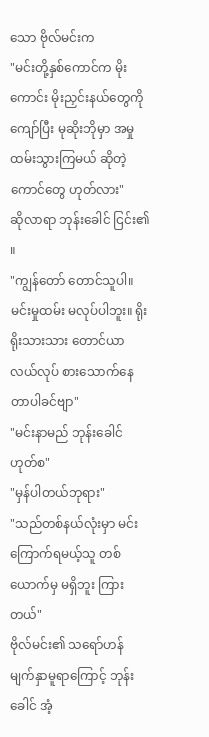သော ဗိုလ်မင်းက
"မင်းတို့နှစ်ကောင်က မိုးကောင်း မိုးညှင်းနယ်တွေကို ကျော်ပြီး မုဆိုးဘိုမှာ အမှုထမ်းသွားကြမယ် ဆိုတဲ့ ကောင်တွေ ဟုတ်လား"
ဆိုလာရာ ဘုန်းခေါင် ငြင်း၏ ။
"ကျွန်တော် တောင်သူပါ။ မင်းမှုထမ်း မလုပ်ပါဘူး။ ရိုးရိုးသားသား တောင်ယာလယ်လုပ် စားသောက်နေတာပါခင်ဗျာ"
"မင်းနာမည် ဘုန်းခေါင် ဟုတ်စ"
"မှန်ပါတယ်ဘုရား"
"သည်တစ်နယ်လုံးမှာ မင်းကြောက်ရမယ့်သူ တစ်ယောက်မှ မရှိဘူး ကြားတယ်"
ဗိုလ်မင်း၏ သရော်ဟန် မျက်နှာမူရာကြောင့် ဘုန်းခေါင် အံ့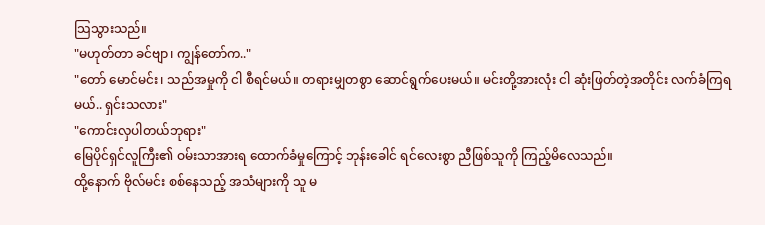သြသွားသည်။
"မဟုတ်တာ ခင်ဗျာ၊ ကျွန်တော်က.."
"တော် မောင်မင်း၊ သည်အမှုကို ငါ စီရင်မယ်။ တရားမျှတစွာ ဆောင်ရွက်ပေးမယ်။ မင်းတို့အားလုံး ငါ ဆုံးဖြတ်တဲ့အတိုင်း လက်ခံကြရမယ်.. ရှင်းသလား"
"ကောင်းလှပါတယ်ဘုရား"
မြေပိုင်ရှင်လူကြီး၏ ဝမ်းသာအားရ ထောက်ခံမှုကြောင့် ဘုန်းခေါင် ရင်လေးစွာ ညီဖြစ်သူကို ကြည့်မိလေသည်။
ထို့နောက် ဗိုလ်မင်း စစ်နေသည့် အသံများကို သူ မ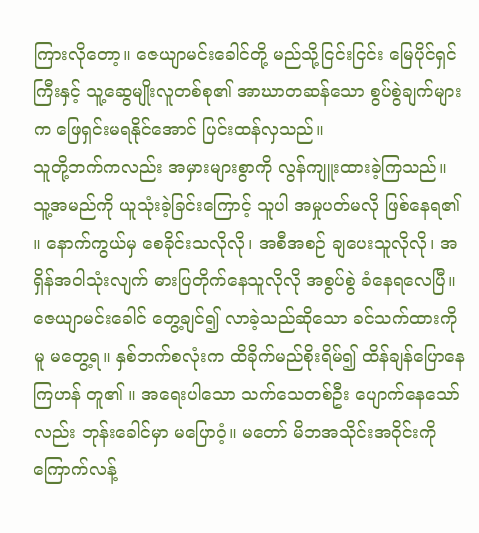ကြားလိုတော့။ ဇေယျာမင်းခေါင်တို့ မည်သို့ငြင်းငြင်း မြေပိုင်ရှင်ကြီးနှင့် သူ့ဆွေမျိုးလူတစ်စု၏ အာဃာတဆန်သော စွပ်စွဲချက်များက ဖြေရှင်းမရနိုင်အောင် ပြင်းထန်လှသည်။
သူတို့ဘက်ကလည်း အမှားများစွာကို လွန်ကျူးထားခဲ့ကြသည်။ သူ့အမည်ကို ယူသုံးခဲ့ခြင်းကြောင့် သူပါ အမှုပတ်မလို ဖြစ်နေရ၏ ။ နောက်ကွယ်မှ စေခိုင်းသလိုလို၊ အစီအစဉ် ချပေးသူလိုလို၊ အရှိန်အဝါသုံးလျက် ဓားပြတိုက်နေသူလိုလို အစွပ်စွဲ ခံနေရလေပြီ။
ဇေယျာမင်းခေါင် တွေ့ချင်၍ လာခဲ့သည်ဆိုသော ခင်သက်ထားကိုမူ မတွေ့ရ။ နှစ်ဘက်စလုံးက ထိခိုက်မည်စိုးရိမ်၍ ထိန်ချန်ပြောနေကြဟန် တူ၏ ။ အရေးပါသော သက်သေတစ်ဦး ပျောက်နေသော်လည်း ဘုန်းခေါင်မှာ မပြောဝံ့။ မတော် မိဘအသိုင်းအဝိုင်းကို ကြောက်လန့်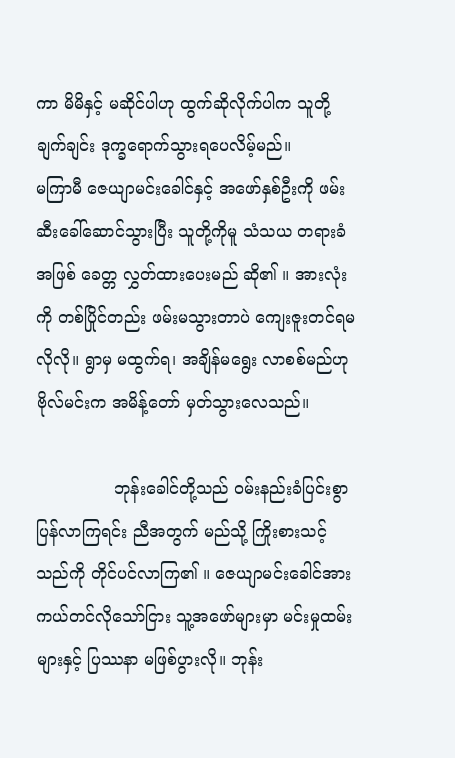ကာ မိမိနှင့် မဆိုင်ပါဟု ထွက်ဆိုလိုက်ပါက သူတို့ ချက်ချင်း ဒုက္ခရောက်သွားရပေလိမ့်မည်။
မကြာမီ ဇေယျာမင်းခေါင်နှင့် အဖော်နှစ်ဦးကို ဖမ်းဆီးခေါ်ဆောင်သွားပြီး သူတို့ကိုမူ သံသယ တရားခံအဖြစ် ခေတ္တ လွှတ်ထားပေးမည် ဆို၏ ။ အားလုံးကို တစ်ပြိုင်တည်း ဖမ်းမသွားတာပဲ ကျေးဇူးတင်ရမလိုလို။ ရွာမှ မထွက်ရ၊ အချိန်မရွေး လာစစ်မည်ဟု ဗိုလ်မင်းက အမိန့်တော် မှတ်သွားလေသည်။

               ဘုန်းခေါင်တို့သည် ဝမ်းနည်းခံပြင်းစွာ ပြန်လာကြရင်း ညီအတွက် မည်သို့ ကြိုးစားသင့်သည်ကို တိုင်ပင်လာကြ၏ ။ ဇေယျာမင်းခေါင်အား ကယ်တင်လိုသော်ငြား သူ့အဖော်များမှာ မင်းမှုထမ်းများနှင့် ပြဿနာ မဖြစ်ပွားလို။ ဘုန်း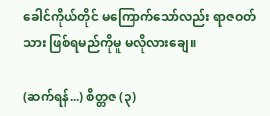ခေါင်ကိုယ်တိုင် မကြောက်သော်လည်း ရာဇဝတ်သား ဖြစ်ရမည်ကိုမူ မလိုလားချေ။

(ဆက်ရန်...) စိတ္တဇ (၃)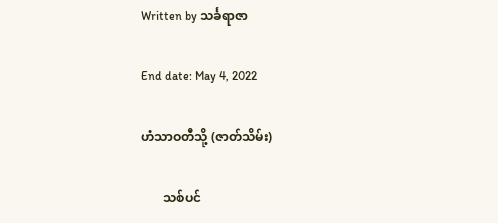Written by သင်္ခရာဇာ

End date: May 4, 2022

ဟံသာဝတီသို့ (ဇာတ်သိမ်း)

       သစ်ပင်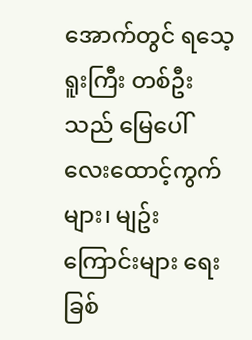အောက်တွင် ရသေ့ရူးကြီး တစ်ဦးသည် မြေပေါ် လေးထောင့်ကွက်များ၊ မျဥ်းကြောင်းများ ရေးခြစ်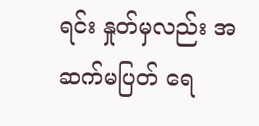ရင်း နှုတ်မှလည်း အဆက်မပြတ် ရေ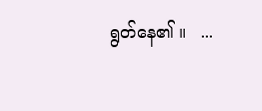ရွတ်နေ၏ ။   ...